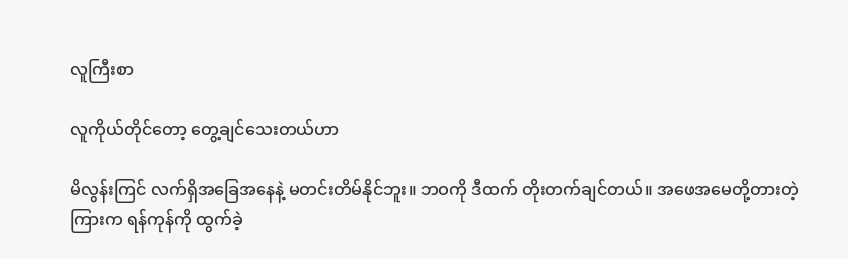လူကြီးစာ

လူကိုယ်တိုင်တော့ တွေ့ချင်သေးတယ်ဟာ

မိလွန်းကြင် လက်ရှိအခြေအနေနဲ့ မတင်းတိမ်နိုင်ဘူး။ ဘဝကို ဒီထက် တိုးတက်ချင်တယ်။ အဖေအမေတို့တားတဲ့ကြားက ရန်ကုန်ကို ထွက်ခဲ့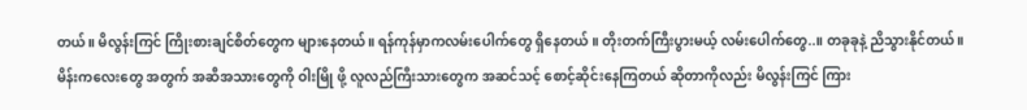တယ်။ မိလွန်းကြင် ကြိုးစားချင်စိတ်တွေက များနေတယ်။ ရန်ကုန်မှာကလမ်းပေါက်တွေ ရှိနေတယ် ။ တိုးတက်ကြီးပွားမယ့် လမ်းပေါက်တွေ..။ တခုခုနဲ့ ညိသွားနိုင်တယ်။ မိန်းကလေးတွေ အတွက် အဆီအသားတွေကို ဝါးမြို ဖို့ လူလည်ကြီးသားတွေက အဆင်သင့် စောင့်ဆိုင်းနေကြတယ် ဆိုတာကိုလည်း မိလွန်းကြင် ကြား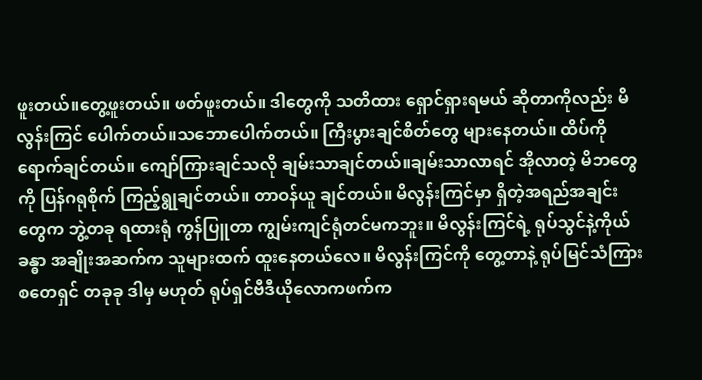ဖူးတယ်။တွေ့ဖူးတယ်။ ဖတ်ဖူးတယ်။ ဒါတွေကို သတိထား ရှောင်ရှားရမယ် ဆိုတာကိုလည်း မိလွန်းကြင် ပေါက်တယ်။သဘောပေါက်တယ်။ ကြီးပွားချင်စိတ်တွေ များနေတယ်။ ထိပ်ကို ရောက်ချင်တယ်။ ကျော်ကြားချင်သလို ချမ်းသာချင်တယ်။ချမ်းသာလာရင် အိုလာတဲ့ မိဘတွေကို ပြန်ဂရုစိုက် ကြည့်ရွုချင်တယ်။ တာဝန်ယူ ချင်တယ်။ မိလွန်းကြင်မှာ ရှိတဲ့အရည်အချင်းတွေက ဘွဲ့တခု ရထားရုံ ကွန်ပြူတာ ကျွမ်းကျင်ရုံတင်မကဘူး။ မိလွန်းကြင်ရဲ့ ရုပ်သွင်နဲ့ကိုယ်ခန္ဓာ အချိုးအဆက်က သူများထက် ထူးနေတယ်လေ။ မိလွန်းကြင်ကို တွေ့တာနဲ့ ရုပ်မြင်သံကြား စတေရှင် တခုခု ဒါမှ မဟုတ် ရုပ်ရှင်ဗီဒီယိုလောကဖက်က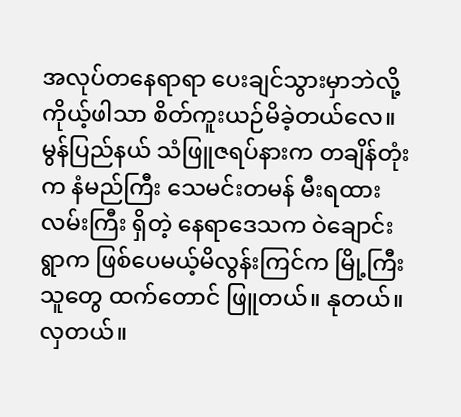အလုပ်တနေရာရာ ပေးချင်သွားမှာဘဲလို့ ကိုယ့်ဖါသာ စိတ်ကူးယဉ်မိခဲ့တယ်လေ။ မွန်ပြည်နယ် သံဖြူဇရပ်နားက တချိန်တုံးက နံမည်ကြီး သေမင်းတမန် မီးရထားလမ်းကြီး ရှိတဲ့ နေရာဒေသက ဝဲချောင်းရွာက ဖြစ်ပေမယ့်မိလွန်းကြင်က မြို့ကြီးသူတွေ ထက်တောင် ဖြူတယ်။ နုတယ်။ လှတယ်။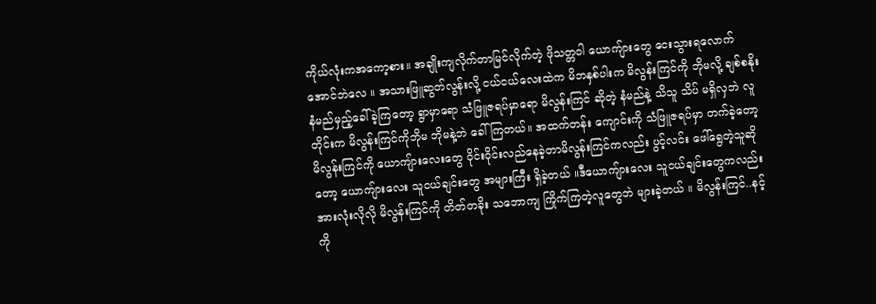ကိုယ်လုံးကအကော့စား။ အချိုးကျလိုက်တာမြင်လိုက်တဲ့ ဖိုသတ္တဝါ ယောကျ်ားတွေ ငေးသွားရလောက်အောင်ဘဲလေ ။ အသားဖြူဆွတ်လွန်းလို့ ငယ်ငယ်လေးထဲက မိဘနှစ်ပါးက မိလွန်းကြင်ကို ဘိုမလို့ ချစ်စနိုး နံမည်မှည့်ခေါ်ခဲ့ကြတော့ ရွာမှာရော သံဖြူဇရပ်မှာရော မိလွန်းကြင် ဆိုတဲ့ နံမည်နဲ့ သိသူ သိပ် မရှိလှဘဲ လူတိုင်းက မိလွန်းကြင်ကိုဘိုမ ဘိုမနဲ့ဘဲ ခေါ်ကြတယ်။ အထက်တန်း ကျောင်းကို သံဖြူဇရပ်မှာ တက်ခဲ့တော့ မိလွန်းကြင်ကို ယောကျ်ားလေးတွေ ဝိုင်းဝိုင်းလည်နေခဲ့တာမိလွန်းကြင်ကလည်း ပွင့်လင်း ဖေါ်ရွေတဲ့သူဆိုတော့ ယောကျ်ားလေး သူငယ်ချင်းတွေ အများကြီး ရှိခဲ့တယ် ။ဒီယောကျ်ားလေး သူငယ်ချင်းတွေကလည်း အားလုံးလိုလို မိလွန်းကြင်ကို တိတ်တခိုး သဘောကျ ကြိုက်ကြတဲ့လူတွေဘဲ များခဲ့တယ် ။ မိလွန်းကြင်..နင့်ကို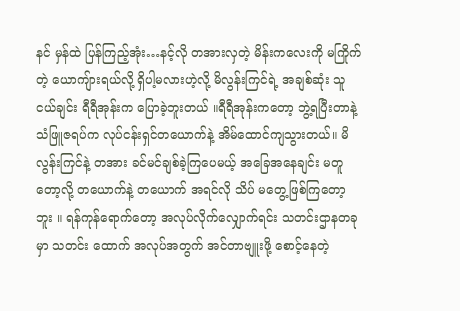နင် မှန်ထဲ ပြန်ကြည့်အုံး…နင့်လို တအားလှတဲ့ မိန်းကလေးကို မကြိုက်တဲ့ ယောကျ်ားရယ်လို့ ရှိပါ့မလားဟဲ့လို့ မိလွန်းကြင်ရဲ့ အချစ်ဆုံး သူငယ်ချင်း ရီရီအုန်းက ပြောခဲ့ဘူးတယ် ။ရီရီအုန်းကတော့ ဘွဲ့ရပြီးတာနဲ့ သံဖြူဇရပ်က လုပ်ငန်းရှင်တယောက်နဲ့ အိမ်ထောင်ကျသွားတယ်။ မိလွန်းကြင်နဲ့ တအား ခင်မင်ချစ်ခဲ့ကြပေမယ့် အခြေအနေချင်း မတူတော့လို့ တယောက်နဲ့ တယောက် အရင်လို သိပ် မတွေ့ဖြစ်ကြတော့ဘူး ။ ရန်ကုန်ရောက်တော့ အလုပ်လိုက်လျှောက်ရင်း သတင်းဌာနတခုမှာ သတင်း ထောက် အလုပ်အတွက် အင်တာဗျူးဖို့ စောင့်နေတဲ့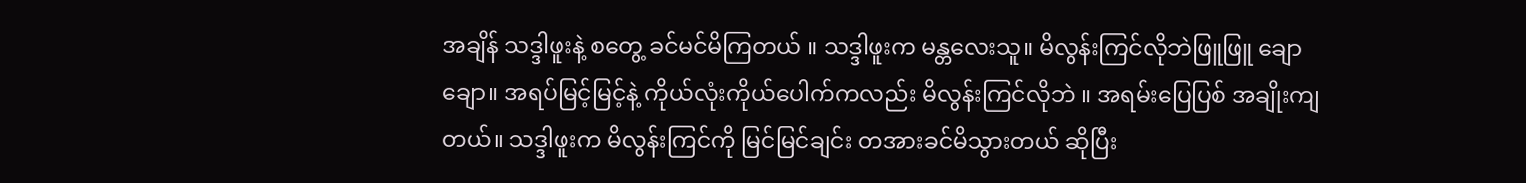အချိန် သဒ္ဒါဖူးနဲ့ စတွေ့ ခင်မင်မိကြတယ် ။ သဒ္ဒါဖူးက မန္တလေးသူ။ မိလွန်းကြင်လိုဘဲဖြူဖြူ ချောချော။ အရပ်မြင့်မြင့်နဲ့ ကိုယ်လုံးကိုယ်ပေါက်ကလည်း မိလွန်းကြင်လိုဘဲ ။ အရမ်းပြေပြစ် အချိုးကျတယ်။ သဒ္ဒါဖူးက မိလွန်းကြင်ကို မြင်မြင်ချင်း တအားခင်မိသွားတယ် ဆိုပြီး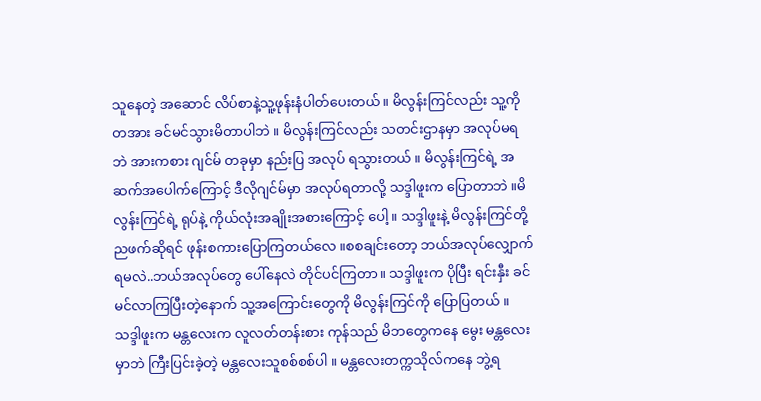သူနေတဲ့ အဆောင် လိပ်စာနဲ့သူ့ဖုန်းနံပါတ်ပေးတယ်။ မိလွန်းကြင်လည်း သူ့ကို တအား ခင်မင်သွားမိတာပါဘဲ ။ မိလွန်းကြင်လည်း သတင်းဌာနမှာ အလုပ်မရဘဲ အားကစား ဂျင်မ် တခုမှာ နည်းပြ အလုပ် ရသွားတယ် ။ မိလွန်းကြင်ရဲ့ အဆက်အပေါက်ကြောင့် ဒီလိုဂျင်မ်မှာ အလုပ်ရတာလို့ သဒ္ဒါဖူးက ပြောတာဘဲ ။မိလွန်းကြင်ရဲ့ ရုပ်နဲ့ ကိုယ်လုံးအချိုးအစားကြောင့် ပေါ့ ။ သဒ္ဒါဖူးနဲ့ မိလွန်းကြင်တို့ ညဖက်ဆိုရင် ဖုန်းစကားပြောကြတယ်လေ ။စစချင်းတော့ ဘယ်အလုပ်လျှောက်ရမလဲ..ဘယ်အလုပ်တွေ ပေါ်နေလဲ တိုင်ပင်ကြတာ။ သဒ္ဒါဖူးက ပိုပြီး ရင်းနှီး ခင်မင်လာကြပြီးတဲ့နောက် သူ့အကြောင်းတွေကို မိလွန်းကြင်ကို ပြောပြတယ် ။သဒ္ဒါဖူးက မန္တလေးက လူလတ်တန်းစား ကုန်သည် မိဘတွေကနေ မွေး မန္တလေးမှာဘဲ ကြီးပြင်းခဲ့တဲ့ မန္တလေးသူစစ်စစ်ပါ ။ မန္တလေးတက္ကသိုလ်ကနေ ဘွဲ့ရ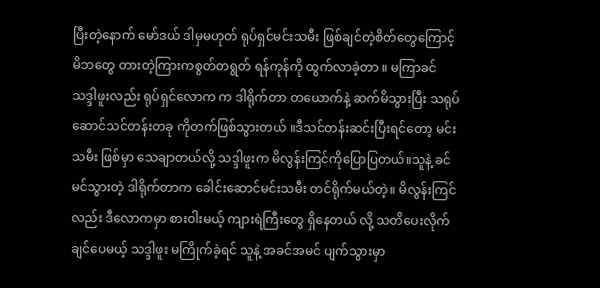ပြီးတဲ့နောက် မော်ဒယ် ဒါမှမဟုတ် ရုပ်ရှင်မင်းသမီး ဖြစ်ချင်တဲ့စိတ်တွေကြောင့် မိဘတွေ တားတဲ့ကြားကစွတ်တရွတ် ရန်ကုန်ကို ထွက်လာခဲ့တာ ။ မကြာခင် သဒ္ဒါဖူးလည်း ရုပ်ရှင်လောက က ဒါရိုက်တာ တယောက်နဲ့ ဆက်မိသွားပြီး သရုပ်ဆောင်သင်တန်းတခု ကိုတက်ဖြစ်သွားတယ် ။ဒီသင်တန်းဆင်းပြီးရင်တော့ မင်းသမီး ဖြစ်မှာ သေချာတယ်လို့ သဒ္ဒါဖူးက မိလွန်းကြင်ကိုပြောပြတယ်။သူနဲ့ ခင်မင်သွားတဲ့ ဒါရိုက်တာက ခေါင်းဆောင်မင်းသမီး တင်ရိုက်မယ်တဲ့။ မိလွန်းကြင်လည်း ဒီလောကမှာ စားဝါးမယ့် ကျားရဲကြီးတွေ ရှိနေတယ် လို့ သတိပေးလိုက်ချင်ပေမယ့် သဒ္ဒါဖူး မကြိုက်ခဲ့ရင် သူနဲ့ အခင်အမင် ပျက်သွားမှာ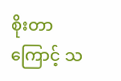စိုးတာကြောင့် သ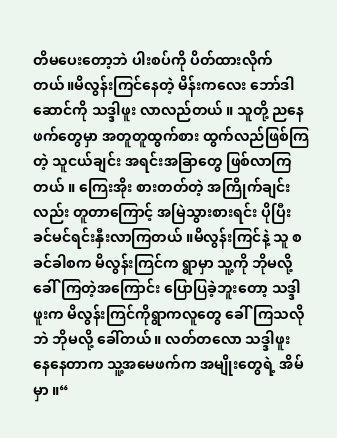တိမပေးတော့ဘဲ ပါးစပ်ကို ပိတ်ထားလိုက်တယ်။မိလွန်းကြင်နေတဲ့ မိန်းကလေး ဘော်ဒါဆောင်ကို သဒ္ဒါဖူး လာလည်တယ် ။ သူတို့ ညနေဖက်တွေမှာ အတူတူထွက်စား ထွက်လည်ဖြစ်ကြတဲ့ သူငယ်ချင်း အရင်းအခြာတွေ ဖြစ်လာကြတယ် ။ ကြေးအိုး စားတတ်တဲ့ အကြိုက်ချင်းလည်း တူတာကြောင့် အမြဲသွားစားရင်း ပိုပြီး ခင်မင်ရင်းနှီးလာကြတယ် ။မိလွန်းကြင်နဲ့ သူ စခင်ခါစက မိလွန်းကြင်က ရွာမှာ သူ့ကို ဘိုမလို့ ခေါ်ကြတဲ့အကြောင်း ပြောပြခဲ့ဘူးတော့ သဒ္ဒါဖူးက မိလွန်းကြင်ကိုရွာကလူတွေ ခေါ်ကြသလိုဘဲ ဘိုမလို့ ခေါ်တယ်။ လတ်တလော သဒ္ဒါဖူး နေနေတာက သူ့အမေဖက်က အမျိုးတွေရဲ့ အိမ်မှာ ။“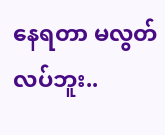နေရတာ မလွတ်လပ်ဘူး..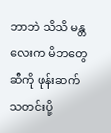ဘာဘဲ သိသိ မန္တလေးက မိဘတွေဆီကို ဖုန်းဆက် သတင်းပို့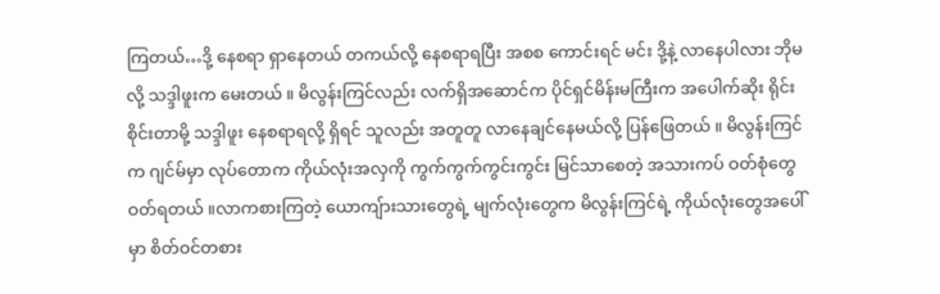ကြတယ်…ဒို့ နေစရာ ရှာနေတယ် တကယ်လို့ နေစရာရပြီး အစစ ကောင်းရင် မင်း ဒို့နဲ့ လာနေပါလား ဘိုမလို့ သဒ္ဒါဖူးက မေးတယ် ။ မိလွန်းကြင်လည်း လက်ရှိအဆောင်က ပိုင်ရှင်မိန်းမကြီးက အပေါက်ဆိုး ရိုင်းစိုင်းတာမို့ သဒ္ဒါဖူး နေစရာရလို့ ရှိရင် သူလည်း အတူတူ လာနေချင်နေမယ်လို့ ပြန်ဖြေတယ် ။ မိလွန်းကြင်က ဂျင်မ်မှာ လုပ်တောက ကိုယ်လုံးအလှကို ကွက်ကွက်ကွင်းကွင်း မြင်သာစေတဲ့ အသားကပ် ဝတ်စုံတွေ ဝတ်ရတယ် ။လာကစားကြတဲ့ ယောကျ်ားသားတွေရဲ့ မျက်လုံးတွေက မိလွန်းကြင်ရဲ့ ကိုယ်လုံးတွေအပေါ်မှာ စိတ်ဝင်တစား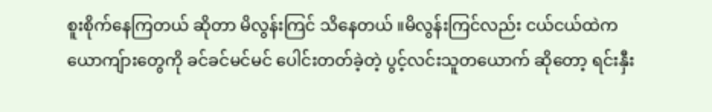စူးစိုက်နေကြတယ် ဆိုတာ မိလွန်းကြင် သိနေတယ် ။မိလွန်းကြင်လည်း ငယ်ငယ်ထဲက ယောကျ်ားတွေကို ခင်ခင်မင်မင် ပေါင်းတတ်ခဲ့တဲ့ ပွင့်လင်းသူတယောက် ဆိုတော့ ရင်းနှီး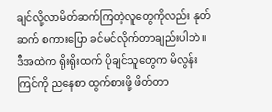ချင်လို့လာမိတ်ဆက်ကြတဲ့လူတွေကိုလည်း နုတ်ဆက် စကားပြော ခင်မင်လိုက်တာချည်းပါဘဲ ။ ဒီအထဲက ရိုးရိုးထက် ပိုချင်သူတွေက မိလွန်းကြင်ကို ညနေစာ ထွက်စားဖို့ ဖိတ်တာ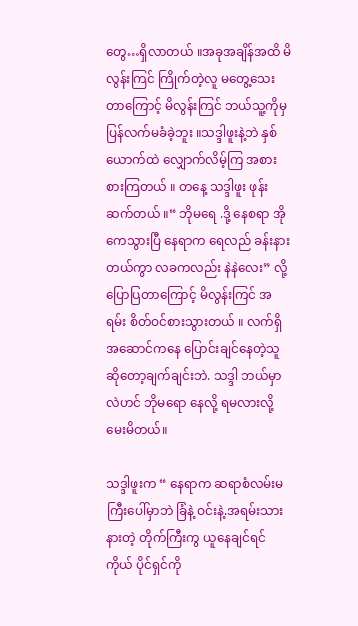တွေ…ရှိလာတယ် ။အခုအချိန်အထိ မိလွန်းကြင် ကြိုက်တဲ့လူ မတွေ့သေးတာကြောင့် မိလွန်းကြင် ဘယ်သူ့ကိုမှ ပြန်လက်မခံခဲ့ဘူး ။သဒ္ဒါဖူးနဲ့ဘဲ နှစ်ယောက်ထဲ လျှောက်လိမ့်ကြ အစား စားကြတယ် ။ တနေ့ သဒ္ဒါဖူး ဖုန်းဆက်တယ် ။“ ဘိုမရေ .ဒို့ နေစရာ အိုကေသွားပြီ နေရာက ရေလည် ခန်းနားတယ်ကွာ လခကလည်း နဲနဲလေး” လို့ ပြောပြတာကြောင့် မိလွန်းကြင် အရမ်း စိတ်ဝင်စားသွားတယ် ။ လက်ရှိ အဆောင်ကနေ ပြောင်းချင်နေတဲ့သူ ဆိုတော့ချက်ချင်းဘဲ. သဒ္ဒါ ဘယ်မှာလဲဟင် ဘိုမရော နေလို့ ရမလားလို့ မေးမိတယ်။

သဒ္ဒါဖူးက “ နေရာက ဆရာစံလမ်းမကြီးပေါ်မှာဘဲ ခြံနဲ့ ဝင်းနဲ့.အရမ်းသားနားတဲ့ တိုက်ကြီးကွ ယူနေချင်ရင်ကိုယ် ပိုင်ရှင်ကို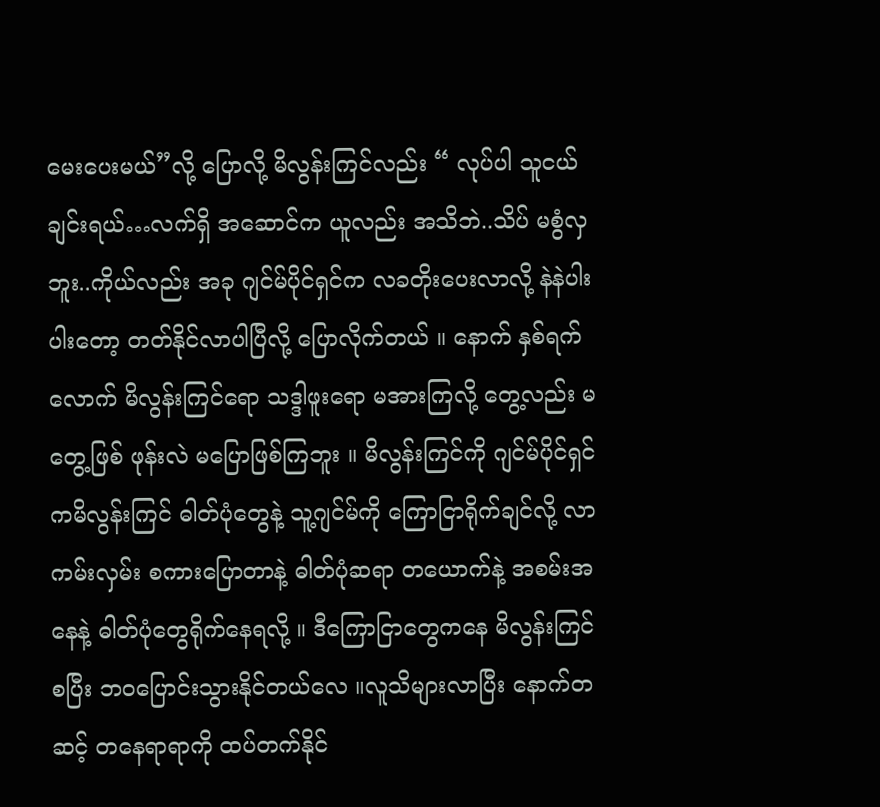မေးပေးမယ်”လို့ ပြောလို့ မိလွန်းကြင်လည်း “ လုပ်ပါ သူငယ်ချင်းရယ်…လက်ရှိ အဆောင်က ယူလည်း အသိဘဲ..သိပ် မစွံလှဘူး..ကိုယ်လည်း အခု ဂျင်မ်ပိုင်ရှင်က လခတိုးပေးလာလို့ နဲနဲပါးပါးတော့ တတ်နိုင်လာပါပြီလို့ ပြောလိုက်တယ် ။ နောက် နှစ်ရက်လောက် မိလွန်းကြင်ရော သဒ္ဒါဖူးရော မအားကြလို့ တွေ့လည်း မတွေ့ဖြစ် ဖုန်းလဲ မပြောဖြစ်ကြဘူး ။ မိလွန်းကြင်ကို ဂျင်မ်ပိုင်ရှင်ကမိလွန်းကြင် ဓါတ်ပုံတွေနဲ့ သူ့ဂျင်မ်ကို ကြောငြာရိုက်ချင်လို့ လာ ကမ်းလှမ်း စကားပြောတာနဲ့ ဓါတ်ပုံဆရာ တယောက်နဲ့ အစမ်းအနေနဲ့ ဓါတ်ပုံတွေရိုက်နေရလို့ ။ ဒီကြောငြာတွေကနေ မိလွန်းကြင် စပြီး ဘဝပြောင်းသွားနိုင်တယ်လေ ။လူသိများလာပြီး နောက်တဆင့် တနေရာရာကို ထပ်တက်နိုင်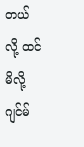တယ် လို့ ထင်မိလို့ ဂျင်မ်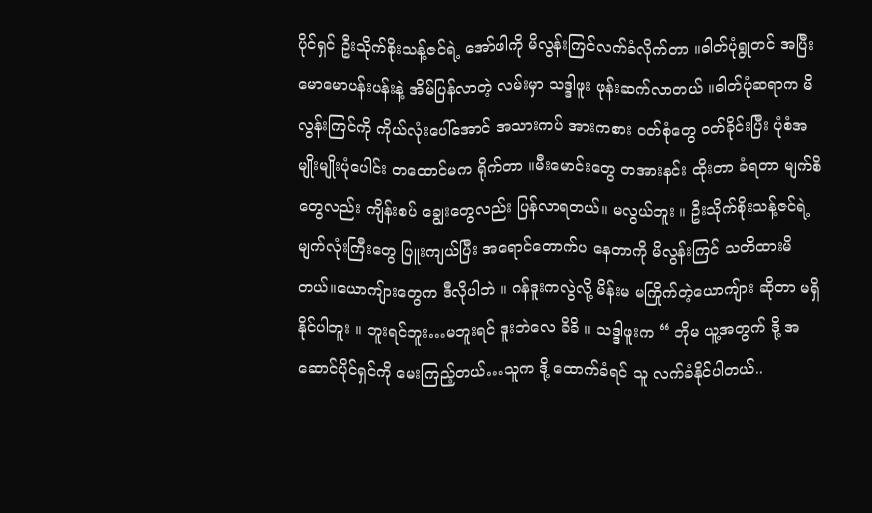ပိုင်ရှင် ဦးသိုက်စိုးသန့်ဇင်ရဲ့ အော်ဖါကို မိလွန်းကြင်လက်ခံလိုက်တာ ။ဓါတ်ပုံရွုတင် အပြီး မောမောပန်းပန်းနဲ့ အိမ်ပြန်လာတဲ့ လမ်းမှာ သဒ္ဒါဖူး ဖုန်းဆက်လာတယ် ။ဓါတ်ပုံဆရာက မိလွန်းကြင်ကို ကိုယ်လုံးပေါ်အောင် အသားကပ် အားကစား ဝတ်စုံတွေ ဝတ်ခိုင်းပြီး ပုံစံအမျိုးမျိုးပုံပေါင်း တထောင်မက ရိုက်တာ ။မီးမောင်းတွေ တအားနင်း ထိုးတာ ခံရတာ မျက်စိတွေလည်း ကျိန်းစပ် ချွေးတွေလည်း ပြန်လာရတယ်။ မလွယ်ဘူး ။ ဦးသိုက်စိုးသန့်ဇင်ရဲ့ မျက်လုံးကြီးတွေ ပြူးကျယ်ပြီး အရောင်တောက်ပ နေတာကို မိလွန်းကြင် သတိထားမိတယ်။ယောကျ်ားတွေက ဒီလိုပါဘဲ ။ ဂန်ဒူးကလွဲလို့ မိန်းမ မကြိုက်တဲ့ယောကျ်ား ဆိုတာ မရှိနိုင်ပါဘူး ။ ဘူးရင်ဘူး…မဘူးရင် ဒူးဘဲလေ ခိခိ ။ သဒ္ဒါဖူးက “ ဘိုမ ယူ့အတွက် ဒို့ အဆောင်ပိုင်ရှင်ကို မေးကြည့်တယ်…သူက ဒို့ ထောက်ခံရင် သူ လက်ခံနိုင်ပါတယ်..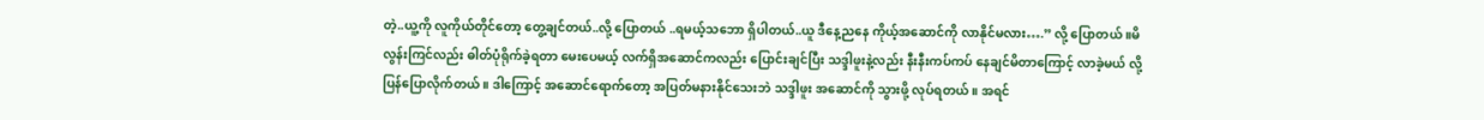တဲ့..ယူ့ကို လူကိုယ်တိုင်တော့ တွေ့ချင်တယ်..လို့ ပြောတယ် ..ရမယ့်သဘော ရှိပါတယ်..ယူ ဒီနေ့ညနေ ကိုယ့်အဆောင်ကို လာနိုင်မလား….” လို့ ပြောတယ် ။မိလွန်းကြင်လည်း ဓါတ်ပုံရိုက်ခဲ့ရတာ မေးပေမယ့် လက်ရှိအဆောင်ကလည်း ပြောင်းချင်ပြီး သဒ္ဒါဖူးနဲ့လည်း နီးနီးကပ်ကပ် နေချင်မိတာကြောင့် လာခဲ့မယ် လို့ ပြန်ပြောလိုက်တယ် ။ ဒါကြောင့် အဆောင်ရောက်တော့ အပြတ်မနားနိုင်သေးဘဲ သဒ္ဒါဖူး အဆောင်ကို သွားဖို့ လုပ်ရတယ် ။ အရင်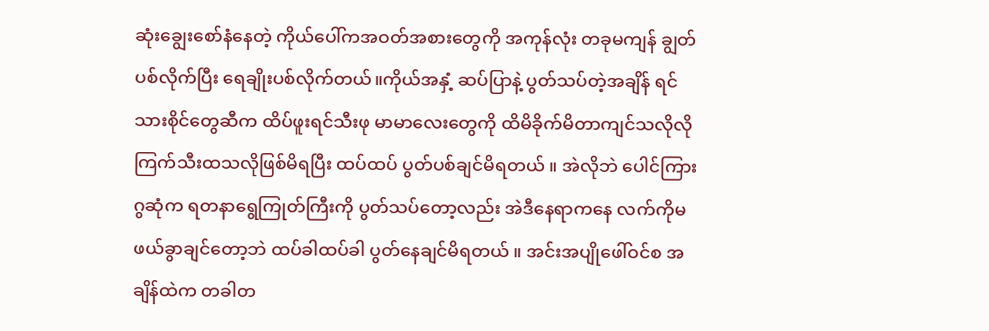ဆုံးချွေးစော်နံနေတဲ့ ကိုယ်ပေါ်ကအဝတ်အစားတွေကို အကုန်လုံး တခုမကျန် ချွတ်ပစ်လိုက်ပြီး ရေချိုးပစ်လိုက်တယ်။ကိုယ်အနှံ့ ဆပ်ပြာနဲ့ ပွတ်သပ်တဲ့အချိန် ရင်သားစိုင်တွေဆီက ထိပ်ဖူးရင်သီးဖု မာမာလေးတွေကို ထိမိခိုက်မိတာကျင်သလိုလို ကြက်သီးထသလိုဖြစ်မိရပြီး ထပ်ထပ် ပွတ်ပစ်ချင်မိရတယ် ။ အဲလိုဘဲ ပေါင်ကြားဂွဆုံက ရတနာရွေကြုတ်ကြီးကို ပွတ်သပ်တော့လည်း အဲဒီနေရာကနေ လက်ကိုမဖယ်ခွာချင်တော့ဘဲ ထပ်ခါထပ်ခါ ပွတ်နေချင်မိရတယ် ။ အင်းအပျိုဖေါ်ဝင်စ အချိန်ထဲက တခါတ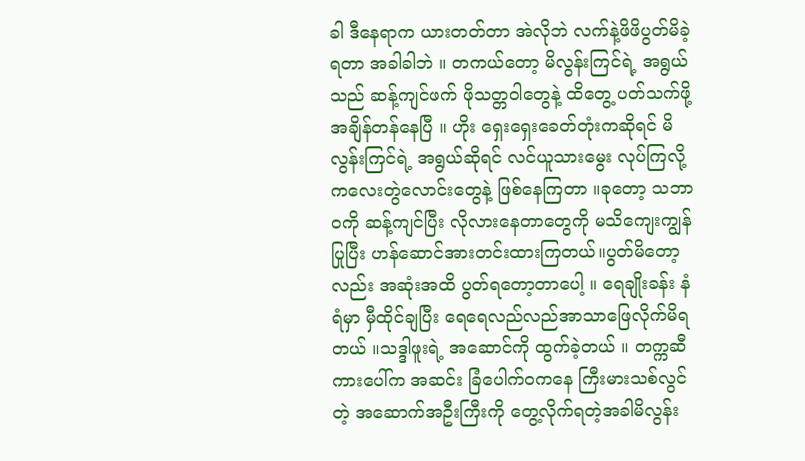ခါ ဒီနေရာက ယားတတ်တာ အဲလိုဘဲ လက်နဲ့ဖိဖိပွတ်မိခဲ့ရတာ အခါခါဘဲ ။ တကယ်တော့ မိလွန်းကြင်ရဲ့ အရွယ်သည် ဆန့်ကျင်ဖက် ဖိုသတ္တဝါတွေနဲ့ ထိတွေ့ ပတ်သက်ဖို့ အချိန်တန်နေပြီ ။ ဟိုး ရှေးရှေးခေတ်တုံးကဆိုရင် မိလွန်းကြင်ရဲ့ အရွယ်ဆိုရင် လင်ယူသားမွေး လုပ်ကြလို့ ကလေးတွဲလောင်းတွေနဲ့ ဖြစ်နေကြတာ ။ခုတော့ သဘာဝကို ဆန့်ကျင်ပြီး လိုလားနေတာတွေကို မသိကျေးကျွန်ပြုပြီး ဟန်ဆောင်အားတင်းထားကြတယ်။ပွတ်မိတော့လည်း အဆုံးအထိ ပွတ်ရတော့တာပေါ့ ။ ရေချိုးခန်း နံရံမှာ မှီထိုင်ချပြီး ရေရေလည်လည်အာသာဖြေလိုက်မိရတယ် ။သဒ္ဒါဖူးရဲ့ အဆောင်ကို ထွက်ခဲ့တယ် ။ တက္ကဆီကားပေါ်က အဆင်း ခြံပေါက်ဝကနေ ကြီးမားသစ်လွင်တဲ့ အဆောက်အဦးကြီးကို တွေ့လိုက်ရတဲ့အခါမိလွန်း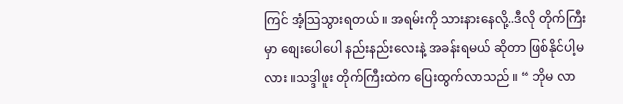ကြင် အံ့သြသွားရတယ် ။ အရမ်းကို သားနားနေလို့..ဒီလို တိုက်ကြီးမှာ စျေးပေါပေါ နည်းနည်းလေးနဲ့ အခန်းရမယ် ဆိုတာ ဖြစ်နိုင်ပါ့မလား ။သဒ္ဒါဖူး တိုက်ကြီးထဲက ပြေးထွက်လာသည် ။ “ ဘိုမ လာ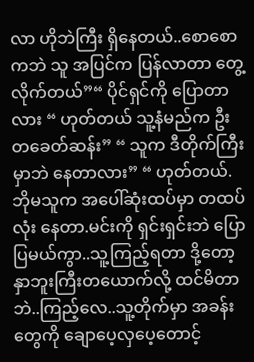လာ ဟိုဘဲကြီး ရှိနေတယ်..စောစောကဘဲ သူ အပြင်က ပြန်လာတာ တွေ့လိုက်တယ်”“ ပိုင်ရှင်ကို ပြောတာလား “ ဟုတ်တယ် သူ့နံမည်က ဦးတခေတ်ဆန်း” “ သူက ဒီတိုက်ကြီးမှာဘဲ နေတာလား” “ ဟုတ်တယ်.ဘိုမသူက အပေါ်ဆုံးထပ်မှာ တထပ်လုံး နေတာ.မင်းကို ရှင်းရှင်းဘဲ ပြောပြမယ်ကွာ..သူ့ကြည့်ရတာ ဒို့တော့ နှာဘူးကြီးတယောက်လို့ ထင်မိတာဘဲ..ကြည့်လေ..သူ့တိုက်မှာ အခန်းတွေကို ချောပေ့လှပေ့တောင့်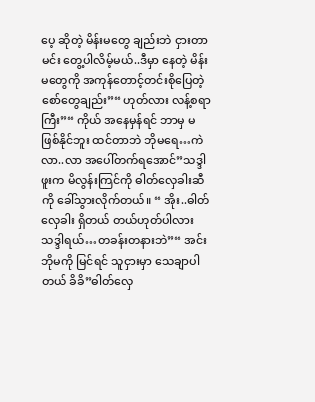ပေ့ ဆိုတဲ့ မိန်းမတွေ ချည်းဘဲ ငှားတာ မင်း တွေ့ပါလိမ့်မယ်..ဒီမှာ နေတဲ့ မိန်းမတွေကို အကုန်တောင့်တင်းစိုပြေတဲ့ စော်တွေချည်း”“ ဟုတ်လား လန့်စရာကြီး”“ ကိုယ် အနေမှန်ရင် ဘာမှ မဖြစ်နိုင်ဘူး ထင်တာဘဲ ဘိုမရေ…ကဲ လာ..လာ အပေါ်တက်ရအောင်”သဒ္ဒါဖူးက မိလွန်းကြင်ကို ဓါတ်လှေခါးဆီကို ခေါ်သွားလိုက်တယ်။ “ အိုး..ဓါတ်လှေခါး ရှိတယ် တယ်ဟုတ်ပါလား သဒ္ဒါရယ်…တခန်းတနားဘဲ”“ အင်း ဘိုမကို မြင်ရင် သူငှားမှာ သေချာပါတယ် ခိခိ”ဓါတ်လှေ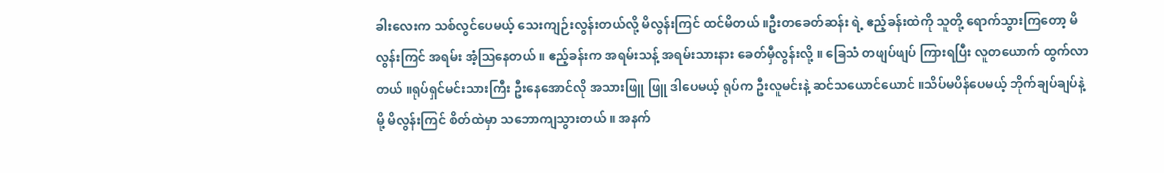ခါးလေးက သစ်လွင်ပေမယ့် သေးကျဉ်းလွန်းတယ်လို့ မိလွန်းကြင် ထင်မိတယ် ။ဦးတခေတ်ဆန်း ရဲ့ ဧည့်ခန်းထဲကို သူတို့ ရောက်သွားကြတော့ မိလွန်းကြင် အရမ်း အံ့သြနေတယ် ။ ဧည့်ခန်းက အရမ်းသန့် အရမ်းသားနား ခေတ်မှီလွန်းလို့ ။ ခြေသံ တဖျပ်ဖျပ် ကြားရပြီး လူတယောက် ထွက်လာတယ် ။ရုပ်ရှင်မင်းသားကြီး ဦးနေအောင်လို အသားဖြူ ဖြူ ဒါပေမယ့် ရုပ်က ဦးလူမင်းနဲ့ ဆင်သယောင်ယောင် ။သိပ်မပိန်ပေမယ့် ဘိုက်ချပ်ချပ်နဲ့မို့ မိလွန်းကြင် စိတ်ထဲမှာ သဘောကျသွားတယ် ။ အနက်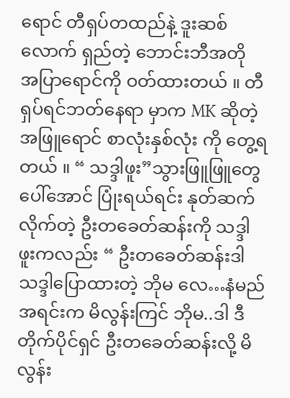ရောင် တီရှပ်တထည်နဲ့ ဒူးဆစ်လောက် ရှည်တဲ့ ဘောင်းဘီအတို အပြာရောင်ကို ဝတ်ထားတယ် ။ တီရှပ်ရင်ဘတ်နေရာ မှာက MK ဆိုတဲ့ အဖြူရောင် စာလုံးနှစ်လုံး ကို တွေ့ရတယ် ။ “ သဒ္ဒါဖူး”သွားဖြူဖြူတွေ ပေါ်အောင် ပြုံးရယ်ရင်း နုတ်ဆက်လိုက်တဲ့ ဦးတခေတ်ဆန်းကို သဒ္ဒါဖူးကလည်း “ ဦးတခေတ်ဆန်းဒါ သဒ္ဒါပြောထားတဲ့ ဘိုမ လေ…နံမည်အရင်းက မိလွန်းကြင် ဘိုမ..ဒါ ဒီတိုက်ပိုင်ရှင် ဦးတခေတ်ဆန်းလို့ မိလွန်း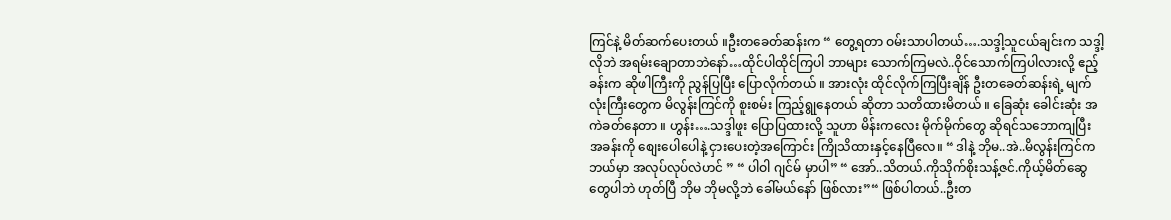ကြင်နဲ့ မိတ်ဆက်ပေးတယ် ။ဦးတခေတ်ဆန်းက “ တွေ့ရတာ ဝမ်းသာပါတယ်….သဒ္ဒါ့သူငယ်ချင်းက သဒ္ဒါ့လိုဘဲ အရမ်းချောတာဘဲနော်…ထိုင်ပါထိုင်ကြပါ ဘာများ သောက်ကြမလဲ..ဝိုင်သောက်ကြပါလားလို့ ဧည့်ခန်းက ဆိုဖါကြီးကို ညွန်ပြပြီး ပြောလိုက်တယ် ။ အားလုံး ထိုင်လိုက်ကြပြီးချိန် ဦးတခေတ်ဆန်းရဲ့ မျက်လုံးကြီးတွေက မိလွန်းကြင်ကို စူးစမ်း ကြည့်ရွုနေတယ် ဆိုတာ သတိထားမိတယ် ။ ခြေဆုံး ခေါင်းဆုံး အကဲခတ်နေတာ ။ ဟွန်း….သဒ္ဒါဖူး ပြောပြထားလို့ သူဟာ မိန်းကလေး မိုက်မိုက်တွေ ဆိုရင်သဘောကျပြီး အခန်းကို စျေးပေါပေါနဲ့ ငှားပေးတဲ့အကြောင်း ကြိုသိထားနှင့်နေပြီလေ။ “ ဒါနဲ့ ဘိုမ..အဲ..မိလွန်းကြင်က ဘယ်မှာ အလုပ်လုပ်လဲဟင် ” “ ပါဝါ ဂျင်မ် မှာပါ” “ အော်..သိတယ်.ကိုသိုက်စိုးသန့်ဇင်.ကိုယ့်မိတ်ဆွေတွေပါဘဲ ဟုတ်ပြီ ဘိုမ ဘိုမလို့ဘဲ ခေါ်မယ်နော် ဖြစ်လား”“ ဖြစ်ပါတယ်..ဦးတ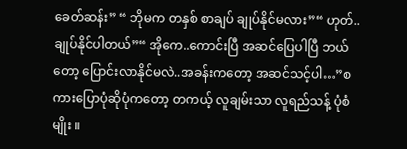ခေတ်ဆန်း” “ ဘိုမက တနှစ် စာချပ် ချုပ်နိုင်မလား”“ ဟုတ်..ချုပ်နိုင်ပါတယ်”“ အိုကေ..ကောင်းပြီ အဆင်ပြေပါပြီ ဘယ်တော့ ပြောင်းလာနိုင်မလဲ..အခန်းကတော့ အဆင်သင့်ပါ…”စကားပြောပုံဆိုပုံကတော့ တကယ့် လူချမ်းသာ လူရည်သန့် ပုံစံမျိုး ။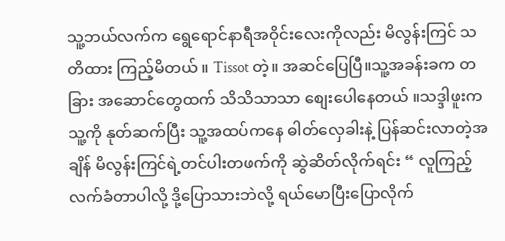သူ့ဘယ်လက်က ရွေရောင်နာရီအဝိုင်းလေးကိုလည်း မိလွန်းကြင် သတိထား ကြည့်မိတယ် ။ Tissot တဲ့။ အဆင်ပြေပြီ။သူ့အခန်းခက တခြား အဆောင်တွေထက် သိသိသာသာ စျေးပေါနေတယ် ။သဒ္ဒါဖူးက သူ့ကို နုတ်ဆက်ပြီး သူ့အထပ်ကနေ ဓါတ်လှေခါးနဲ့ ပြန်ဆင်းလာတဲ့အချိန် မိလွန်းကြင်ရဲ့တင်ပါးတဖက်ကို ဆွဲဆိတ်လိုက်ရင်း “ လူကြည့်လက်ခံတာပါလို့ ဒို့ပြောသားဘဲလို့ ရယ်မောပြီးပြောလိုက်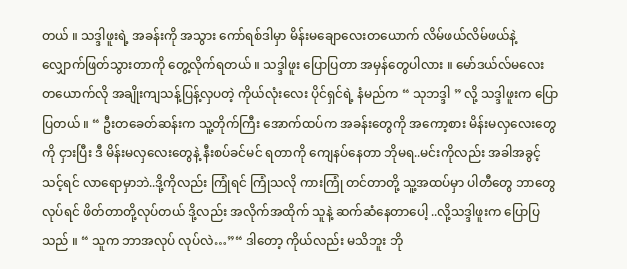တယ် ။ သဒ္ဒါဖူးရဲ့ အခန်းကို အသွား ကော်ရစ်ဒါမှာ မိန်းမချောလေးတယောက် လိမ်ဖယ်လိမ်ဖယ်နဲ့ လျှောက်ဖြတ်သွားတာကို တွေ့လိုက်ရတယ် ။ သဒ္ဒါဖူး ပြောပြတာ အမှန်တွေပါလား ။ မော်ဒယ်လ်မလေး တယောက်လို အချိုးကျသန့်ပြန့်လှပတဲ့ ကိုယ်လုံးလေး ပိုင်ရှင်ရဲ့ နံမည်က “ သုဘဒ္ဒါ ” လို့ သဒ္ဒါဖူးက ပြောပြတယ် ။ “ ဦးတခေတ်ဆန်းက သူ့တိုက်ကြီး အောက်ထပ်က အခန်းတွေကို အကော့စား မိန်းမလှလေးတွေကို ငှားပြီး ဒီ မိန်းမလှလေးတွေနဲ့ နီးစပ်ခင်မင် ရတာကို ကျေနပ်နေတာ ဘိုမရ..မင်းကိုလည်း အခါအခွင့် သင့်ရင် လာရောမှာဘဲ..ဒို့ကိုလည်း ကြုံရင် ကြုံသလို ကားကြုံ တင်တာတို့ သူ့အထပ်မှာ ပါတီတွေ ဘာတွေ လုပ်ရင် ဖိတ်တာတို့လုပ်တယ် ဒို့လည်း အလိုက်အထိုက် သူနဲ့ ဆက်ဆံနေတာပေါ့ ..လို့သဒ္ဒါဖူးက ပြောပြသည် ။ “ သူက ဘာအလုပ် လုပ်လဲ…”“ ဒါတော့ ကိုယ်လည်း မသိဘူး ဘို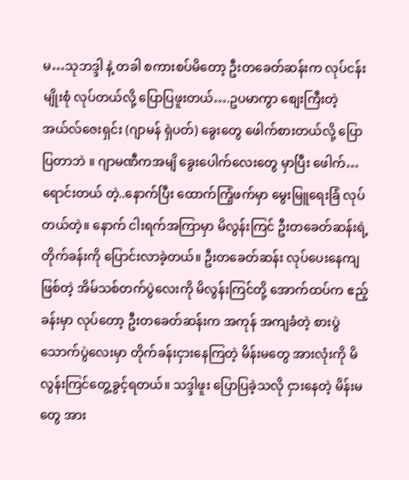မ…သုဘဒ္ဒါ နဲ့ တခါ စကားစပ်မိတော့ ဦးတခေတ်ဆန်းက လုပ်ငန်းမျိုးစုံ လုပ်တယ်လို့ ပြောပြဖူးတယ်….ဥပမာကွာ စျေးကြီးတဲ့ အယ်လ်ဇေးရှင်း (ဂျာမန် ရှဲပတ်) ခွေးတွေ ဖေါက်စားတယ်လို့ ပြောပြတာဘဲ ။ ဂျာမဏီကအမျိ ခွေးပေါက်လေးတွေ မှာပြီး ဖေါက်…ရောင်းတယ် တဲ့..နောက်ပြီး ထောက်ကြံ့ဖက်မှာ မွေးမြူရေးခြံ လုပ်တယ်တဲ့။ နောက် ငါးရက်အကြာမှာ မိလွန်းကြင် ဦးတခေတ်ဆန်းရဲ့ တိုက်ခန်းကို ပြောင်းလာခဲ့တယ်။ ဦးတခေတ်ဆန်း လုပ်ပေးနေကျဖြစ်တဲ့ အိမ်သစ်တက်ပွဲလေးကို မိလွန်းကြင်တို့ အောက်ထပ်က ဧည့်ခန်းမှာ လုပ်တော့ ဦးတခေတ်ဆန်းက အကုန် အကျခံတဲ့ စားပွဲသောက်ပွဲလေးမှာ တိုက်ခန်းငှားနေကြတဲ့ မိန်းမတွေ အားလုံးကို မိလွန်းကြင်တွေ့ခွင့်ရတယ်။ သဒ္ဒါဖူး ပြောပြခဲ့သလို ငှားနေတဲ့ မိန်းမတွေ အား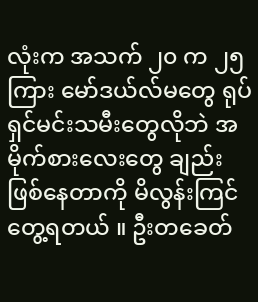လုံးက အသက် ၂၀ က ၂၅ကြား မော်ဒယ်လ်မတွေ ရုပ်ရှင်မင်းသမီးတွေလိုဘဲ အမိုက်စားလေးတွေ ချည်း ဖြစ်နေတာကို မိလွန်းကြင် တွေ့ရတယ် ။ ဦးတခေတ်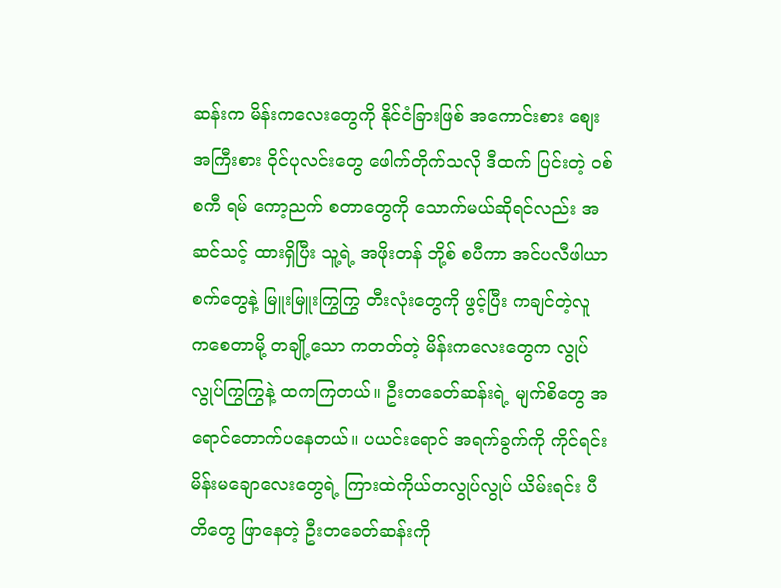ဆန်းက မိန်းကလေးတွေကို နိုင်ငံခြားဖြစ် အကောင်းစား စျေးအကြီးစား ဝိုင်ပုလင်းတွေ ဖေါက်တိုက်သလို ဒီထက် ပြင်းတဲ့ ဝစ်စကီ ရမ် ကော့ညက် စတာတွေကို သောက်မယ်ဆိုရင်လည်း အဆင်သင့် ထားရှိပြီး သူ့ရဲ့ အဖိုးတန် ဘို့စ် စပီကာ အင်ပလီဖါယာစက်တွေနဲ့ မြူးမြူးကြွကြွ တီးလုံးတွေကို ဖွင့်ပြီး ကချင်တဲ့လူ ကစေတာမို့ တချို့သော ကတတ်တဲ့ မိန်းကလေးတွေက လွုပ်လွုပ်ကြွကြွနဲ့ ထကကြတယ်။ ဦးတခေတ်ဆန်းရဲ့ မျက်စိတွေ အရောင်တောက်ပနေတယ်။ ပယင်းရောင် အရက်ခွက်ကို ကိုင်ရင်း မိန်းမချောလေးတွေရဲ့ ကြားထဲကိုယ်တလွုပ်လွုပ် ယိမ်းရင်း ပီတိတွေ ဖြာနေတဲ့ ဦးတခေတ်ဆန်းကို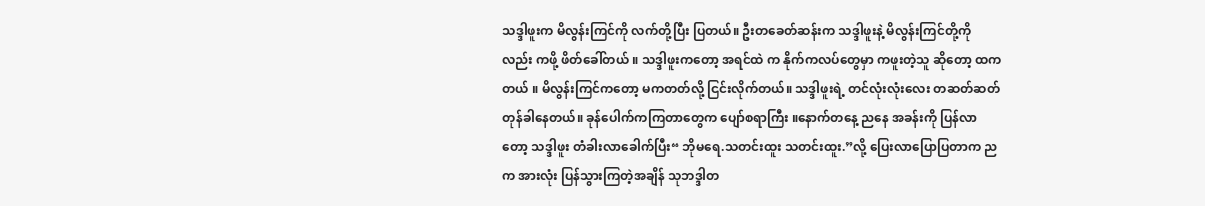သဒ္ဒါဖူးက မိလွန်းကြင်ကို လက်တို့ပြီး ပြတယ်။ ဦးတခေတ်ဆန်းက သဒ္ဒါဖူးနဲ့ မိလွန်းကြင်တို့ကိုလည်း ကဖို့ ဖိတ်ခေါ်တယ် ။ သဒ္ဒါဖူးကတော့ အရင်ထဲ က နိုက်ကလပ်တွေမှာ ကဖူးတဲ့သူ ဆိုတော့ ထကတယ် ။ မိလွန်းကြင်ကတော့ မကတတ်လို့ ငြင်းလိုက်တယ်။ သဒ္ဒါဖူးရဲ့ တင်လုံးလုံးလေး တဆတ်ဆတ် တုန်ခါနေတယ်။ ခုန်ပေါက်ကကြတာတွေက ပျော်စရာကြီး ။နောက်တနေ့ ညနေ အခန်းကို ပြန်လာတော့ သဒ္ဒါဖူး တံခါးလာခေါက်ပြီး“ ဘိုမရေ.သတင်းထူး သတင်းထူး.”လို့ ပြေးလာပြောပြတာက ညက အားလုံး ပြန်သွားကြတဲ့အချိန် သုဘဒ္ဒါတ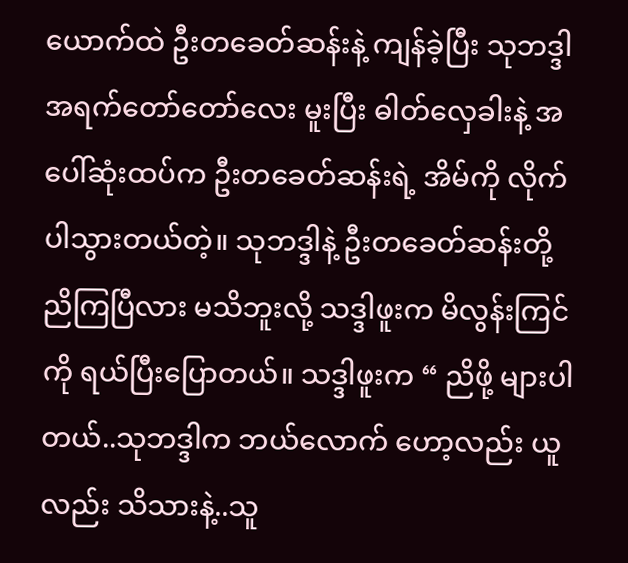ယောက်ထဲ ဦးတခေတ်ဆန်းနဲ့ ကျန်ခဲ့ပြီး သုဘဒ္ဒါ အရက်တော်တော်လေး မူးပြီး ဓါတ်လှေခါးနဲ့ အပေါ်ဆုံးထပ်က ဦးတခေတ်ဆန်းရဲ့ အိမ်ကို လိုက်ပါသွားတယ်တဲ့။ သုဘဒ္ဒါနဲ့ ဦးတခေတ်ဆန်းတို့ ညိကြပြီလား မသိဘူးလို့ သဒ္ဒါဖူးက မိလွန်းကြင်ကို ရယ်ပြီးပြောတယ်။ သဒ္ဒါဖူးက “ ညိဖို့ များပါတယ်..သုဘဒ္ဒါက ဘယ်လောက် ဟော့လည်း ယူလည်း သိသားနဲ့..သူ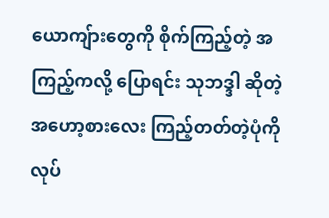ယောကျ်ားတွေကို စိုက်ကြည့်တဲ့ အကြည့်ကလို့ ပြောရင်း သုဘဒ္ဒါ ဆိုတဲ့ အဟော့စားလေး ကြည့်တတ်တဲ့ပုံကို လုပ်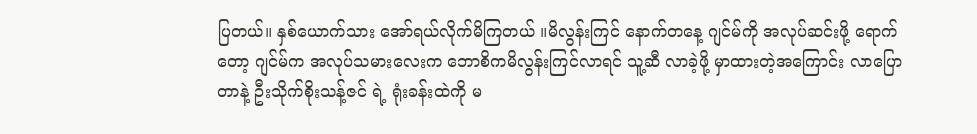ပြတယ်။ နှစ်ယောက်သား အော်ရယ်လိုက်မိကြတယ် ။မိလွန်းကြင် နောက်တနေ့ ဂျင်မ်ကို အလုပ်ဆင်းဖို့ ရောက်တော့ ဂျင်မ်က အလုပ်သမားလေးက ဘောစိကမိလွန်းကြင်လာရင် သူ့ဆီ လာခဲ့ဖို့ မှာထားတဲ့အကြောင်း လာပြောတာနဲ့ ဦးသိုက်စိုးသန့်ဇင် ရဲ့ ရုံးခန်းထဲကို မ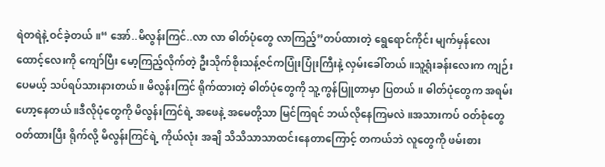ရဲတရဲနဲ့ ဝင်ခဲ့တယ်။“ အော်..မိလွန်းကြင်..လာ လာ ဓါတ်ပုံတွေ လာကြည့်”တပ်ထားတဲ့ ရွေရောင်ကိုင်း မျက်မှန်လေးထောင့်လေးကို ကျော်ပြီး မော့ကြည့်လိုက်တဲ့ ဦးသိုက်စိုးသန့်ဇင်ကပြုံးပြုံးကြီးနဲ့ လှမ်းခေါ်တယ် ။သူ့ရုံးခန်းလေးက ကျဉ်းပေမယ့် သပ်ရပ်သားနားတယ် ။ မိလွန်းကြင် ရိုက်ထားတဲ့ ဓါတ်ပုံတွေကို သူ့ကွန်ပြူတာမှာ ပြတယ် ။ ဓါတ်ပုံတွေက အရမ်းဟော့နေတယ် ။ဒီလိုပုံတွေကို မိလွန်းကြင်ရဲ့ အဖေနဲ့ အမေတို့သာ မြင်ကြရင် ဘယ်လိုနေကြမလဲ ။အသားကပ် ဝတ်စုံတွေ ဝတ်ထားပြီး ရိုက်လို့ မိလွန်းကြင်ရဲ့ ကိုယ်လုံး အချိ သိသိသာသာထင်းနေတာကြောင့် တကယ်ဘဲ လူတွေကို ဖမ်းစား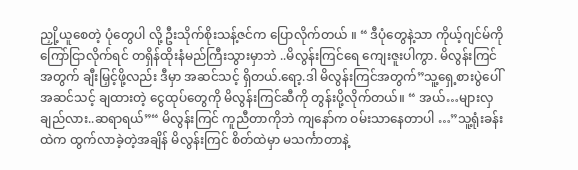ညှို့ယူစေတဲ့ ပုံတွေပါ လို့ ဦးသိုက်စိုးသန့်ဇင်က ပြောလိုက်တယ် ။ “ ဒီပုံတွေနဲ့သာ ကိုယ့်ဂျင်မ်ကို ကြော်ငြာလိုက်ရင် တရှိန်ထိုးနံမည်ကြီးသွားမှာဘဲ ..မိလွန်းကြင်ရေ ကျေးဇူးပါကွာ. မိလွန်းကြင်အတွက် ချီးမြှင့်ဖို့လည်း ဒီမှာ အဆင်သင့် ရှိတယ်.ရော့.ဒါ မိလွန်းကြင်အတွက်”သူ့ရှေ့စားပွဲပေါ် အဆင်သင့် ချထားတဲ့ ငွေထုပ်တွေကို မိလွန်းကြင်ဆီကို တွန်းပို့လိုက်တယ်။ “ အယ်…များလှချည်လား..ဆရာရယ်”“ မိလွန်းကြင် ကူညီတာကိုဘဲ ကျနော်က ဝမ်းသာနေတာပါ …”သူ့ရုံးခန်းထဲက ထွက်လာခဲ့တဲ့အချိန် မိလွန်းကြင် စိတ်ထဲမှာ မသင်္ကာတာနဲ့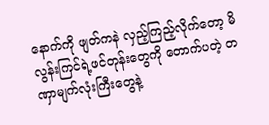နောက်ကို ဖျတ်ကနဲ လှည့်ကြည့်လိုက်တော့ မိလွန်းကြင်ရဲ့ဖင်တုန်းတွေကို တောက်ပတဲ့ တဏှာမျက်လုံးကြီးတွေနဲ့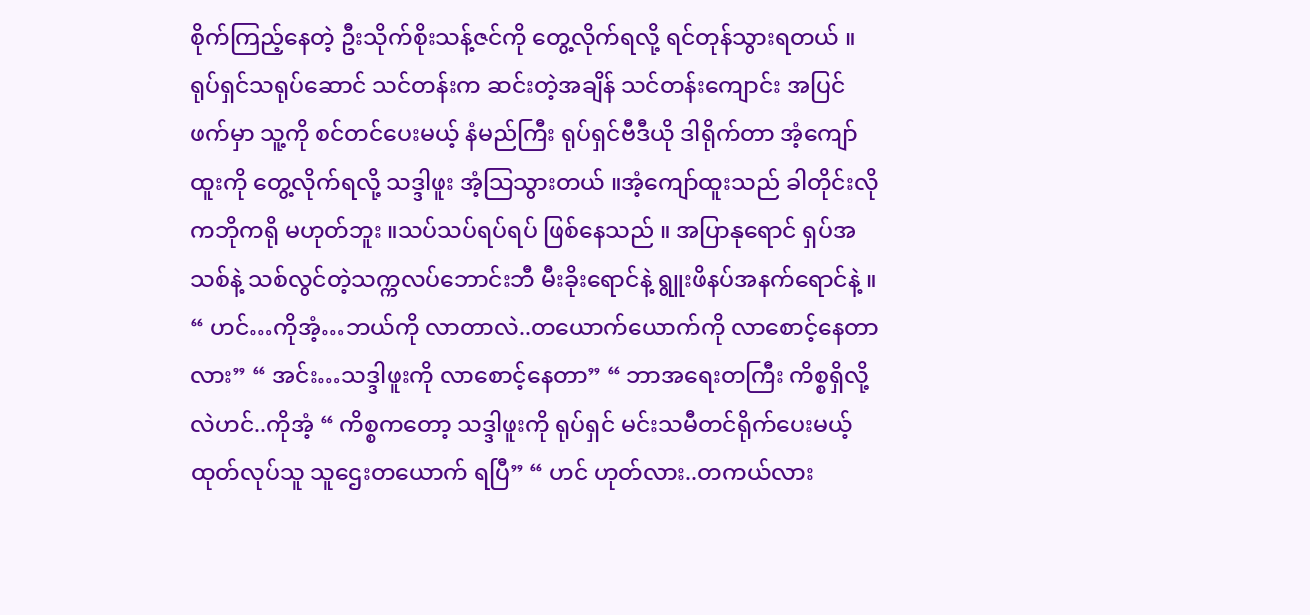စိုက်ကြည့်နေတဲ့ ဦးသိုက်စိုးသန့်ဇင်ကို တွေ့လိုက်ရလို့ ရင်တုန်သွားရတယ် ။ ရုပ်ရှင်သရုပ်ဆောင် သင်တန်းက ဆင်းတဲ့အချိန် သင်တန်းကျောင်း အပြင်ဖက်မှာ သူ့ကို စင်တင်ပေးမယ့် နံမည်ကြီး ရုပ်ရှင်ဗီဒီယို ဒါရိုက်တာ အံ့ကျော်ထူးကို တွေ့လိုက်ရလို့ သဒ္ဒါဖူး အံ့သြသွားတယ် ။အံ့ကျော်ထူးသည် ခါတိုင်းလို ကဘိုကရို မဟုတ်ဘူး ။သပ်သပ်ရပ်ရပ် ဖြစ်နေသည် ။ အပြာနုရောင် ရှပ်အသစ်နဲ့ သစ်လွင်တဲ့သက္ကလပ်ဘောင်းဘီ မီးခိုးရောင်နဲ့ ရွူးဖိနပ်အနက်ရောင်နဲ့ ။ “ ဟင်…ကိုအံ့…ဘယ်ကို လာတာလဲ..တယောက်ယောက်ကို လာစောင့်နေတာလား” “ အင်း…သဒ္ဒါဖူးကို လာစောင့်နေတာ” “ ဘာအရေးတကြီး ကိစ္စရှိလို့လဲဟင်..ကိုအံ့ “ ကိစ္စကတော့ သဒ္ဒါဖူးကို ရုပ်ရှင် မင်းသမီတင်ရိုက်ပေးမယ့် ထုတ်လုပ်သူ သူဌေးတယောက် ရပြီ” “ ဟင် ဟုတ်လား..တကယ်လား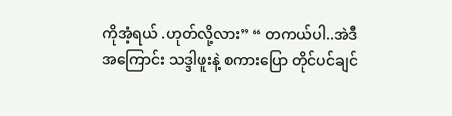ကိုအံ့ရယ် .ဟုတ်လို့လား” “ တကယ်ပါ..အဲဒီအကြောင်း သဒ္ဒါဖူးနဲ့ စကားပြော တိုင်ပင်ချင်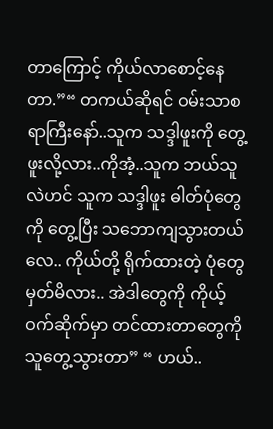တာကြောင့် ကိုယ်လာစောင့်နေတာ.”“ တကယ်ဆိုရင် ဝမ်းသာစရာကြီးနော်..သူက သဒ္ဒါဖူးကို တွေ့ဖူးလို့လား..ကိုအံ့..သူက ဘယ်သူလဲဟင် သူက သဒ္ဒါဖူး ဓါတ်ပုံတွေကို တွေ့ပြီး သဘောကျသွားတယ်လေ.. ကိုယ်တို့ ရိုက်ထားတဲ့ ပုံတွေ မှတ်မိလား.. အဲဒါတွေကို ကိုယ့်ဝက်ဆိုက်မှာ တင်ထားတာတွေကို သူတွေ့သွားတာ” “ ဟယ်..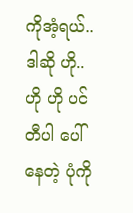ကိုအံ့ရယ်..ဒါဆို ဟို..ဟို ဟို ပင်တီပါ ပေါ်နေတဲ့ ပုံကို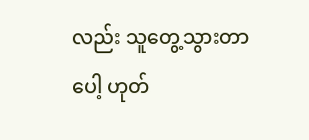လည်း သူတွေ့သွားတာပေါ့ ဟုတ်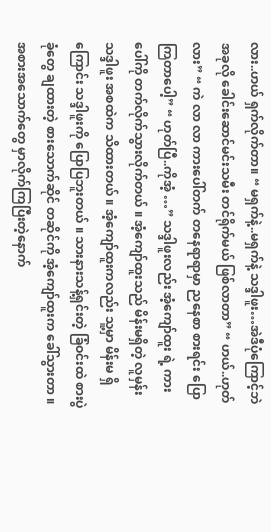လား..ဟယ် ရှက်လိုက်တာ။ “ မရှက်နဲ့..မရှက်နဲ့ သဒ္ဒါဖူး…အဲဒီပုံကြောင့်ဘဲ အခုလို ခေါင်းဆောင်မင်းသမီး တင်ရိုက်မယ် ဖြစ်လာတာ” “ ဟယ်..ဟုတ်လား” “ ကဲ လာ လာ ကားပေါ်တက် တနေရာရာမှာ ညနေစာ စားရင်း ပြောကြတာပေါ့” “ ဟုတ်ပြီ..ကိုအံ့ …” သဒ္ဒါဖူးလည်း အံ့ကျော်ထူး ရဲ့ ကားပေါ်ကို တက်လိုက်သွားလိုက်တယ် ။ အံ့ကျော်ထူးသည် မိန်းမရှိတဲ့ လူမှန်း သဒ္ဒါဖူး အစထဲက သိထားတယ် ။ အံ့ကျော်ထူးကလည်း သူ့မှာ မိန်းမ ရှိကြောင်း သဒ္ဒါဖူးကို ပြောပြဘူးတယ် ။ သားနားသန့်ရှင်းတဲ့ ခြံဝင်းထဲ စားပွဲခုံတွေ ချထားတဲ့ စားသောက်ဆိုင် တဆိုင်ကို အံ့ကျော်ထူးက ခေါ်သွားတာ ။အစားအသောက်တွေ မှာလိုက်ကြပြီးတဲ့နောက်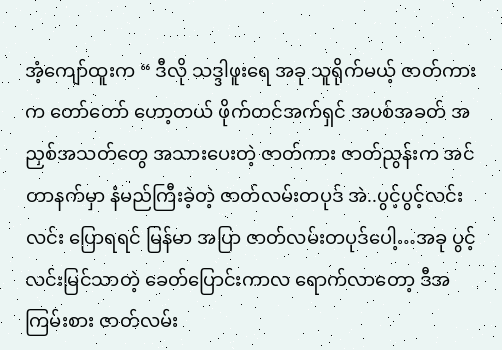အံ့ကျော်ထူးက “ ဒီလို သဒ္ဒါဖူးရေ အခု သူရိုက်မယ့် ဇာတ်ကားက တော်တော် ဟော့တယ် ဖိုက်တင်အက်ရှင် အပစ်အခတ် အညှစ်အသတ်တွေ အသားပေးတဲ့ ဇာတ်ကား ဇာတ်ညွန်းက အင်တာနက်မှာ နံမည်ကြီးခဲ့တဲ့ ဇာတ်လမ်းတပုဒ် အဲ..ပွင့်ပွင့်လင်းလင်း ပြောရရင် မြန်မာ အပြာ ဇာတ်လမ်းတပုဒ်ပေါ့…အခု ပွင့်လင်းမြင်သာတဲ့ ခေတ်ပြောင်းကာလ ရောက်လာတော့ ဒီအကြမ်းစား ဇာတ်လမ်း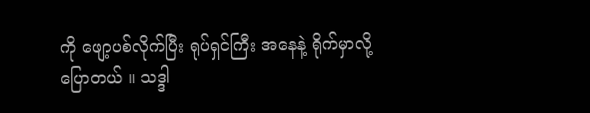ကို ဖျော့ပစ်လိုက်ပြီး ရုပ်ရှင်ကြီး အနေနဲ့ ရိုက်မှာလို့ ပြောတယ် ။ သဒ္ဒါ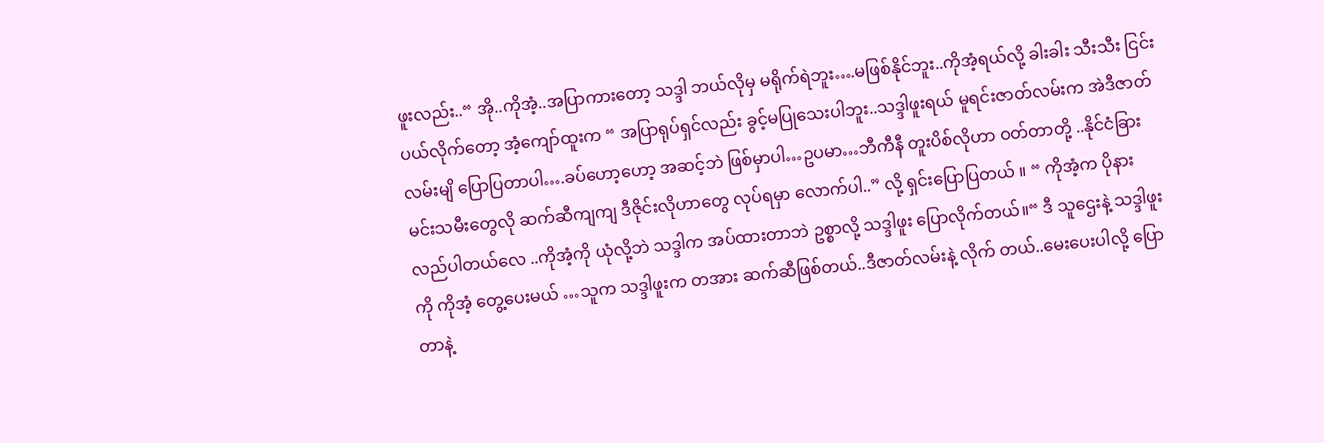ဖူးလည်း..“ အို..ကိုအံ့..အပြာကားတော့ သဒ္ဒါ ဘယ်လိုမှ မရိုက်ရဲဘူး….မဖြစ်နိုင်ဘူး..ကိုအံ့ရယ်လို့ ခါးခါး သီးသီး ငြင်းပယ်လိုက်တော့ အံ့ကျော်ထူးက “ အပြာရုပ်ရှင်လည်း ခွင့်မပြုသေးပါဘူး..သဒ္ဒါဖူးရယ် မူရင်းဇာတ်လမ်းက အဲဒီဇာတ်လမ်းမျိ ပြောပြတာပါ….ခပ်ဟော့ဟော့ အဆင့်ဘဲ ဖြစ်မှာပါ…ဥပမာ…ဘီကီနီ တူးပိစ်လိုဟာ ဝတ်တာတို့ ..နိုင်ငံခြား မင်းသမီးတွေလို ဆက်ဆီကျကျ ဒီဇိုင်းလိုဟာတွေ လုပ်ရမှာ လောက်ပါ..” လို့ ရှင်းပြောပြတယ် ။ “ ကိုအံ့က ပိုနားလည်ပါတယ်လေ ..ကိုအံ့ကို ယုံလို့ဘဲ သဒ္ဒါက အပ်ထားတာဘဲ ဥစ္စာလို့ သဒ္ဒါဖူး ပြောလိုက်တယ်။“ ဒီ သူဌေးနဲ့ သဒ္ဒါဖူးကို ကိုအံ့ တွေ့ပေးမယ် …သူက သဒ္ဒါဖူးက တအား ဆက်ဆီဖြစ်တယ်..ဒီဇာတ်လမ်းနဲ့ လိုက် တယ်..မေးပေးပါလို့ ပြောတာနဲ့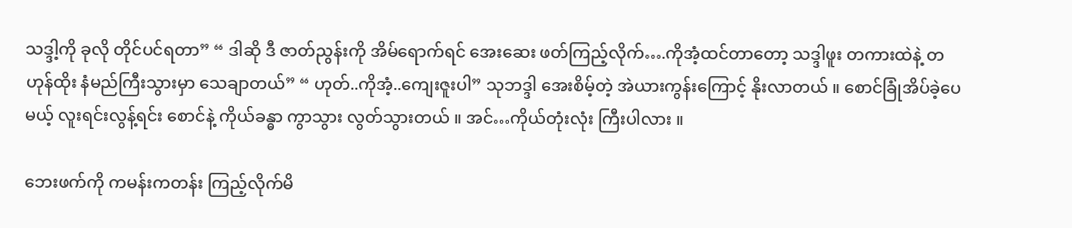သဒ္ဒါ့ကို ခုလို တိုင်ပင်ရတာ” “ ဒါဆို ဒီ ဇာတ်ညွန်းကို အိမ်ရောက်ရင် အေးဆေး ဖတ်ကြည့်လိုက်….ကိုအံ့ထင်တာတော့ သဒ္ဒါဖူး တကားထဲနဲ့ တဟုန်ထိုး နံမည်ကြီးသွားမှာ သေချာတယ်” “ ဟုတ်..ကိုအံ့..ကျေးဇူးပါ” သုဘဒ္ဒါ အေးစိမ့်တဲ့ အဲယားကွန်းကြောင့် နိုးလာတယ် ။ စောင်ခြုံအိပ်ခဲ့ပေမယ့် လူးရင်းလွန့်ရင်း စောင်နဲ့ ကိုယ်ခန္ဓာ ကွာသွား လွတ်သွားတယ် ။ အင်…ကိုယ်တုံးလုံး ကြီးပါလား ။

ဘေးဖက်ကို ကမန်းကတန်း ကြည့်လိုက်မိ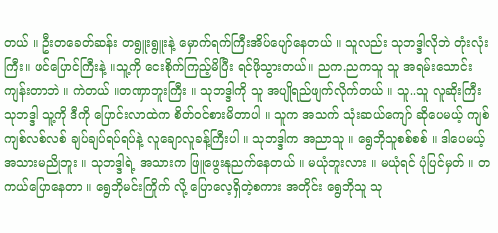တယ် ။ ဦးတခေတ်ဆန်း တရွူးရွူးနဲ့ မှောက်ရက်ကြီးအိပ်ပျော်နေတယ် ။ သူလည်း သုဘဒ္ဒါလိုဘဲ တုံးလုံးကြီး။ ဖင်ပြောင်ကြီးနဲ့ ။သူ့ကို ငေးစိုက်ကြည့်မိပြီး ရင်ဖိုသွားတယ်။ ညက.ညကသူ သူ အရမ်းသောင်းကျန်းတာဘဲ ။ ကဲတယ် ။တဏှာဘူးကြီး ။ သုဘဒ္ဒါကို သူ အပျိုရည်ဖျက်လိုက်တယ် ။ သူ..သူ လူဆိုးကြီး သုဘဒ္ဒါ သူ့ကို ဒီကို ပြောင်းလာထဲက စိတ်ဝင်စားမိတာပါ ။ သူက အသက် သုံးဆယ်ကျော် ဆိုပေမယ့် ကျစ်ကျစ်လစ်လစ် ချပ်ချပ်ရပ်ရပ်နဲ့ လူချောလူခန့်ကြီးပါ ။ သုဘဒ္ဒါက အညာသူ ။ ရွေဘိုသူစစ်စစ် ။ ဒါပေမယ့် အသားမညိုဘူး ။ သုဘဒ္ဒါရဲ့ အသားက ဖြူဖွေးနုညက်နေတယ် ။ မယုံဘူးလား ။ မယုံရင် ပုံပြင်မှတ် ။ တကယ်ပြောနေတာ ။ ရွေဘိုမင်းကြိုက် လို့ ပြောလေ့ရှိတဲ့စကား အတိုင်း ရွေဘိုသူ သု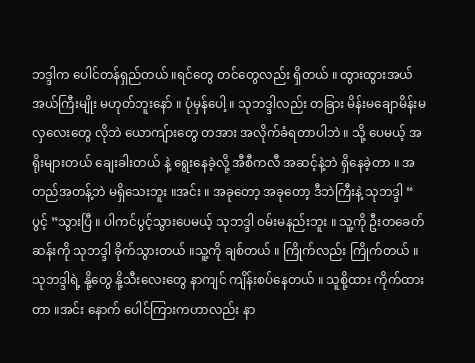ဘဒ္ဒါက ပေါင်တန်ရှည်တယ် ။ရင်တွေ တင်တွေလည်း ရှိတယ် ။ ထွားထွားအယ်အယ်ကြီးမျိုး မဟုတ်ဘူးနော် ။ ပုံမှန်ပေါ့ ။ သုဘဒ္ဒါလည်း တခြား မိန်းမချောမိန်းမလှလေးတွေ လိုဘဲ ယောကျ်ားတွေ တအား အလိုက်ခံရတာပါဘဲ ။ သို့ ပေမယ့် အရိုးများတယ် ချေးခါးတယ် နဲ့ ရွေးနေခဲ့လို့ အီစီကလီ အဆင့်နဲ့ဘဲ ရှိနေခဲ့တာ ။ အတည်အတန့်ဘဲ မရှိသေးဘူး ။အင်း ။ အခုတော့ အခုတော့ ဒီဘဲကြီးနဲ့ သုဘဒ္ဒါ “ ပွင့် ”သွားပြီ ။ ပါကင်ပွင့်သွားပေမယ့် သုဘဒ္ဒါ ဝမ်းမနည်းဘူး ။ သူ့ကို ဦးတခေတ်ဆန်းကို သုဘဒ္ဒါ ခိုက်သွားတယ် ။သူ့ကို ချစ်တယ် ။ ကြိုက်လည်း ကြိုက်တယ် ။ သုဘဒ္ဒါရဲ့ နို့တွေ နို့သီးလေးတွေ နာကျင် ကျိန်းစပ်နေတယ် ။ သူစို့ထား ကိုက်ထားတာ ။အင်း နောက် ပေါင်ကြားကဟာလည်း နာ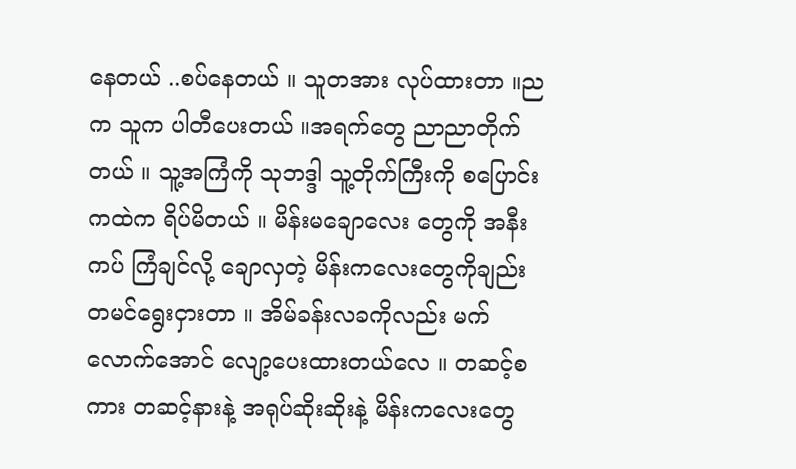နေတယ် ..စပ်နေတယ် ။ သူတအား လုပ်ထားတာ ။ညက သူက ပါတီပေးတယ် ။အရက်တွေ ညာညာတိုက်တယ် ။ သူ့အကြံကို သုဘဒ္ဒါ သူ့တိုက်ကြီးကို စပြောင်းကထဲက ရိပ်မိတယ် ။ မိန်းမချောလေး တွေကို အနီးကပ် ကြံချင်လို့ ချောလှတဲ့ မိန်းကလေးတွေကိုချည်း တမင်ရွေးငှားတာ ။ အိမ်ခန်းလခကိုလည်း မက် လောက်အောင် လျော့ပေးထားတယ်လေ ။ တဆင့်စကား တဆင့်နားနဲ့ အရုပ်ဆိုးဆိုးနဲ့ မိန်းကလေးတွေ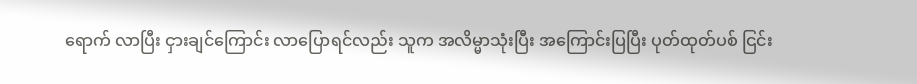ရောက် လာပြီး ငှားချင်ကြောင်း လာပြောရင်လည်း သူက အလိမ္မာသုံးပြီး အကြောင်းပြပြီး ပုတ်ထုတ်ပစ် ငြင်း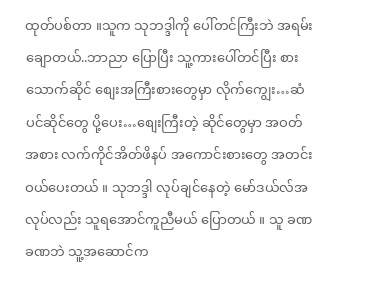ထုတ်ပစ်တာ ။သူက သုဘဒ္ဒါကို ပေါ်တင်ကြီးဘဲ အရမ်းချောတယ်..ဘာညာ ပြောပြီး သူ့ကားပေါ်တင်ပြီး စားသောက်ဆိုင် စျေးအကြီးစားတွေမှာ လိုက်ကျွေး…ဆံပင်ဆိုင်တွေ ပို့ပေး…စျေးကြီးတဲ့ ဆိုင်တွေမှာ အဝတ်အစား လက်ကိုင်အိတ်ဖိနပ် အကောင်းစားတွေ အတင်းဝယ်ပေးတယ် ။ သုဘဒ္ဒါ လုပ်ချင်နေတဲ့ မော်ဒယ်လ်အလုပ်လည်း သူရအောင်ကူညီမယ် ပြောတယ် ။ သူ ခဏခဏဘဲ သူ့အဆောင်က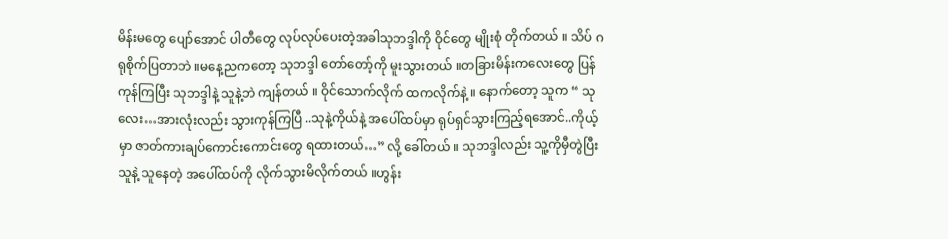မိန်းမတွေ ပျော်အောင် ပါတီတွေ လုပ်လုပ်ပေးတဲ့အခါသုဘဒ္ဒါကို ဝိုင်တွေ မျိုးစုံ တိုက်တယ် ။ သိပ် ဂရုစိုက်ပြတာဘဲ ။မနေ့ညကတော့ သုဘဒ္ဒါ တော်တော့်ကို မူးသွားတယ် ။တခြားမိန်းကလေးတွေ ပြန်ကုန်ကြပြီး သုဘဒ္ဒါနဲ့ သူနဲ့ဘဲ ကျန်တယ် ။ ဝိုင်သောက်လိုက် ထကလိုက်နဲ့ ။ နောက်တော့ သူက “ သုလေး…အားလုံးလည်း သွားကုန်ကြပြီ ..သုနဲ့ကိုယ်နဲ့ အပေါ်ထပ်မှာ ရုပ်ရှင်သွားကြည့်ရအောင်..ကိုယ့်မှာ ဇာတ်ကားချပ်ကောင်းကောင်းတွေ ရထားတယ်…” လို့ ခေါ်တယ် ။ သုဘဒ္ဒါလည်း သူ့ကိုမှီတွဲပြီး သူနဲ့ သူနေတဲ့ အပေါ်ထပ်ကို လိုက်သွားမိလိုက်တယ် ။ဟွန်း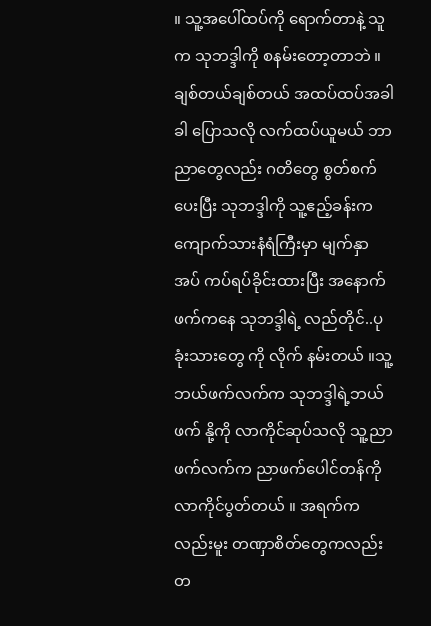။ သူ့အပေါ်ထပ်ကို ရောက်တာနဲ့ သူက သုဘဒ္ဒါကို စနမ်းတော့တာဘဲ ။ ချစ်တယ်ချစ်တယ် အထပ်ထပ်အခါခါ ပြောသလို လက်ထပ်ယူမယ် ဘာညာတွေလည်း ဂတိတွေ စွတ်စက်ပေးပြီး သုဘဒ္ဒါကို သူ့ဧည့်ခန်းက ကျောက်သားနံရံကြီးမှာ မျက်နှာအပ် ကပ်ရပ်ခိုင်းထားပြီး အနောက်ဖက်ကနေ သုဘဒ္ဒါရဲ့ လည်တိုင်..ပုခုံးသားတွေ ကို လိုက် နမ်းတယ် ။သူ့ဘယ်ဖက်လက်က သုဘဒ္ဒါရဲ့ဘယ်ဖက် နို့ကို လာကိုင်ဆုပ်သလို သူ့ညာဖက်လက်က ညာဖက်ပေါင်တန်ကို လာကိုင်ပွတ်တယ် ။ အရက်ကလည်းမူး တဏှာစိတ်တွေကလည်း တ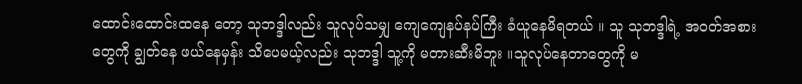ထောင်းထောင်းထနေ တော့ သုဘဒ္ဒါလည်း သူလုပ်သမျှ ကျေကျေနပ်နပ်ကြီး ခံယူနေမိရတယ် ။ သူ သုဘဒ္ဒါရဲ့ အဝတ်အစားတွေကို ချွတ်နေ ဖယ်နေမှန်း သိပေမယ့်လည်း သုဘဒ္ဒါ သူ့ကို မတားဆီးမိဘူး ။သူလုပ်နေတာတွေကို မ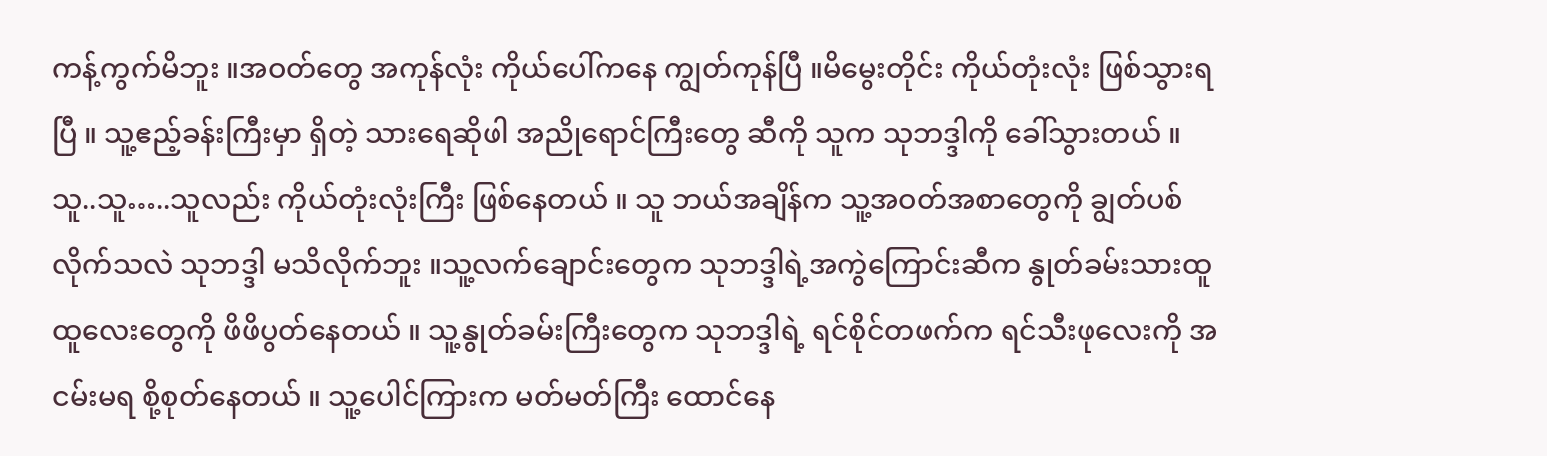ကန့်ကွက်မိဘူး ။အဝတ်တွေ အကုန်လုံး ကိုယ်ပေါ်ကနေ ကျွတ်ကုန်ပြီ ။မိမွေးတိုင်း ကိုယ်တုံးလုံး ဖြစ်သွားရပြီ ။ သူ့ဧည့်ခန်းကြီးမှာ ရှိတဲ့ သားရေဆိုဖါ အညိုရောင်ကြီးတွေ ဆီကို သူက သုဘဒ္ဒါကို ခေါ်သွားတယ် ။ သူ..သူ…..သူလည်း ကိုယ်တုံးလုံးကြီး ဖြစ်နေတယ် ။ သူ ဘယ်အချိန်က သူ့အဝတ်အစာတွေကို ချွတ်ပစ်လိုက်သလဲ သုဘဒ္ဒါ မသိလိုက်ဘူး ။သူ့လက်ချောင်းတွေက သုဘဒ္ဒါရဲ့အကွဲကြောင်းဆီက နွုတ်ခမ်းသားထူထူလေးတွေကို ဖိဖိပွတ်နေတယ် ။ သူ့နွုတ်ခမ်းကြီးတွေက သုဘဒ္ဒါရဲ့ ရင်စိုင်တဖက်က ရင်သီးဖုလေးကို အငမ်းမရ စို့စုတ်နေတယ် ။ သူ့ပေါင်ကြားက မတ်မတ်ကြီး ထောင်နေ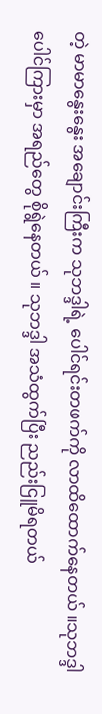တဲ့ မာမာနွေးနွေး အချောင်းကြီးက သုဘဒ္ဒါရဲ့ ပေါင်ရင်းတဖက်ကို လာထိထောက်နေတယ် ။သုဘဒ္ဒါ ပေါင်ကြားမှာ အရည်တွေ စိုရွဲနေတယ် ။ သုဘဒ္ဒါ အသံထွက်ပြီး ညည်းငြူမိရတယ်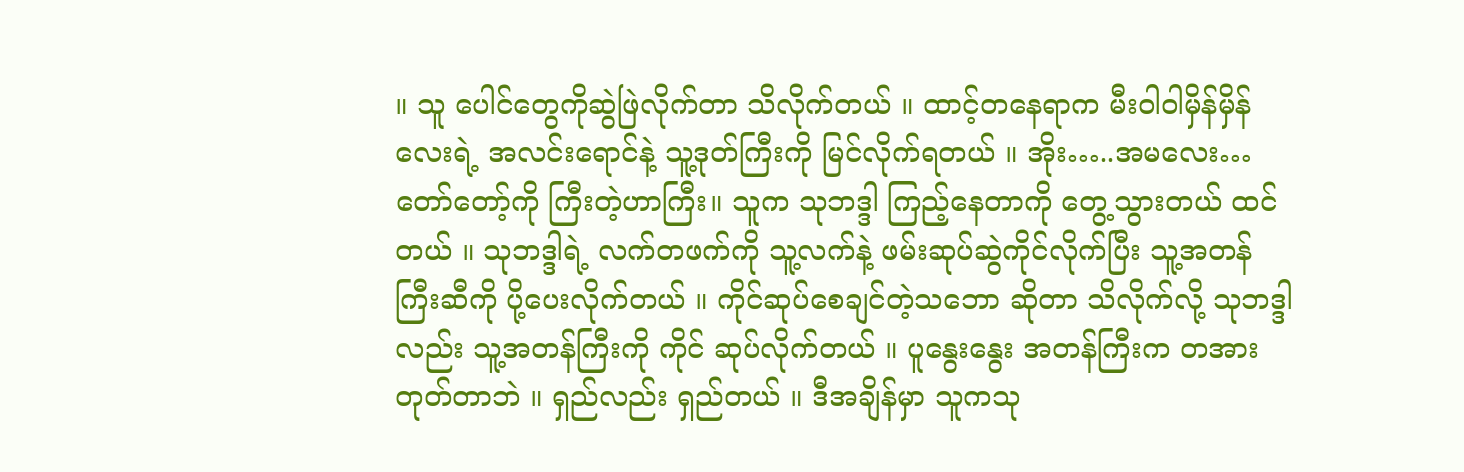။ သူ ပေါင်တွေကိုဆွဲဖြဲလိုက်တာ သိလိုက်တယ် ။ ထာင့်တနေရာက မီးဝါဝါမှိန်မှိန်လေးရဲ့ အလင်းရောင်နဲ့ သူ့ဒုတ်ကြီးကို မြင်လိုက်ရတယ် ။ အိုး…..အမလေး…တော်တော့်ကို ကြီးတဲ့ဟာကြီး။ သူက သုဘဒ္ဒါ ကြည့်နေတာကို တွေ့သွားတယ် ထင်တယ် ။ သုဘဒ္ဒါရဲ့ လက်တဖက်ကို သူ့လက်နဲ့ ဖမ်းဆုပ်ဆွဲကိုင်လိုက်ပြီး သူ့အတန်ကြီးဆီကို ပို့ပေးလိုက်တယ် ။ ကိုင်ဆုပ်စေချင်တဲ့သဘော ဆိုတာ သိလိုက်လို့ သုဘဒ္ဒါလည်း သူ့အတန်ကြီးကို ကိုင် ဆုပ်လိုက်တယ် ။ ပူနွေးနွေး အတန်ကြီးက တအား တုတ်တာဘဲ ။ ရှည်လည်း ရှည်တယ် ။ ဒီအချိန်မှာ သူကသု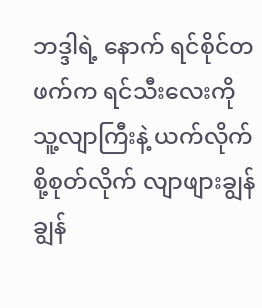ဘဒ္ဒါရဲ့ နောက် ရင်စိုင်တဖက်က ရင်သီးလေးကို သူ့လျာကြီးနဲ့ ယက်လိုက် စို့စုတ်လိုက် လျာဖျားချွန်ချွန်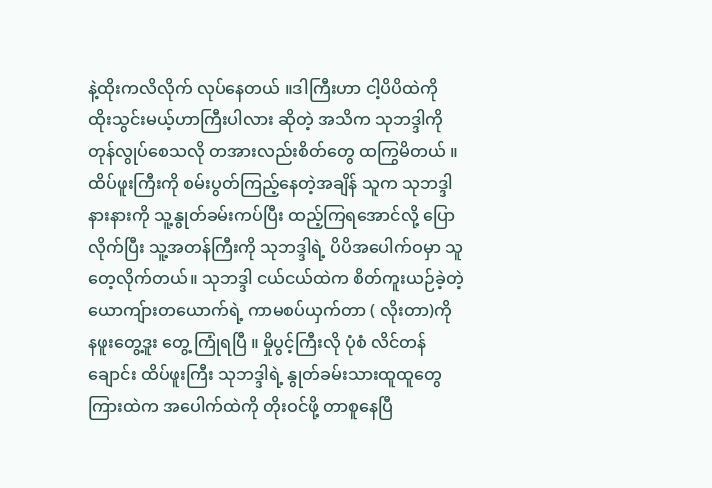နဲ့ထိုးကလိလိုက် လုပ်နေတယ် ။ဒါကြီးဟာ ငါ့ပိပိထဲကို ထိုးသွင်းမယ့်ဟာကြီးပါလား ဆိုတဲ့ အသိက သုဘဒ္ဒါကို တုန်လွုပ်စေသလို တအားလည်းစိတ်တွေ ထကြွမိတယ် ။ ထိပ်ဖူးကြီးကို စမ်းပွတ်ကြည့်နေတဲ့အချိန် သူက သုဘဒ္ဒါနားနားကို သူ့နွုတ်ခမ်းကပ်ပြီး ထည့်ကြရအောင်လို့ ပြောလိုက်ပြီး သူ့အတန်ကြီးကို သုဘဒ္ဒါရဲ့ ပိပိအပေါက်ဝမှာ သူ တေ့လိုက်တယ်။ သုဘဒ္ဒါ ငယ်ငယ်ထဲက စိတ်ကူးယဉ်ခဲ့တဲ့ ယောကျ်ားတယောက်ရဲ့ ကာမစပ်ယှက်တာ ( လိုးတာ)ကို နဖူးတွေ့ဒူး တွေ့ ကြုံရပြီ ။ မှိုပွင့်ကြီးလို ပုံစံ လိင်တန်ချောင်း ထိပ်ဖူးကြီး သုဘဒ္ဒါရဲ့ နွုတ်ခမ်းသားထူထူတွေ ကြားထဲက အပေါက်ထဲကို တိုးဝင်ဖို့ တာစူနေပြီ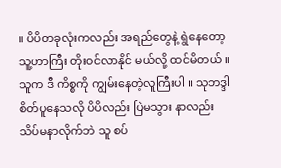။ ပိပိတခုလုံးကလည်း အရည်တွေနဲ့ ရွဲနေတော့ သူ့ဟာကြီး တိုးဝင်လာနိုင် မယ်လို့ ထင်မိတယ် ။သူက ဒီ ကိစ္စကို ကျွမ်းနေတဲ့လူကြီးပါ ။ သုဘဒ္ဒါ စိတ်ပူနေသလို ပိပိလည်း ပြဲမသွား နာလည်း သိပ်မနာလိုက်ဘဲ သူ စပ်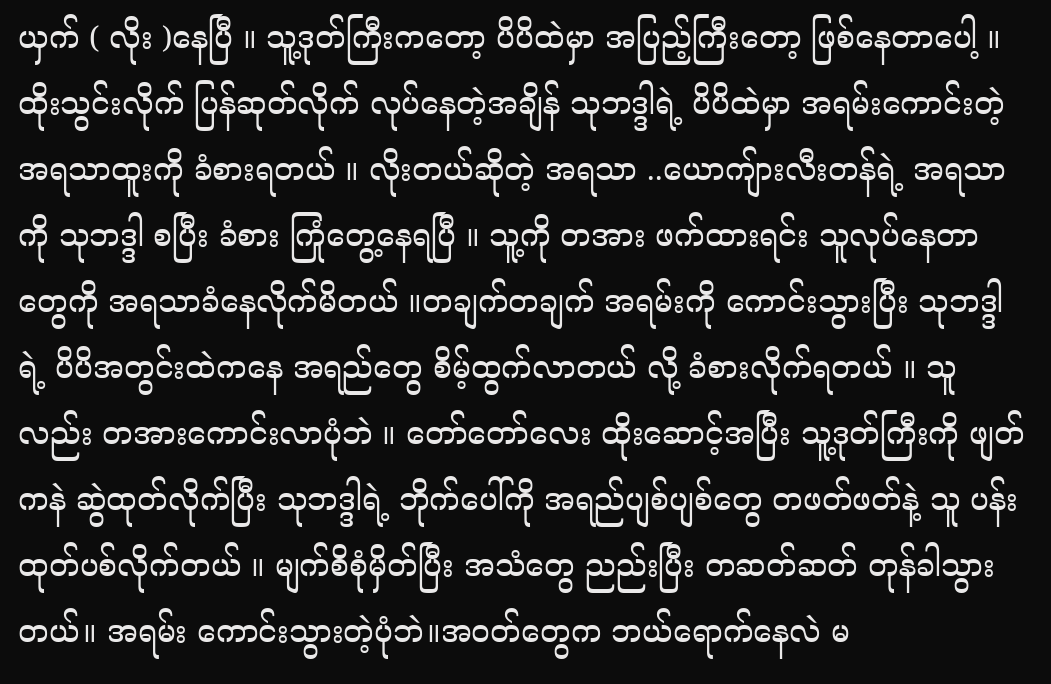ယှက် ( လိုး )နေပြီ ။ သူ့ဒုတ်ကြီးကတော့ ပိပိထဲမှာ အပြည့်ကြီးတော့ ဖြစ်နေတာပေါ့ ။ ထိုးသွင်းလိုက် ပြန်ဆုတ်လိုက် လုပ်နေတဲ့အချိန် သုဘဒ္ဒါရဲ့ ပိပိထဲမှာ အရမ်းကောင်းတဲ့ အရသာထူးကို ခံစားရတယ် ။ လိုးတယ်ဆိုတဲ့ အရသာ ..ယောကျ်ားလီးတန်ရဲ့ အရသာကို သုဘဒ္ဒါ စပြီး ခံစား ကြုံတွေ့နေရပြီ ။ သူ့ကို တအား ဖက်ထားရင်း သူလုပ်နေတာတွေကို အရသာခံနေလိုက်မိတယ် ။တချက်တချက် အရမ်းကို ကောင်းသွားပြီး သုဘဒ္ဒါရဲ့ ပိပိအတွင်းထဲကနေ အရည်တွေ စိမ့်ထွက်လာတယ် လို့ ခံစားလိုက်ရတယ် ။ သူလည်း တအားကောင်းလာပုံဘဲ ။ တော်တော်လေး ထိုးဆောင့်အပြီး သူ့ဒုတ်ကြီးကို ဖျတ်ကနဲ ဆွဲထုတ်လိုက်ပြီး သုဘဒ္ဒါရဲ့ ဘိုက်ပေါ်ကို အရည်ပျစ်ပျစ်တွေ တဖတ်ဖတ်နဲ့ သူ ပန်းထုတ်ပစ်လိုက်တယ် ။ မျက်စိစုံမှိတ်ပြီး အသံတွေ ညည်းပြီး တဆတ်ဆတ် တုန်ခါသွားတယ်။ အရမ်း ကောင်းသွားတဲ့ပုံဘဲ။အဝတ်တွေက ဘယ်ရောက်နေလဲ မ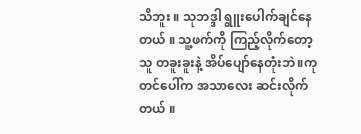သိဘူး ။ သုဘဒ္ဒါ ရွူးပေါက်ချင်နေတယ် ။ သူ့ဖက်ကို ကြည့်လိုက်တော့ သူ တခူးခူးနဲ့ အိပ်ပျော်နေတုံးဘဲ။ကုတင်ပေါ်က အသာလေး ဆင်းလိုက်တယ် ။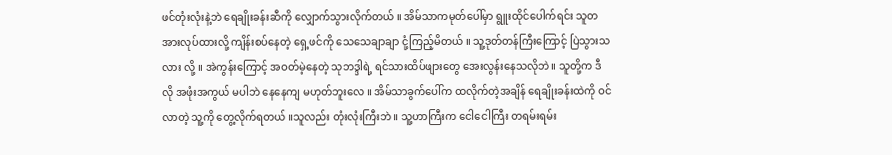ဖင်တုံးလုံးနဲ့ဘဲ ရေချိုးခန်းဆီကို လျှောက်သွားလိုက်တယ် ။ အိမ်သာကမုတ်ပေါ်မှာ ရွူးထိုင်ပေါက်ရင်း သူတအားလုပ်ထားလို့ ကျိန်းစပ်နေတဲ့ ရှေ့ဖင်ကို သေသေချာချာ ငုံ့ကြည့်မိတယ် ။ သူ့ဒုတ်တန်ကြီးကြောင့် ပြဲသွားသလား လို့ ။ အဲကွန်းကြောင့် အဝတ်မဲ့နေတဲ့ သုဘဒ္ဒါရဲ့ ရင်သားထိပ်ဖျားတွေ အေးလွန်းနေသလိုဘဲ။ သူတို့က ဒီလို အဖုံးအကွယ် မပါဘဲ နေနေကျ မဟုတ်ဘူးလေ ။ အိမ်သာခွက်ပေါ်က ထလိုက်တဲ့အချိန် ရေချိုးခန်းထဲကို ဝင်လာတဲ့ သူ့ကို တွေ့လိုက်ရတယ် ။သူလည်း တုံးလုံးကြီးဘဲ ။ သူ့ဟာကြီးက ငေါငေါကြီး တရမ်းရမ်း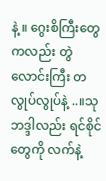နဲ့ ။ ဂွေးစိကြီးတွေကလည်း တွဲလောင်းကြီး တလွုပ်လွုပ်နဲ့ ..။သုဘဒ္ဒါလည်း ရင်စိုင်တွေကို လက်နဲ့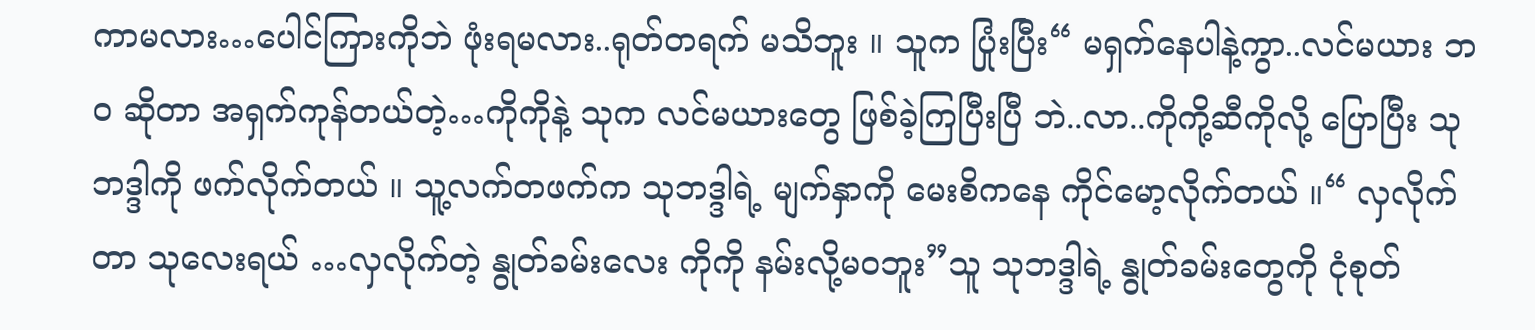ကာမလား…ပေါင်ကြားကိုဘဲ ဖုံးရမလား..ရုတ်တရက် မသိဘူး ။ သူက ပြုံးပြီး“ မရှက်နေပါနဲ့ကွာ..လင်မယား ဘဝ ဆိုတာ အရှက်ကုန်တယ်တဲ့…ကိုကိုနဲ့ သုက လင်မယားတွေ ဖြစ်ခဲ့ကြပြီးပြီ ဘဲ..လာ..ကိုကို့ဆီကိုလို့ ပြောပြီး သုဘဒ္ဒါကို ဖက်လိုက်တယ် ။ သူ့လက်တဖက်က သုဘဒ္ဒါရဲ့ မျက်နှာကို မေးစိကနေ ကိုင်မော့လိုက်တယ် ။“ လှလိုက်တာ သုလေးရယ် …လှလိုက်တဲ့ နွုတ်ခမ်းလေး ကိုကို နမ်းလို့မဝဘူး”သူ သုဘဒ္ဒါရဲ့ နွုတ်ခမ်းတွေကို ငုံစုတ်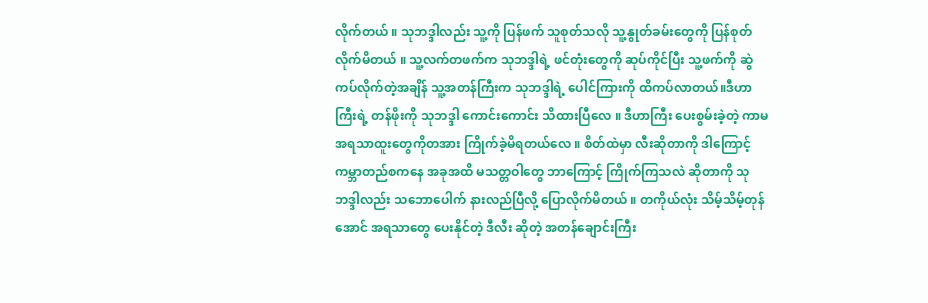လိုက်တယ် ။ သုဘဒ္ဒါလည်း သူ့ကို ပြန်ဖက် သူစုတ်သလို သူ့နွုတ်ခမ်းတွေကို ပြန်စုတ်လိုက်မိတယ် ။ သူ့လက်တဖက်က သုဘဒ္ဒါရဲ့ ဖင်တုံးတွေကို ဆုပ်ကိုင်ပြီး သူ့ဖက်ကို ဆွဲကပ်လိုက်တဲ့အချိန် သူ့အတန်ကြီးက သုဘဒ္ဒါရဲ့ ပေါင်ကြားကို ထိကပ်လာတယ်။ဒီဟာကြီးရဲ့ တန်ဖိုးကို သုဘဒ္ဒါ ကောင်းကောင်း သိထားပြီလေ ။ ဒီဟာကြီး ပေးစွမ်းခဲ့တဲ့ ကာမအရသာထူးတွေကိုတအား ကြိုက်ခဲ့မိရတယ်လေ ။ စိတ်ထဲမှာ လီးဆိုတာကို ဒါကြောင့် ကမ္ဘာတည်စကနေ အခုအထိ မသတ္တဝါတွေ ဘာကြောင့် ကြိုက်ကြသလဲ ဆိုတာကို သုဘဒ္ဒါလည်း သဘောပေါက် နားလည်ပြီလို့ ပြောလိုက်မိတယ် ။ တကိုယ်လုံး သိမ့်သိမ့်တုန်အောင် အရသာတွေ ပေးနိုင်တဲ့ ဒီလီး ဆိုတဲ့ အတန်ချောင်းကြီး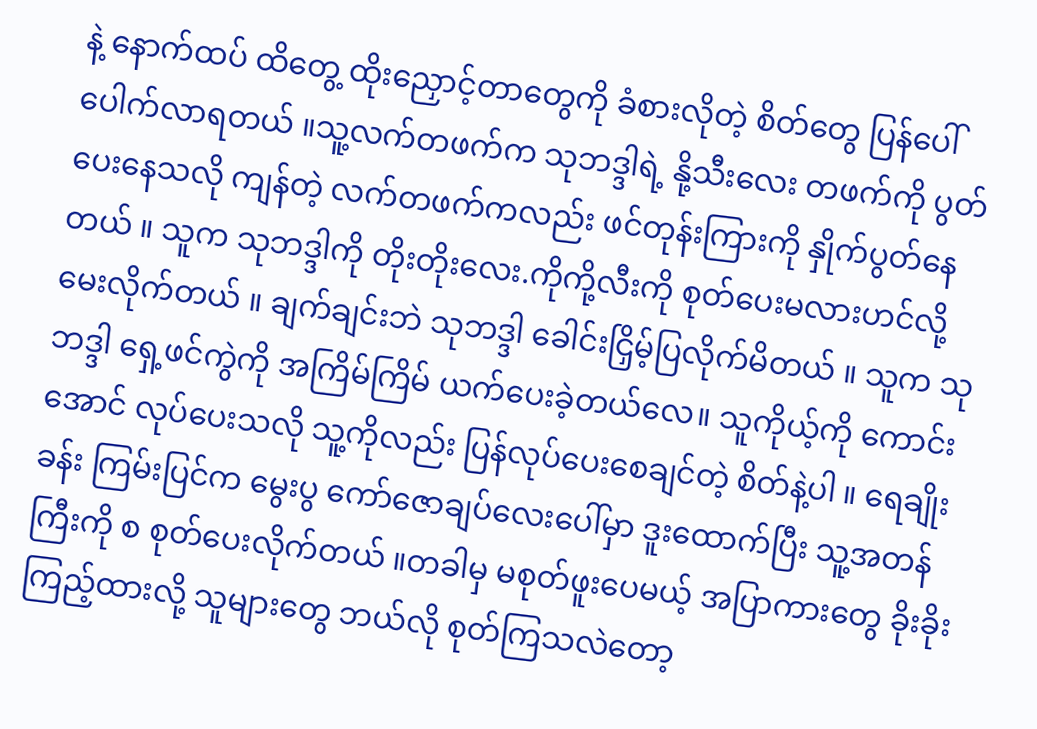နဲ့ နောက်ထပ် ထိတွေ့ ထိုးညှောင့်တာတွေကို ခံစားလိုတဲ့ စိတ်တွေ ပြန်ပေါ်ပေါက်လာရတယ် ။သူ့လက်တဖက်က သုဘဒ္ဒါရဲ့ နို့သီးလေး တဖက်ကို ပွတ်ပေးနေသလို ကျန်တဲ့ လက်တဖက်ကလည်း ဖင်တုန်းကြားကို နှိုက်ပွတ်နေတယ် ။ သူက သုဘဒ္ဒါကို တိုးတိုးလေး.ကိုကို့လီးကို စုတ်ပေးမလားဟင်လို့ မေးလိုက်တယ် ။ ချက်ချင်းဘဲ သုဘဒ္ဒါ ခေါင်းငြှိမ့်ပြလိုက်မိတယ် ။ သူက သုဘဒ္ဒါ ရှေ့ဖင်ကွဲကို အကြိမ်ကြိမ် ယက်ပေးခဲ့တယ်လေ။ သူကိုယ့်ကို ကောင်းအောင် လုပ်ပေးသလို သူ့ကိုလည်း ပြန်လုပ်ပေးစေချင်တဲ့ စိတ်နဲ့ပါ ။ ရေချိုးခန်း ကြမ်းပြင်က မွေးပွ ကော်ဇောချပ်လေးပေါ်မှာ ဒူးထောက်ပြီး သူ့အတန်ကြီးကို စ စုတ်ပေးလိုက်တယ် ။တခါမှ မစုတ်ဖူးပေမယ့် အပြာကားတွေ ခိုးခိုး ကြည့်ထားလို့ သူများတွေ ဘယ်လို စုတ်ကြသလဲတော့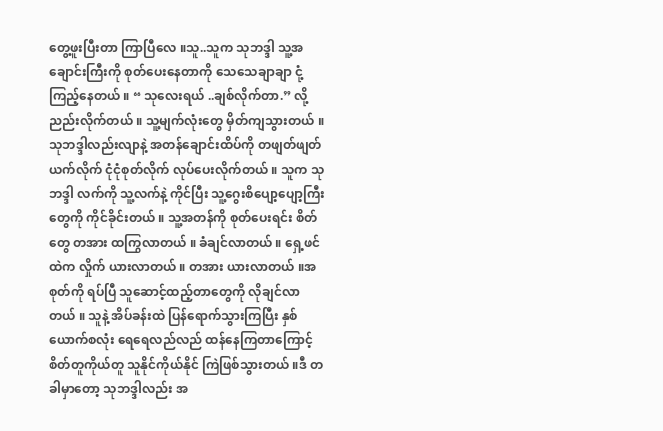တွေ့ဖူးပြီးတာ ကြာပြီလေ ။သူ..သူက သုဘဒ္ဒါ သူ့အချောင်းကြီးကို စုတ်ပေးနေတာကို သေသေချာချာ ငုံ့ကြည့်နေတယ် ။ “ သုလေးရယ် ..ချစ်လိုက်တာ.” လို့ ညည်းလိုက်တယ် ။ သူ့မျက်လုံးတွေ မှိတ်ကျသွားတယ် ။ သုဘဒ္ဒါလည်းလျာနဲ့ အတန်ချောင်းထိပ်ကို တဖျတ်ဖျတ် ယက်လိုက် ငုံငုံစုတ်လိုက် လုပ်ပေးလိုက်တယ် ။ သူက သုဘဒ္ဒါ လက်ကို သူ့လက်နဲ့ ကိုင်ပြီး သူ့ဂွေးစိပျော့ပျော့ကြီးတွေကို ကိုင်ခိုင်းတယ် ။ သူ့အတန်ကို စုတ်ပေးရင်း စိတ်တွေ တအား ထကြွလာတယ် ။ ခံချင်လာတယ် ။ ရှေ့ဖင်ထဲက လှိုက် ယားလာတယ် ။ တအား ယားလာတယ် ။အစုတ်ကို ရပ်ပြီ သူဆောင့်ထည့်တာတွေကို လိုချင်လာတယ် ။ သူနဲ့ အိပ်ခန်းထဲ ပြန်ရောက်သွားကြပြီး နှစ်ယောက်စလုံး ရေရေလည်လည် ထန်နေကြတာကြောင့် စိတ်တူကိုယ်တူ သူနိုင်ကိုယ်နိုင် ကြဲဖြစ်သွားတယ် ။ဒီ တခါမှာတော့ သုဘဒ္ဒါလည်း အ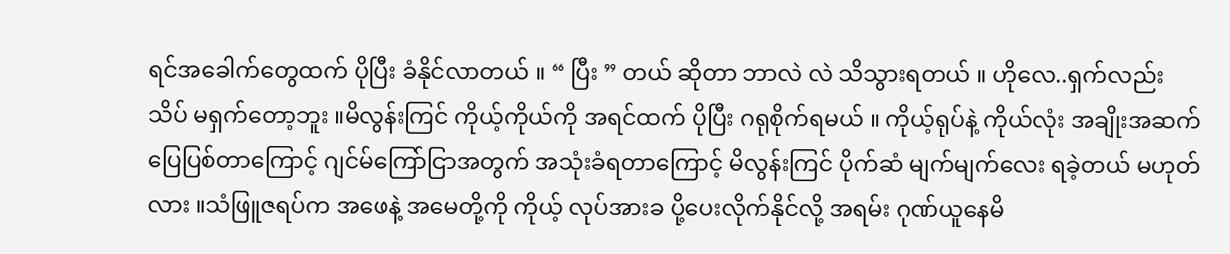ရင်အခေါက်တွေထက် ပိုပြီး ခံနိုင်လာတယ် ။ “ ပြီး ” တယ် ဆိုတာ ဘာလဲ လဲ သိသွားရတယ် ။ ဟိုလေ..ရှက်လည်း သိပ် မရှက်တော့ဘူး ။မိလွန်းကြင် ကိုယ့်ကိုယ်ကို အရင်ထက် ပိုပြီး ဂရုစိုက်ရမယ် ။ ကိုယ့်ရုပ်နဲ့ ကိုယ်လုံး အချိုးအဆက် ပြေပြစ်တာကြောင့် ဂျင်မ်ကြော်ငြာအတွက် အသုံးခံရတာကြောင့် မိလွန်းကြင် ပိုက်ဆံ မျက်မျက်လေး ရခဲ့တယ် မဟုတ်လား ။သံဖြူဇရပ်က အဖေနဲ့ အမေတို့ကို ကိုယ့် လုပ်အားခ ပို့ပေးလိုက်နိုင်လို့ အရမ်း ဂုဏ်ယူနေမိ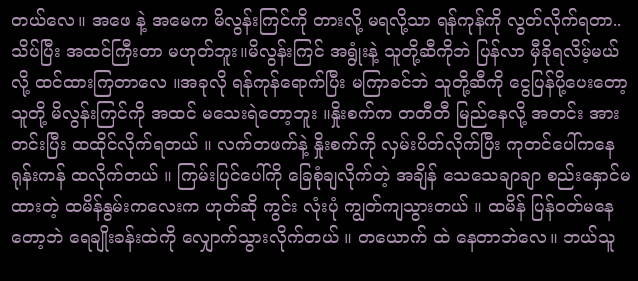တယ်လေ။ အဖေ နဲ့ အမေက မိလွန်းကြင်ကို တားလို့ မရလို့သာ ရန်ကုန်ကို လွတ်လိုက်ရတာ..သိပ်ပြီး အထင်ကြီးတာ မဟုတ်ဘူး။မိလွန်းကြင် အရွုံးနဲ့ သူတို့ဆီကိုဘဲ ပြန်လာ မှီခိုရလိမ့်မယ် လို့ ထင်ထားကြတာလေ ။အခုလို ရန်ကုန်ရောက်ပြီး မကြာခင်ဘဲ သူတို့ဆီကို ငွေပြန်ပို့ပေးတော့ သူတို့ မိလွန်းကြင်ကို အထင် မသေးရဲတော့ဘူး ။နှိုးစက်က တတီတီ မြည်နေလို့ အတင်း အားတင်းပြီး ထထိုင်လိုက်ရတယ် ။ လက်တဖက်နဲ့ နှိုးစက်ကို လှမ်းပိတ်လိုက်ပြီး ကုတင်ပေါ်ကနေ ရုန်းကန် ထလိုက်တယ် ။ ကြမ်းပြင်ပေါ်ကို ခြေစုံချလိုက်တဲ့ အချိန် သေသေချာချာ စည်းနှောင်မထားတဲ့ ထမိန်နွမ်းကလေးက ဟုတ်ဆို ကွင်း လုံးပုံ ကျွတ်ကျသွားတယ် ။ ထမိန် ပြန်ဝတ်မနေတော့ဘဲ ရေချိုးခန်းထဲကို လျှောက်သွားလိုက်တယ် ။ တယောက် ထဲ နေတာဘဲလေ။ ဘယ်သူ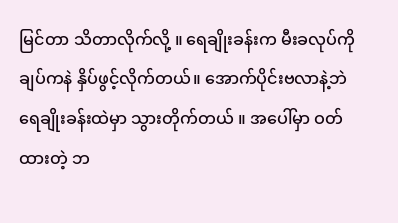မြင်တာ သိတာလိုက်လို့ ။ ရေချိုးခန်းက မီးခလုပ်ကို ချပ်ကနဲ နှိပ်ဖွင့်လိုက်တယ်။ အောက်ပိုင်းဗလာနဲ့ဘဲ ရေချိုးခန်းထဲမှာ သွားတိုက်တယ် ။ အပေါ်မှာ ဝတ်ထားတဲ့ ဘ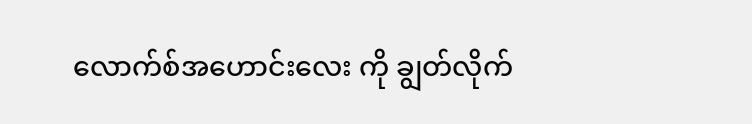လောက်စ်အဟောင်းလေး ကို ချွတ်လိုက်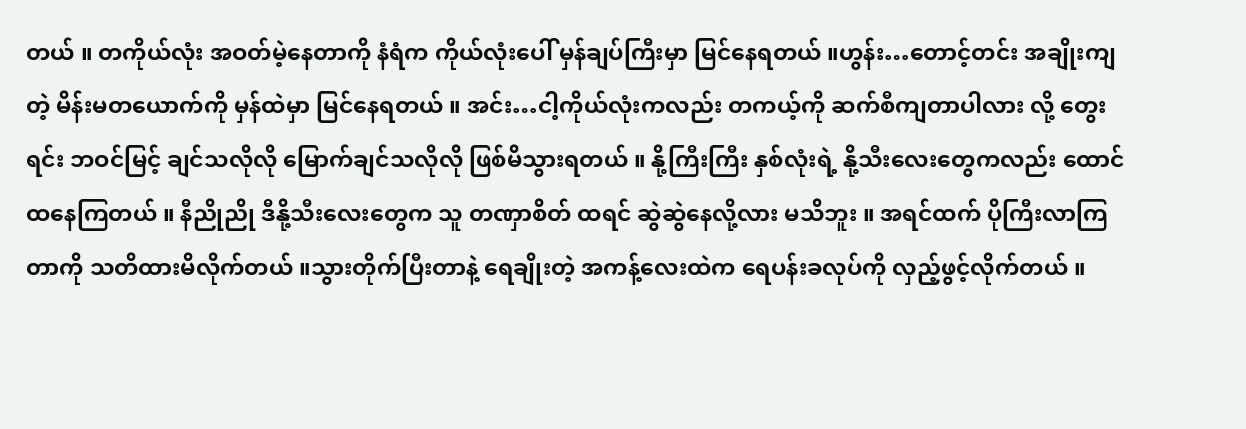တယ် ။ တကိုယ်လုံး အဝတ်မဲ့နေတာကို နံရံက ကိုယ်လုံးပေါ် မှန်ချပ်ကြီးမှာ မြင်နေရတယ် ။ဟွန်း…တောင့်တင်း အချိုးကျတဲ့ မိန်းမတယောက်ကို မှန်ထဲမှာ မြင်နေရတယ် ။ အင်း…ငါ့ကိုယ်လုံးကလည်း တကယ့်ကို ဆက်စီကျတာပါလား လို့ တွေးရင်း ဘဝင်မြင့် ချင်သလိုလို မြောက်ချင်သလိုလို ဖြစ်မိသွားရတယ် ။ နို့ကြီးကြီး နှစ်လုံးရဲ့ နို့သီးလေးတွေကလည်း ထောင်ထနေကြတယ် ။ နီညိုညို ဒီနို့သီးလေးတွေက သူ တဏှာစိတ် ထရင် ဆွဲဆွဲနေလို့လား မသိဘူး ။ အရင်ထက် ပိုကြီးလာကြတာကို သတိထားမိလိုက်တယ် ။သွားတိုက်ပြီးတာနဲ့ ရေချိုးတဲ့ အကန့်လေးထဲက ရေပန်းခလုပ်ကို လှည့်ဖွင့်လိုက်တယ် ။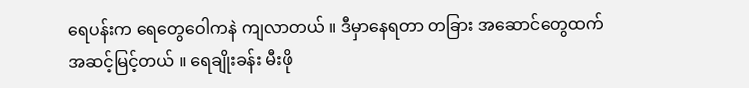ရေပန်းက ရေတွေဝေါကနဲ ကျလာတယ် ။ ဒီမှာနေရတာ တခြား အဆောင်တွေထက် အဆင့်မြင့်တယ် ။ ရေချိုးခန်း မီးဖို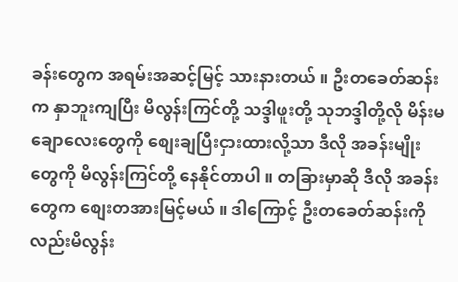ခန်းတွေက အရမ်းအဆင့်မြင့် သားနားတယ် ။ ဦးတခေတ်ဆန်းက နှာဘူးကျပြီး မိလွန်းကြင်တို့ သဒ္ဒါဖူးတို့ သုဘဒ္ဒါတို့လို မိန်းမချောလေးတွေကို စျေးချပြီးငှားထားလို့သာ ဒီလို အခန်းမျိုးတွေကို မိလွန်းကြင်တို့ နေနိုင်တာပါ ။ တခြားမှာဆို ဒီလို အခန်းတွေက စျေးတအားမြင့်မယ် ။ ဒါကြောင့် ဦးတခေတ်ဆန်းကိုလည်းမိလွန်း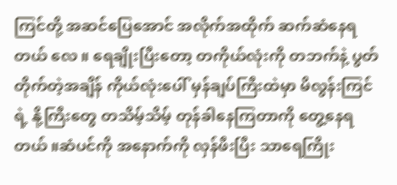ကြင်တို့ အဆင်ပြေအောင် အလိုက်အထိုက် ဆက်ဆံနေရတယ် လေ ။ ရေချိုးပြီးတော့ တကိုယ်လုံးကို တဘက်နဲ့ ပွတ်တိုက်တဲ့အချိန် ကိုယ်လုံးပေါ် မှန်ချပ်ကြီးထဲမှာ မိလွန်းကြင်ရဲ့ နို့ကြီးတွေ တသိမ့်သိမ့် တုန်ခါနေကြတာကို တွေ့နေရတယ် ။ဆံပင်ကို အနောက်ကို လှန်ဖီးပြီး သာရေကြိုး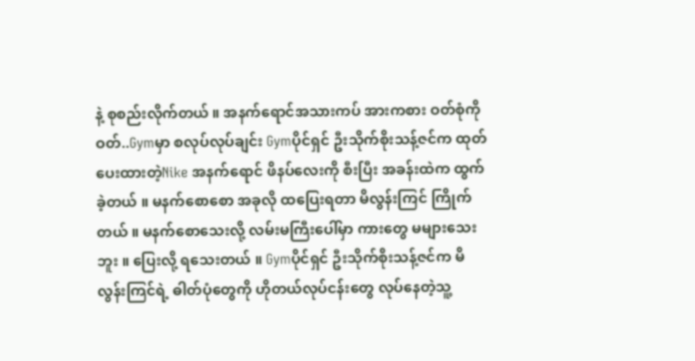နဲ့ စုစည်းလိုက်တယ် ။ အနက်ရောင်အသားကပ် အားကစား ဝတ်စုံကို ဝတ်..Gymမှာ စလုပ်လုပ်ချင်း Gymပိုင်ရှင် ဦးသိုက်စိုးသန့်ဇင်က ထုတ်ပေးထားတဲ့Nike အနက်ရောင် ဖိနပ်လေးကို စီးပြီး အခန်းထဲက ထွက်ခဲ့တယ် ။ မနက်စောစော အခုလို ထပြေးရတာ မိလွန်းကြင် ကြိုက်တယ် ။ မနက်စောသေးလို့ လမ်းမကြီးပေါ်မှာ ကားတွေ မများသေးဘူး ။ ပြေးလို့ ရသေးတယ် ။ Gymပိုင်ရှင် ဦးသိုက်စိုးသန့်ဇင်က မိလွန်းကြင်ရဲ့ ဓါတ်ပုံတွေကို ဟိုတယ်လုပ်ငန်းတွေ လုပ်နေတဲ့သူ့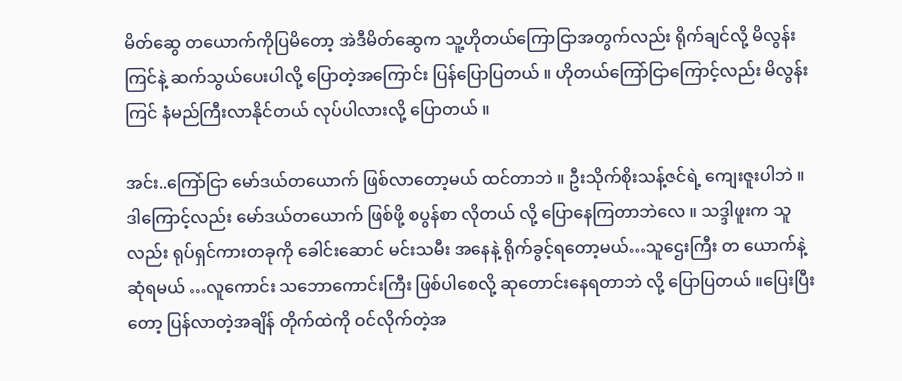မိတ်ဆွေ တယောက်ကိုပြမိတော့ အဲဒီမိတ်ဆွေက သူ့ဟိုတယ်ကြောငြာအတွက်လည်း ရိုက်ချင်လို့ မိလွန်းကြင်နဲ့ ဆက်သွယ်ပေးပါလို့ ပြောတဲ့အကြောင်း ပြန်ပြောပြတယ် ။ ဟိုတယ်ကြော်ငြာကြောင့်လည်း မိလွန်းကြင် နံမည်ကြီးလာနိုင်တယ် လုပ်ပါလားလို့ ပြောတယ် ။

အင်း..ကြော်ငြာ မော်ဒယ်တယောက် ဖြစ်လာတော့မယ် ထင်တာဘဲ ။ ဦးသိုက်စိုးသန့်ဇင်ရဲ့ ကျေးဇူးပါဘဲ ။ ဒါကြောင့်လည်း မော်ဒယ်တယောက် ဖြစ်ဖို့ စပွန်စာ လိုတယ် လို့ ပြောနေကြတာဘဲလေ ။ သဒ္ဒါဖူးက သူလည်း ရုပ်ရှင်ကားတခုကို ခေါင်းဆောင် မင်းသမီး အနေနဲ့ ရိုက်ခွင့်ရတော့မယ်…သူဌေးကြီး တ ယောက်နဲ့ ဆုံရမယ် …လူကောင်း သဘောကောင်းကြီး ဖြစ်ပါစေလို့ ဆုတောင်းနေရတာဘဲ လို့ ပြောပြတယ် ။ပြေးပြီးတော့ ပြန်လာတဲ့အချိန် တိုက်ထဲကို ဝင်လိုက်တဲ့အ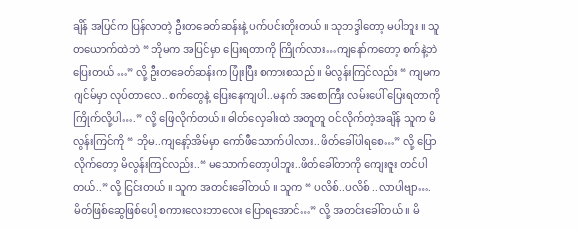ချိန် အပြင်က ပြန်လာတဲ့ ဦးတခေတ်ဆန်းနဲ့ ပက်ပင်းတိုးတယ် ။ သုဘဒ္ဒါတော့ မပါဘူး ။ သူတယောက်ထဲဘဲ “ ဘိုမက အပြင်မှာ ပြေးရတာကို ကြိုက်လား…ကျနော်ကတော့ စက်နဲ့ဘဲ ပြေးတယ် …” လို့ ဦးတခေတ်ဆန်းက ပြုံးပြီး စကားစသည် ။ မိလွန်းကြင်လည်း “ ကျမက ဂျင်မ်မှာ လုပ်တာလေ..စက်တွေနဲ့ ပြေးနေကျပါ..မနက် အစောကြီး လမ်းပေါ် ပြေးရတာကို ကြိုက်လို့ပါ….” လို့ ဖြေလိုက်တယ်။ ဓါတ်လှေခါးထဲ အတူတူ ဝင်လိုက်တဲ့အချိန် သူက မိလွန်းကြင်ကို “ ဘိုမ..ကျနော့်အိမ်မှာ ကော်ဖီသောက်ပါလား..ဖိတ်ခေါ်ပါရစေ…” လို့ ပြောလိုက်တော့ မိလွန်းကြင်လည်း..“ မသောက်တော့ပါဘူး..ဖိတ်ခေါ်တာကို ကျေးဇူး တင်ပါတယ်..” လို့ ငြင်းတယ် ။ သူက အတင်းခေါ်တယ် ။ သူက “ ပလိစ်..ပလိစ် ..လာပါဗျာ….မိတ်ဖြစ်ဆွေဖြစ်ပေါ့ စကားလေးဘာလေး ပြောရအောင်…” လို့ အတင်းခေါ်တယ် ။ မိ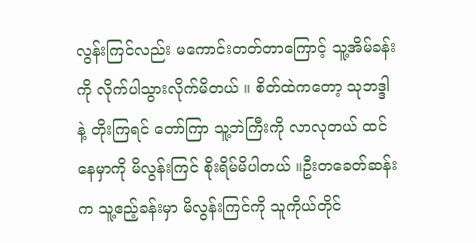လွန်းကြင်လည်း မကောင်းတတ်တာကြောင့် သူ့အိမ်ခန်းကို လိုက်ပါသွားလိုက်မိတယ် ။ စိတ်ထဲကတော့ သုဘဒ္ဒါနဲ့ တိုးကြရင် တော်ကြာ သူ့ဘဲကြီးကို လာလုတယ် ထင်နေမှာကို မိလွန်းကြင် စိုးရိမ်မိပါတယ် ။ဦးတခေတ်ဆန်းက သူ့ဧည့်ခန်းမှာ မိလွန်းကြင်ကို သူကိုယ်တိုင်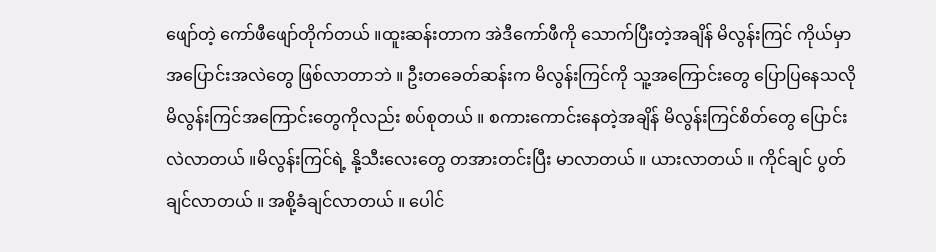ဖျော်တဲ့ ကော်ဖီဖျော်တိုက်တယ် ။ထူးဆန်းတာက အဲဒီကော်ဖီကို သောက်ပြီးတဲ့အချိန် မိလွန်းကြင် ကိုယ်မှာ အပြောင်းအလဲတွေ ဖြစ်လာတာဘဲ ။ ဦးတခေတ်ဆန်းက မိလွန်းကြင်ကို သူ့အကြောင်းတွေ ပြောပြနေသလို မိလွန်းကြင်အကြောင်းတွေကိုလည်း စပ်စုတယ် ။ စကားကောင်းနေတဲ့အချိန် မိလွန်းကြင်စိတ်တွေ ပြောင်းလဲလာတယ် ။မိလွန်းကြင်ရဲ့ နို့သီးလေးတွေ တအားတင်းပြီး မာလာတယ် ။ ယားလာတယ် ။ ကိုင်ချင် ပွတ်ချင်လာတယ် ။ အစို့ခံချင်လာတယ် ။ ပေါင်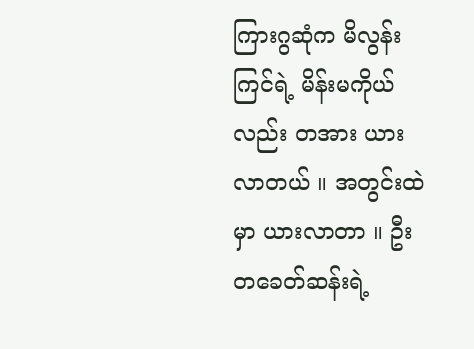ကြားဂွဆုံက မိလွန်းကြင်ရဲ့ မိန်းမကိုယ်လည်း တအား ယားလာတယ် ။ အတွင်းထဲမှာ ယားလာတာ ။ ဦးတခေတ်ဆန်းရဲ့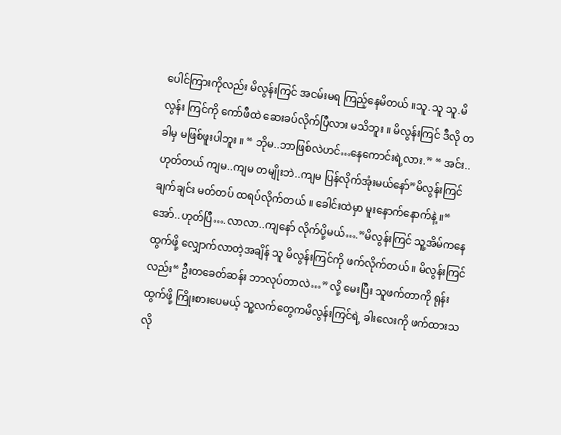ပေါင်ကြားကိုလည်း မိလွန်းကြင် အငမ်းမရ ကြည့်နေမိတယ် ။သူ.သူ သူ.မိလွန်း ကြင်ကို ကော်ဖီထဲ ဆေးခပ်လိုက်ပြီလား မသိဘူး ။ မိလွန်းကြင် ဒီလို တခါမှ မဖြစ်ဖူးပါဘူး ။ “ ဘိုမ..ဘာဖြစ်လဲဟင်…နေကောင်းရဲ့လား.” “ အင်း..ဟုတ်တယ် ကျမ..ကျမ တမျိုးဘဲ..ကျမ ပြန်လိုက်အုံးမယ်နော်”မိလွန်းကြင် ချက်ချင်း မတ်တပ် ထရပ်လိုက်တယ် ။ ခေါင်းထဲမှာ မူးနောက်နောက်နဲ့ ။“ အော်..ဟုတ်ပြီ….လာလာ..ကျနော် လိုက်ပို့မယ်….”မိလွန်းကြင် သူ့အိမ်ကနေ ထွက်ဖို့ လျှောက်လာတဲ့အချိန် သူ မိလွန်းကြင်ကို ဖက်လိုက်တယ် ။ မိလွန်းကြင်လည်း“ ဦးတခေတ်ဆန်း ဘာလုပ်တာလဲ…” လို့ မေးပြီး သူဖက်တာကို ရုန်းထွက်ဖို့ ကြိုးစားပေမယ့် သူ့လက်တွေကမိလွန်းကြင်ရဲ့ ခါးလေးကို ဖက်ထားသလို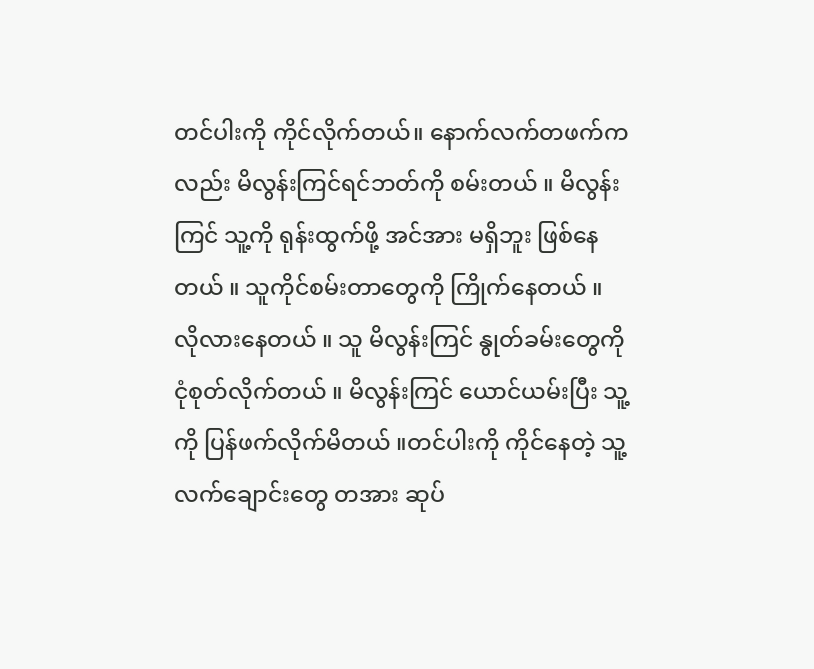တင်ပါးကို ကိုင်လိုက်တယ်။ နောက်လက်တဖက်ကလည်း မိလွန်းကြင်ရင်ဘတ်ကို စမ်းတယ် ။ မိလွန်းကြင် သူ့ကို ရုန်းထွက်ဖို့ အင်အား မရှိဘူး ဖြစ်နေတယ် ။ သူကိုင်စမ်းတာတွေကို ကြိုက်နေတယ် ။ လိုလားနေတယ် ။ သူ မိလွန်းကြင် နွုတ်ခမ်းတွေကို ငုံစုတ်လိုက်တယ် ။ မိလွန်းကြင် ယောင်ယမ်းပြီး သူ့ကို ပြန်ဖက်လိုက်မိတယ် ။တင်ပါးကို ကိုင်နေတဲ့ သူ့လက်ချောင်းတွေ တအား ဆုပ်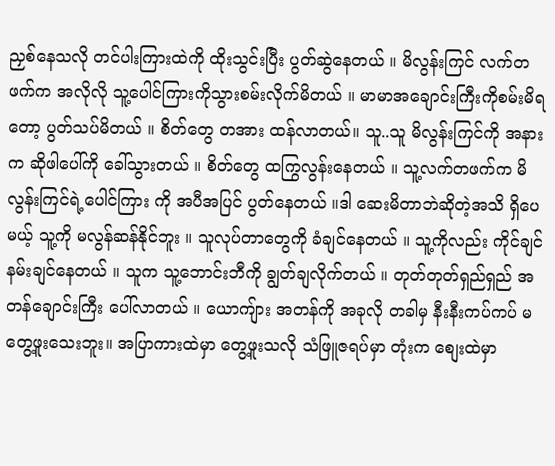ညှစ်နေသလို တင်ပါးကြားထဲကို ထိုးသွင်းပြီး ပွတ်ဆွဲနေတယ် ။ မိလွန်းကြင် လက်တဖက်က အလိုလို သူ့ပေါင်ကြားကိုသွားစမ်းလိုက်မိတယ် ။ မာမာအချောင်းကြီးကိုစမ်းမိရတော့ ပွတ်သပ်မိတယ် ။ စိတ်တွေ တအား ထန်လာတယ်။ သူ..သူ မိလွန်းကြင်ကို အနားက ဆိုဖါပေါ်ကို ခေါ်သွားတယ် ။ စိတ်တွေ ထကြွလွန်းနေတယ် ။ သူ့လက်တဖက်က မိလွန်းကြင်ရဲ့ပေါင်ကြား ကို အပီအပြင် ပွတ်နေတယ် ။ဒါ ဆေးမိတာဘဲဆိုတဲ့အသိ ရှိပေမယ့် သူ့ကို မလွန်ဆန်နိုင်ဘူး ။ သူလုပ်တာတွေကို ခံချင်နေတယ် ။ သူ့ကိုလည်း ကိုင်ချင် နမ်းချင်နေတယ် ။ သူက သူ့ဘောင်းဘီကို ချွတ်ချလိုက်တယ် ။ တုတ်တုတ်ရှည်ရှည် အတန်ချောင်းကြီး ပေါ်လာတယ် ။ ယောကျ်ား အတန်ကို အခုလို တခါမှ နီးနီးကပ်ကပ် မတွေ့ဖူးသေးဘူး။ အပြာကားထဲမှာ တွေ့ဖူးသလို သံဖြူဇရပ်မှာ တုံးက စျေးထဲမှာ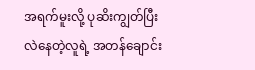အရက်မူးလို့ ပုဆိးကျွတ်ပြီး လဲနေတဲ့လူရဲ့ အတန်ချောင်း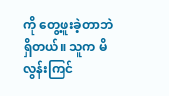ကို တွေ့ဖူးခဲ့တာဘဲ ရှိတယ်။ သူက မိလွန်းကြင်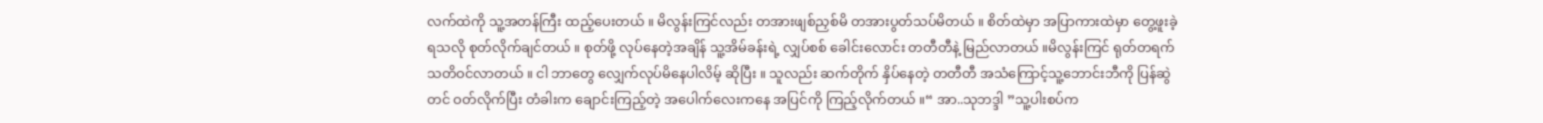လက်ထဲကို သူ့အတန်ကြီး ထည့်ပေးတယ် ။ မိလွန်းကြင်လည်း တအားဖျစ်ညှစ်မိ တအားပွတ်သပ်မိတယ် ။ စိတ်ထဲမှာ အပြာကားထဲမှာ တွေ့ဖူးခဲ့ရသလို စုတ်လိုက်ချင်တယ် ။ စုတ်ဖို့ လုပ်နေတဲ့အချိန် သူ့အိမ်ခန်းရဲ့ လျှပ်စစ် ခေါင်းလောင်း တတီတီနဲ့ မြည်လာတယ် ။မိလွန်းကြင် ရုတ်တရက် သတိဝင်လာတယ် ။ ငါ ဘာတွေ လျှေက်လုပ်မိနေပါလိမ့် ဆိုပြီး ။ သူလည်း ဆက်တိုက် နှိပ်နေတဲ့ တတီတီ အသံကြောင့်သူ့ဘောင်းဘီကို ပြန်ဆွဲတင် ဝတ်လိုက်ပြီး တံခါးက ချောင်းကြည့်တဲ့ အပေါက်လေးကနေ အပြင်ကို ကြည့်လိုက်တယ် ။“ အာ..သုဘဒ္ဒါ ”သူ့ပါးစပ်က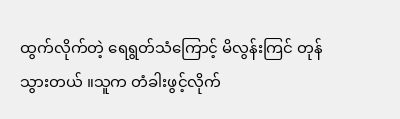ထွက်လိုက်တဲ့ ရေရွတ်သံကြောင့် မိလွန်းကြင် တုန်သွားတယ် ။သူက တံခါးဖွင့်လိုက်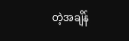တဲ့အချိန်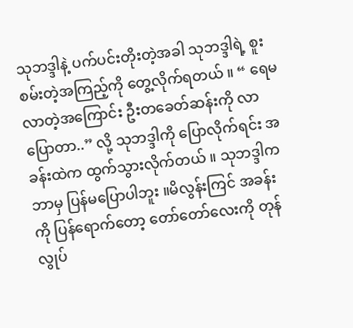သုဘဒ္ဒါနဲ့ ပက်ပင်းတိုးတဲ့အခါ သုဘဒ္ဒါရဲ့ စူးစမ်းတဲ့အကြည့်ကို တွေ့လိုက်ရတယ် ။ “ ရေမလာတဲ့အကြောင်း ဦးတခေတ်ဆန်းကို လာပြောတာ..” လို့ သုဘဒ္ဒါကို ပြောလိုက်ရင်း အခန်းထဲက ထွက်သွားလိုက်တယ် ။ သုဘဒ္ဒါက ဘာမှ ပြန်မပြောပါဘူး ။မိလွန်းကြင် အခန်းကို ပြန်ရောက်တော့ တော်တော်လေးကို တုန်လွုပ်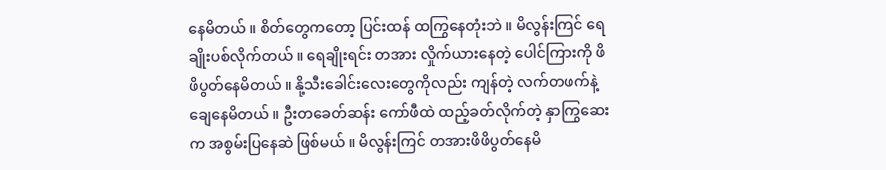နေမိတယ် ။ စိတ်တွေကတော့ ပြင်းထန် ထကြွနေတုံးဘဲ ။ မိလွန်းကြင် ရေချိုးပစ်လိုက်တယ် ။ ရေချိုးရင်း တအား လှိုက်ယားနေတဲ့ ပေါင်ကြားကို ဖိဖိပွတ်နေမိတယ် ။ နို့သီးခေါင်းလေးတွေကိုလည်း ကျန်တဲ့ လက်တဖက်နဲ့ ချေနေမိတယ် ။ ဦးတခေတ်ဆန်း ကော်ဖီထဲ ထည့်ခတ်လိုက်တဲ့ နှာကြွဆေးက အစွမ်းပြနေဆဲ ဖြစ်မယ် ။ မိလွန်းကြင် တအားဖိဖိပွတ်နေမိ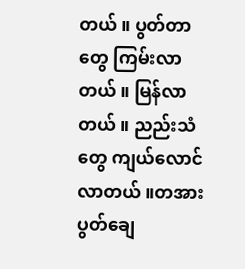တယ် ။ ပွတ်တာတွေ ကြမ်းလာတယ် ။ မြန်လာတယ် ။ ညည်းသံတွေ ကျယ်လောင်လာတယ် ။တအားပွတ်ချေ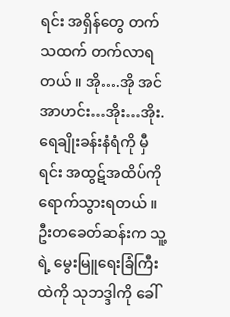ရင်း အရှိန်တွေ တက်သထက် တက်လာရတယ် ။ အို….အို အင် အာဟင်း…အိုး…အိုး. ရေချိုးခန်းနံရံကို မှီရင်း အထွဋ်အထိပ်ကို ရောက်သွားရတယ် ။ ဦးတခေတ်ဆန်းက သူ့ရဲ့ မွေးမြူရေးခြံကြီးထဲကို သုဘဒ္ဒါကို ခေါ်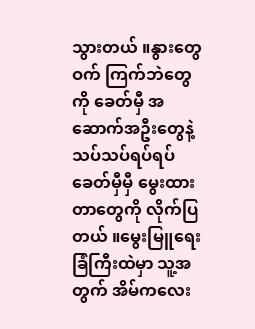သွားတယ် ။နွားတွေ ဝက် ကြက်ဘဲတွေကို ခေတ်မှီ အဆောက်အဦးတွေနဲ့ သပ်သပ်ရပ်ရပ် ခေတ်မှီမှီ မွေးထားတာတွေကို လိုက်ပြတယ် ။မွေးမြူရေးခြံကြီးထဲမှာ သူ့အတွက် အိမ်ကလေး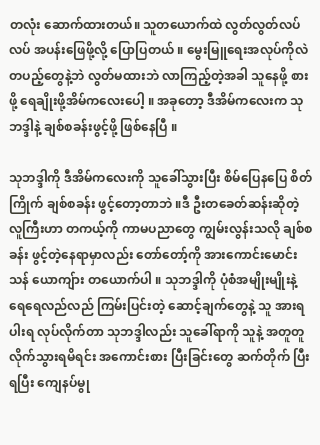တလုံး ဆောက်ထားတယ်။ သူတယောက်ထဲ လွတ်လွတ်လပ်လပ် အပန်းဖြေဖို့လို့ ပြောပြတယ် ။ မွေးမြူရေးအလုပ်ကိုလဲ တပည့်တွေနဲ့ဘဲ လွတ်မထားဘဲ လာကြည့်တဲ့အခါ သူနေဖို့ စားဖို့ ရေချိုးဖို့အိမ်ကလေးပေါ့ ။ အခုတော့ ဒီအိမ်ကလေးက သုဘဒ္ဒါနဲ့ ချစ်စခန်းဖွင့်ဖို့ ဖြစ်နေပြီ ။

သုဘဒ္ဒါကို ဒီအိမ်ကလေးကို သူခေါ်သွားပြီး စိမ်ပြေနပြေ စိတ်ကြိုက် ချစ်စခန်း ဖွင့်တော့တာဘဲ ။ဒီ ဦးတခေတ်ဆန်းဆိုတဲ့ လူကြီးဟာ တကယ့်ကို ကာမပညာတွေ ကျွမ်းလွန်းသလို ချစ်စခန်း ဖွင့်တဲ့နေရာမှာလည်း တော်တော့်ကို အားကောင်းမောင်းသန် ယောကျ်ား တယောက်ပါ ။ သုဘဒ္ဒါကို ပုံစံအမျိုးမျိုးနဲ့ ရေရေလည်လည် ကြမ်းပြင်းတဲ့ ဆောင့်ချက်တွေနဲ့ သူ အားရပါးရ လုပ်လိုက်တာ သုဘဒ္ဒါလည်း သူခေါ်ရာကို သူနဲ့ အတူတူ လိုက်သွားရမိရင်း အကောင်းစား ပြီးခြင်းတွေ ဆက်တိုက် ပြီးရပြီး ကျေနပ်မွု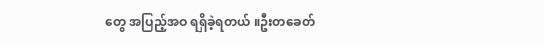တွေ အပြည့်အဝ ရရှိခဲ့ရတယ် ။ဦးတခေတ်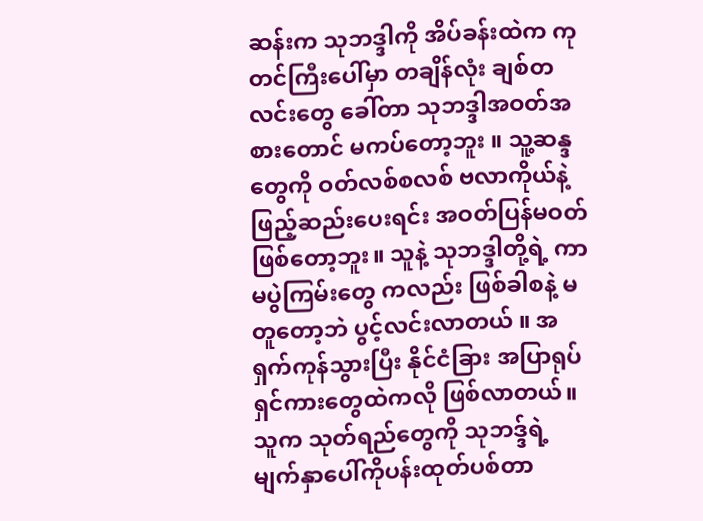ဆန်းက သုဘဒ္ဒါကို အိပ်ခန်းထဲက ကုတင်ကြီးပေါ်မှာ တချိန်လုံး ချစ်တလင်းတွေ ခေါ်တာ သုဘဒ္ဒါအဝတ်အစားတောင် မကပ်တော့ဘူး ။ သူ့ဆန္ဒတွေကို ဝတ်လစ်စလစ် ဗလာကိုယ်နဲ့ ဖြည့်ဆည်းပေးရင်း အဝတ်ပြန်မဝတ်ဖြစ်တော့ဘူး။ သူနဲ့ သုဘဒ္ဒါတို့ရဲ့ ကာမပွဲကြမ်းတွေ ကလည်း ဖြစ်ခါစနဲ့ မတူတော့ဘဲ ပွင့်လင်းလာတယ် ။ အရှက်ကုန်သွားပြီး နိုင်ငံခြား အပြာရုပ်ရှင်ကားတွေထဲကလို ဖြစ်လာတယ်။ သူက သုတ်ရည်တွေကို သုဘဒ္ဒ်ရဲ့ မျက်နှာပေါ်ကိုပန်းထုတ်ပစ်တာ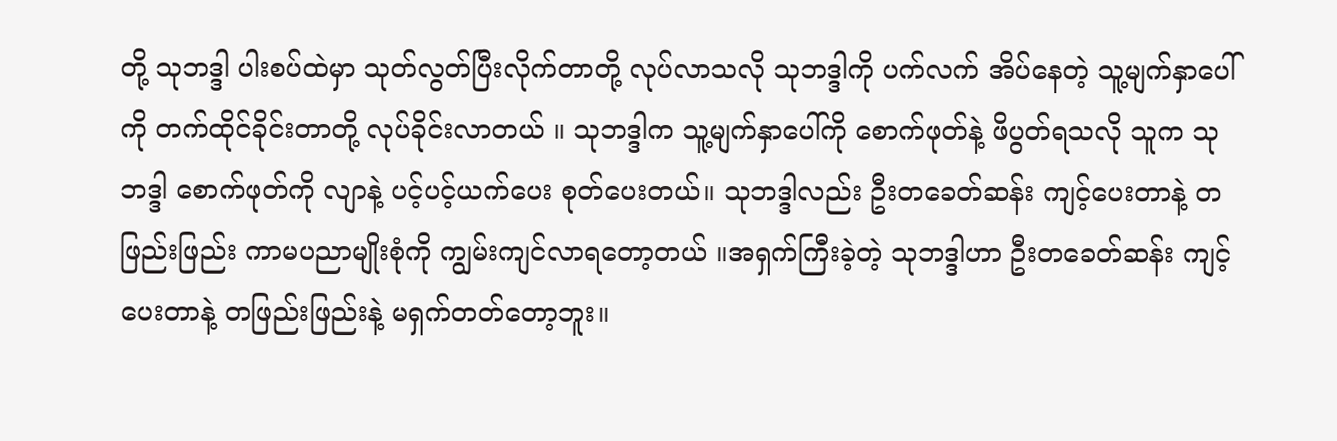တို့ သုဘဒ္ဒါ ပါးစပ်ထဲမှာ သုတ်လွတ်ပြီးလိုက်တာတို့ လုပ်လာသလို သုဘဒ္ဒါကို ပက်လက် အိပ်နေတဲ့ သူ့မျက်နှာပေါ်ကို တက်ထိုင်ခိုင်းတာတို့ လုပ်ခိုင်းလာတယ် ။ သုဘဒ္ဒါက သူ့မျက်နှာပေါ်ကို စောက်ဖုတ်နဲ့ ဖိပွတ်ရသလို သူက သုဘဒ္ဒါ စောက်ဖုတ်ကို လျာနဲ့ ပင့်ပင့်ယက်ပေး စုတ်ပေးတယ်။ သုဘဒ္ဒါလည်း ဦးတခေတ်ဆန်း ကျင့်ပေးတာနဲ့ တဖြည်းဖြည်း ကာမပညာမျိုးစုံကို ကျွမ်းကျင်လာရတော့တယ် ။အရှက်ကြီးခဲ့တဲ့ သုဘဒ္ဒါဟာ ဦးတခေတ်ဆန်း ကျင့်ပေးတာနဲ့ တဖြည်းဖြည်းနဲ့ မရှက်တတ်တော့ဘူး။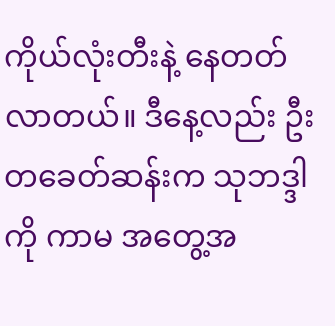ကိုယ်လုံးတီးနဲ့ နေတတ်လာတယ်။ ဒီနေ့လည်း ဦးတခေတ်ဆန်းက သုဘဒ္ဒါကို ကာမ အတွေ့အ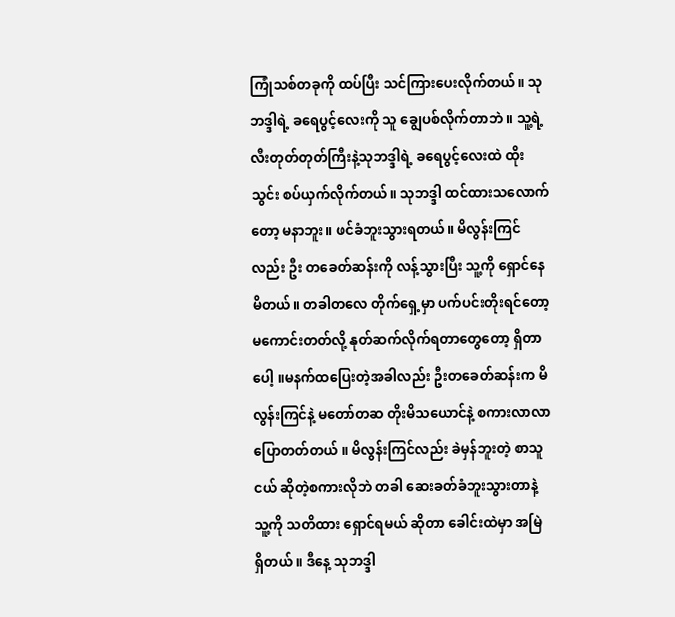ကြုံသစ်တခုကို ထပ်ပြီး သင်ကြားပေးလိုက်တယ်။ သုဘဒ္ဒါရဲ့ ခရေပွင့်လေးကို သူ ချွေပစ်လိုက်တာဘဲ ။ သူ့ရဲ့ လီးတုတ်တုတ်ကြီးနဲ့သုဘဒ္ဒါရဲ့ ခရေပွင့်လေးထဲ ထိုးသွင်း စပ်ယှက်လိုက်တယ်။ သုဘဒ္ဒါ ထင်ထားသလောက်တော့ မနာဘူး။ ဖင်ခံဘူးသွားရတယ်။ မိလွန်းကြင်လည်း ဦး တခေတ်ဆန်းကို လန့်သွားပြီး သူ့ကို ရှောင်နေမိတယ်။ တခါတလေ တိုက်ရှေ့မှာ ပက်ပင်းတိုးရင်တော့ မကောင်းတတ်လို့ နုတ်ဆက်လိုက်ရတာတွေတော့ ရှိတာပေါ့ ။မနက်ထပြေးတဲ့အခါလည်း ဦးတခေတ်ဆန်းက မိလွန်းကြင်နဲ့ မတော်တဆ တိုးမိသယောင်နဲ့ စကားလာလာပြောတတ်တယ် ။ မိလွန်းကြင်လည်း ခဲမှန်ဘူးတဲ့ စာသူငယ် ဆိုတဲ့စကားလိုဘဲ တခါ ဆေးခတ်ခံဘူးသွားတာနဲ့ သူ့ကို သတိထား ရှောင်ရမယ် ဆိုတာ ခေါင်းထဲမှာ အမြဲ ရှိတယ် ။ ဒီနေ့ သုဘဒ္ဒါ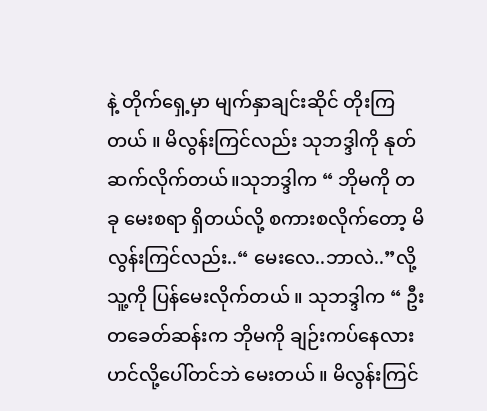နဲ့ တိုက်ရှေ့မှာ မျက်နှာချင်းဆိုင် တိုးကြတယ် ။ မိလွန်းကြင်လည်း သုဘဒ္ဒါကို နုတ်ဆက်လိုက်တယ်။သုဘဒ္ဒါက “ ဘိုမကို တခု မေးစရာ ရှိတယ်လို့ စကားစလိုက်တော့ မိလွန်းကြင်လည်း..“ မေးလေ..ဘာလဲ..”လို့ သူ့ကို ပြန်မေးလိုက်တယ် ။ သုဘဒ္ဒါက “ ဦးတခေတ်ဆန်းက ဘိုမကို ချဉ်းကပ်နေလားဟင်လို့ပေါ်တင်ဘဲ မေးတယ် ။ မိလွန်းကြင်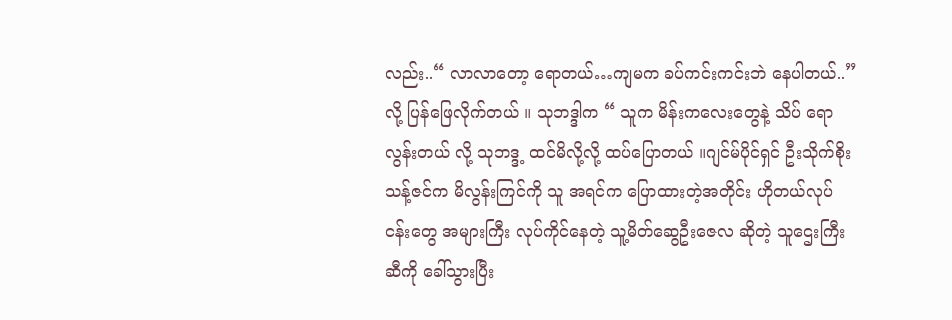လည်း..“ လာလာတော့ ရောတယ်…ကျမက ခပ်ကင်းကင်းဘဲ နေပါတယ်..”လို့ ပြန်ဖြေလိုက်တယ် ။ သုဘဒ္ဒါက “ သူက မိန်းကလေးတွေနဲ့ သိပ် ရောလွန်းတယ် လို့ သုဘဒ္ဒ့ ထင်မိလို့လို့ ထပ်ပြောတယ် ။ဂျင်မ်ပိုင်ရှင် ဦးသိုက်စိုးသန့်ဇင်က မိလွန်းကြင်ကို သူ အရင်က ပြောထားတဲ့အတိုင်း ဟိုတယ်လုပ်ငန်းတွေ အများကြီး လုပ်ကိုင်နေတဲ့ သူ့မိတ်ဆွေဦးဇေလ ဆိုတဲ့ သူဌေးကြီးဆီကို ခေါ်သွားပြီး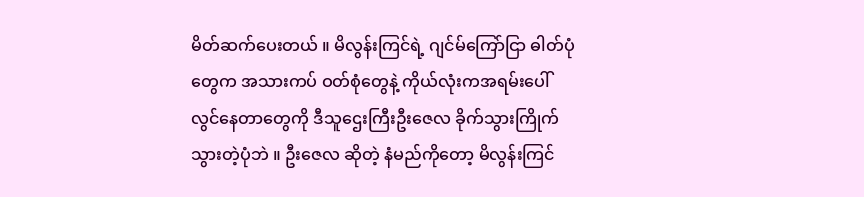မိတ်ဆက်ပေးတယ် ။ မိလွန်းကြင်ရဲ့ ဂျင်မ်ကြော်ငြာ ဓါတ်ပုံတွေက အသားကပ် ဝတ်စုံတွေနဲ့ ကိုယ်လုံးကအရမ်းပေါ်လွင်နေတာတွေကို ဒီသူဌေးကြီးဦးဇေလ ခိုက်သွားကြိုက်သွားတဲ့ပုံဘဲ ။ ဦးဇေလ ဆိုတဲ့ နံမည်ကိုတော့ မိလွန်းကြင်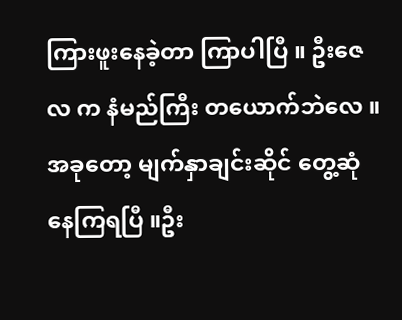ကြားဖူးနေခဲ့တာ ကြာပါပြီ ။ ဦးဇေလ က နံမည်ကြီး တယောက်ဘဲလေ ။အခုတော့ မျက်နှာချင်းဆိုင် တွေ့ဆုံနေကြရပြီ ။ဦး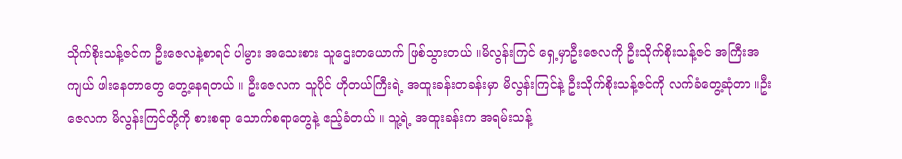သိုက်စိုးသန့်ဇင်က ဦးဇေလနဲ့စာရင် ပါမွား အသေးစား သူဌေးတယောက် ဖြစ်သွားတယ် ။မိလွန်းကြင် ရှေ့မှာဦးဇေလကို ဦးသိုက်စိုးသန့်ဇင် အကြီးအကျယ် ဖါးနေတာတွေ တွေ့နေရတယ် ။ ဦးဇေလက သူပိုင် ဟိုတယ်ကြီးရဲ့ အထူးခန်းတခန်းမှာ မိလွန်းကြင်နဲ့ ဦးသိုက်စိုးသန့်ဇင်ကို လက်ခံတွေ့ဆုံတာ ။ဦးဇေလက မိလွန်းကြင်တို့ကို စားစရာ သောက်စရာတွေနဲ့ ဧည့်ခံတယ် ။ သူ့ရဲ့ အထူးခန်းက အရမ်းသန့်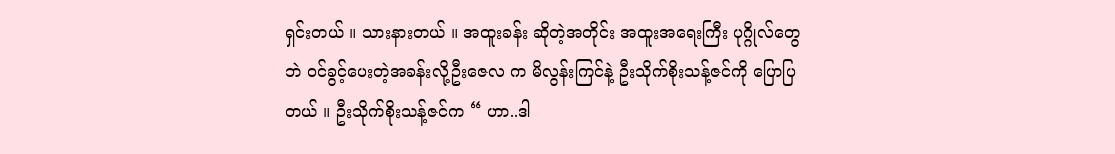ရှင်းတယ် ။ သားနားတယ် ။ အထူးခန်း ဆိုတဲ့အတိုင်း အထူးအရေးကြီး ပုဂ္ဂိုလ်တွေဘဲ ဝင်ခွင့်ပေးတဲ့အခန်းလို့ဦးဇေလ က မိလွန်းကြင်နဲ့ ဦးသိုက်စိုးသန့်ဇင်ကို ပြောပြတယ် ။ ဦးသိုက်စိုးသန့်ဇင်က “ ဟာ..ဒါ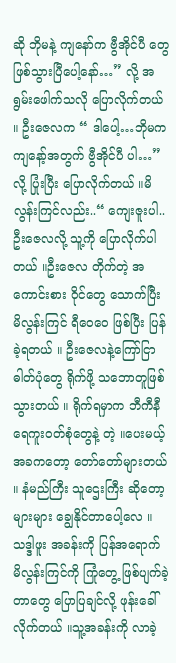ဆို ဘိုမနဲ့ ကျနော်က ဗွီအိုင်ပီ တွေ ဖြစ်သွားပြီပေါ့နော်…” လို့ အရွမ်းဖေါက်သလို ပြောလိုက်တယ် ။ ဦးဇေလက “ ဒါပေါ့…ဘိုမက ကျနော့်အတွက် ဗွီအိုင်ပီ ပါ…” လို့ ပြုံးပြီး ပြောလိုက်တယ် ။မိလွန်းကြင်လည်း..“ ကျေးဇူးပါ..ဦးဇေလလို့ သူ့ကို ပြောလိုက်ပါတယ် ။ဦးဇေလ တိုက်တဲ့ အကောင်းစား ဝိုင်တွေ သောက်ပြီး မိလွန်းကြင် ရီဝေဝေ ဖြစ်ပြီး ပြန်ခဲ့ရတယ် ။ ဦးဇေလနဲ့ကြော်ငြာ ဓါတ်ပုံတွေ ရိုက်ဖို့ သဘောတူဖြစ်သွားတယ် ။ ရိုက်ရမှာက ဘီကီနီ ရေကူးဝတ်စုံတွေနဲ့ တဲ့ ။ပေးမယ့် အခကတော့ တော်တော်များတယ် ။ နံမည်ကြီး သူဌေးကြီး ဆိုတော့ များများ ချွေနိုင်တာပေါ့လေ ။ သဒ္ဒါဖူး အခန်းကို ပြန်အရောက် မိလွန်းကြင်ကို ကြုံတွေ့ ဖြစ်ပျက်ခဲ့တာတွေ ပြောပြချင်လို့ ဖုန်းခေါ်လိုက်တယ် ။သူ့အခန်းကို လာခဲ့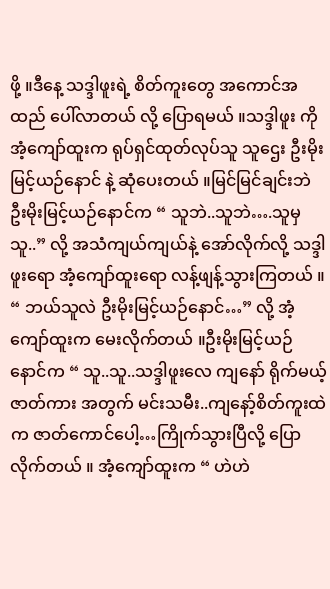ဖို့ ။ဒီနေ့ သဒ္ဒါဖူးရဲ့ စိတ်ကူးတွေ အကောင်အထည် ပေါ်လာတယ် လို့ ပြောရမယ် ။သဒ္ဒါဖူး ကို အံ့ကျော်ထူးက ရုပ်ရှင်ထုတ်လုပ်သူ သူဌေး ဦးမိုးမြင့်ယဉ်နောင် နဲ့ ဆုံပေးတယ် ။မြင်မြင်ချင်းဘဲ ဦးမိုးမြင့်ယဉ်နောင်က “ သူဘဲ..သူဘဲ….သူမှသူ..” လို့ အသံကျယ်ကျယ်နဲ့ အော်လိုက်လို့ သဒ္ဒါဖူးရော အံ့ကျော်ထူးရော လန့်ဖျန့်သွားကြတယ် ။ “ ဘယ်သူလဲ ဦးမိုးမြင့်ယဉ်နောင်…” လို့ အံ့ကျော်ထူးက မေးလိုက်တယ် ။ဦးမိုးမြင့်ယဉ်နောင်က “ သူ..သူ..သဒ္ဒါဖူးလေ ကျနော် ရိုက်မယ့် ဇာတ်ကား အတွက် မင်းသမီး..ကျနော့်စိတ်ကူးထဲက ဇာတ်ကောင်ပေါ့…ကြိုက်သွားပြီလို့ ပြောလိုက်တယ် ။ အံ့ကျော်ထူးက “ ဟဲဟဲ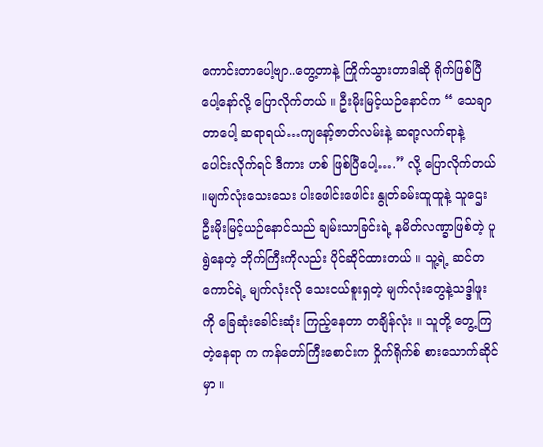ကောင်းတာပေါ့ဗျာ..တွေ့တာနဲ့ ကြိုက်သွားတာဒါဆို ရိုက်ဖြစ်ပြီပေါ့နော်လို့ ပြောလိုက်တယ် ။ ဦးမိုးမြင့်ယဉ်နောင်က “ သေချာတာပေါ့ ဆရာရယ်…ကျနော့်ဇာတ်လမ်းနဲ့ ဆရာ့လက်ရာနဲ့ ပေါင်းလိုက်ရင် ဒီကား ဟစ် ဖြစ်ပြီပေါ့….” လို့ ပြောလိုက်တယ် ။မျက်လုံးသေးသေး ပါးဖေါင်းဖေါင်း နွုတ်ခမ်းထူထူနဲ့ သူဌေးဦးမိုးမြင့်ယဉ်နောင်သည် ချမ်းသာခြင်းရဲ့ နမိတ်လဏ္ခာဖြစ်တဲ့ ပူရွဲနေတဲ့ ဘိုက်ကြီးကိုလည်း ပိုင်ဆိုင်ထားတယ် ။ သူ့ရဲ့ ဆင်တကောင်ရဲ့ မျက်လုံးလို သေးငယ်စူးရှတဲ့ မျက်လုံးတွေနဲ့သဒ္ဒါဖူးကို ခြေဆုံးခေါင်းဆုံး ကြည့်နေတာ တချိန်လုံး ။ သူတို့ တွေ့ကြတဲ့နေရာ က ကန်တော်ကြီးစောင်းက ဝှိုက်ရိုက်စ် စားသောက်ဆိုင်မှာ ။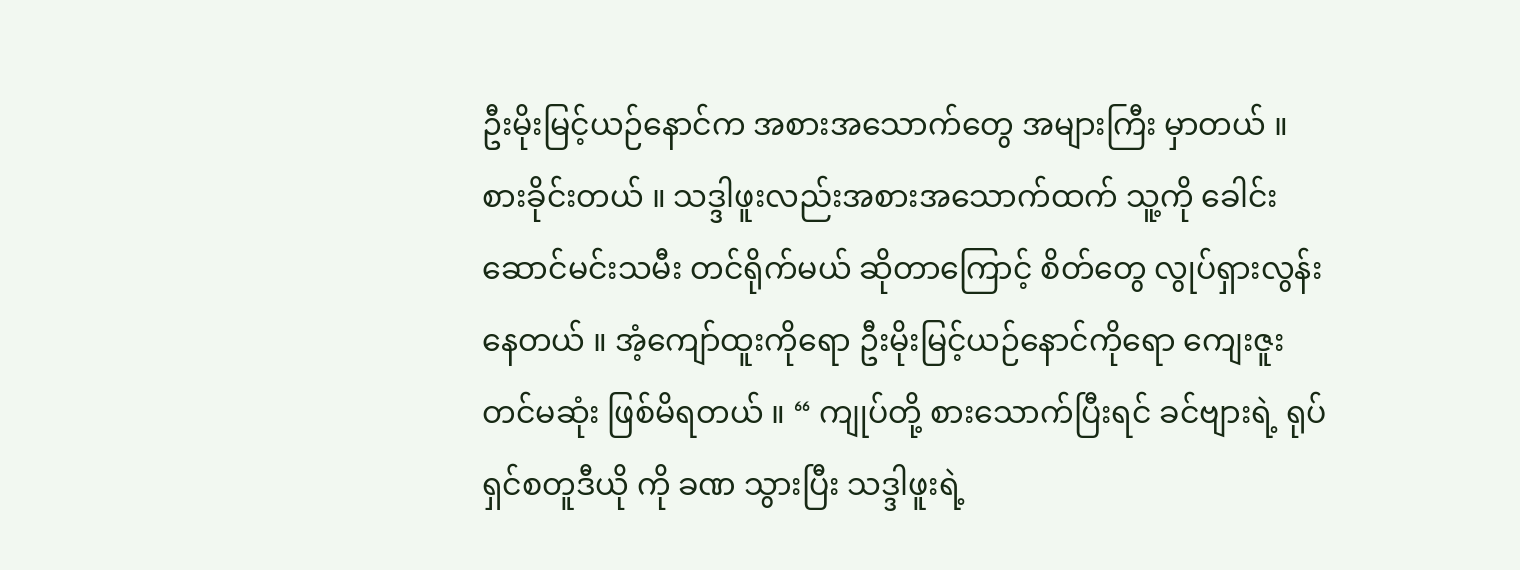ဦးမိုးမြင့်ယဉ်နောင်က အစားအသောက်တွေ အများကြီး မှာတယ် ။ စားခိုင်းတယ် ။ သဒ္ဒါဖူးလည်းအစားအသောက်ထက် သူ့ကို ခေါင်းဆောင်မင်းသမီး တင်ရိုက်မယ် ဆိုတာကြောင့် စိတ်တွေ လွုပ်ရှားလွန်းနေတယ် ။ အံ့ကျော်ထူးကိုရော ဦးမိုးမြင့်ယဉ်နောင်ကိုရော ကျေးဇူးတင်မဆုံး ဖြစ်မိရတယ် ။ “ ကျုပ်တို့ စားသောက်ပြီးရင် ခင်ဗျားရဲ့ ရုပ်ရှင်စတူဒီယို ကို ခဏ သွားပြီး သဒ္ဒါဖူးရဲ့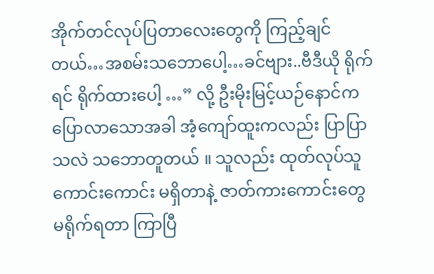အိုက်တင်လုပ်ပြတာလေးတွေကို ကြည့်ချင်တယ်…အစမ်းသဘောပေါ့…ခင်ဗျား..ဗီဒီယို ရိုက်ရင် ရိုက်ထားပေါ့ …” လို့ ဦးမိုးမြင့်ယဉ်နောင်က ပြောလာသောအခါ အံ့ကျော်ထူးကလည်း ပြာပြာသလဲ သဘောတူတယ် ။ သူလည်း ထုတ်လုပ်သူ ကောင်းကောင်း မရှိတာနဲ့ ဇာတ်ကားကောင်းတွေ မရိုက်ရတာ ကြာပြီ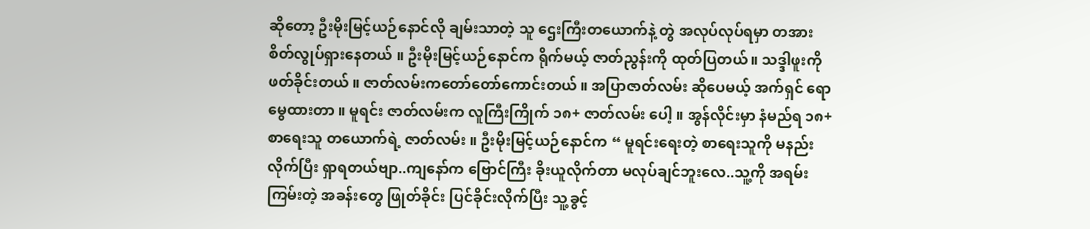ဆိုတော့ ဦးမိုးမြင့်ယဉ်နောင်လို ချမ်းသာတဲ့ သူ ဌေးကြီးတယောက်နဲ့ တွဲ အလုပ်လုပ်ရမှာ တအား စိတ်လွုပ်ရှားနေတယ် ။ ဦးမိုးမြင့်ယဉ်နောင်က ရိုက်မယ့် ဇာတ်ညွန်းကို ထုတ်ပြတယ်။ သဒ္ဒါဖူးကို ဖတ်ခိုင်းတယ် ။ ဇာတ်လမ်းကတော်တော်ကောင်းတယ် ။ အပြာဇာတ်လမ်း ဆိုပေမယ့် အက်ရှင် ရောမွေထားတာ ။ မူရင်း ဇာတ်လမ်းက လူကြီးကြိုက် ၁၈+ ဇာတ်လမ်း ပေါ့ ။ အွန်လိုင်းမှာ နံမည်ရ ၁၈+ စာရေးသူ တယောက်ရဲ့ ဇာတ်လမ်း ။ ဦးမိုးမြင့်ယဉ်နောင်က “ မူရင်းရေးတဲ့ စာရေးသူကို မနည်းလိုက်ပြီး ရှာရတယ်ဗျာ..ကျနော်က ဗြောင်ကြီး ခိုးယူလိုက်တာ မလုပ်ချင်ဘူးလေ..သူ့ကို အရမ်းကြမ်းတဲ့ အခန်းတွေ ဖြုတ်ခိုင်း ပြင်ခိုင်းလိုက်ပြီး သူ့ခွင့်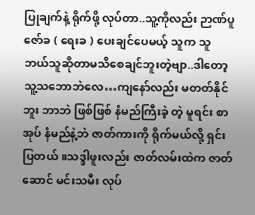ပြုချက်နဲ့ ရိုက်ဖို့ လုပ်တာ..သူ့ကိုလည်း ဉာဏ်ပူဇော်ခ ( ရေးခ ) ပေးချင်ပေမယ့် သူက သူ ဘယ်သူဆိုတာမသိစေချင်ဘူးတဲ့ဗျာ..ဒါတော့ သူ့သဘောဘဲလေ…ကျနော်လည်း မတတ်နိုင်ဘူး ဘာဘဲ ဖြစ်ဖြစ် နံမည်ကြီးခဲ့ တဲ့ မူရင်း စာအုပ် နံမည်နဲ့ဘဲ ဇာတ်ကားကို ရိုက်မယ်လို့ ရှင်းပြတယ် ။သဒ္ဒါဖူးလည်း ဇာတ်လမ်းထဲက ဇာတ်ဆောင် မင်းသမီး လုပ်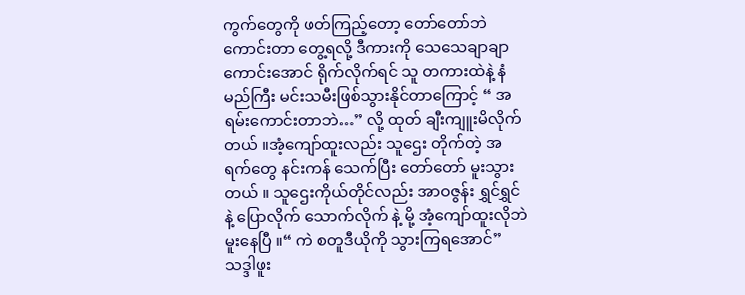ကွက်တွေကို ဖတ်ကြည့်တော့ တော်တော်ဘဲ ကောင်းတာ တွေ့ရလို့ ဒီကားကို သေသေချာချာ ကောင်းအောင် ရိုက်လိုက်ရင် သူ တကားထဲနဲ့ နံမည်ကြီး မင်းသမီးဖြစ်သွားနိုင်တာကြောင့် “ အရမ်းကောင်းတာဘဲ…” လို့ ထုတ် ချီးကျူးမိလိုက်တယ် ။အံ့ကျော်ထူးလည်း သူဌေး တိုက်တဲ့ အရက်တွေ နင်းကန် သေက်ပြီး တော်တော် မူးသွားတယ် ။ သူဌေးကိုယ်တိုင်လည်း အာဝဇွန်း ရွှင်ရွှင်နဲ့ ပြောလိုက် သောက်လိုက် နဲ့ မို့ အံ့ကျော်ထူးလိုဘဲ မူးနေပြီ ။“ ကဲ စတူဒီယိုကို သွားကြရအောင်”သဒ္ဒါဖူး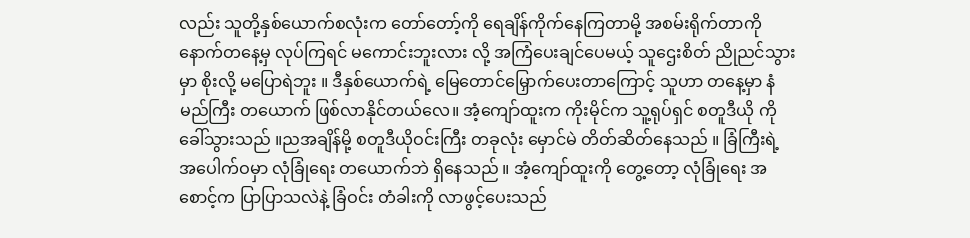လည်း သူတို့နှစ်ယောက်စလုံးက တော်တော့်ကို ရေချိန်ကိုက်နေကြတာမို့ အစမ်းရိုက်တာကို နောက်တနေ့မှ လုပ်ကြရင် မကောင်းဘူးလား လို့ အကြံပေးချင်ပေမယ့် သူဌေးစိတ် ညိုညင်သွားမှာ စိုးလို့ မပြောရဲဘူး ။ ဒီနှစ်ယောက်ရဲ့ မြေတောင်မြှောက်ပေးတာကြောင့် သူဟာ တနေ့မှာ နံမည်ကြီး တယောက် ဖြစ်လာနိုင်တယ်လေ။ အံ့ကျော်ထူးက ကိုးမိုင်က သူ့ရုပ်ရှင် စတူဒီယို ကို ခေါ်သွားသည် ။ညအချိန်မို့ စတူဒီယိုဝင်းကြီး တခုလုံး မှောင်မဲ တိတ်ဆိတ်နေသည် ။ ခြံကြီးရဲ့ အပေါက်ဝမှာ လုံခြုံရေး တယောက်ဘဲ ရှိနေသည် ။ အံ့ကျော်ထူးကို တွေ့တော့ လုံခြုံရေး အစောင့်က ပြာပြာသလဲနဲ့ ခြံဝင်း တံခါးကို လာဖွင့်ပေးသည်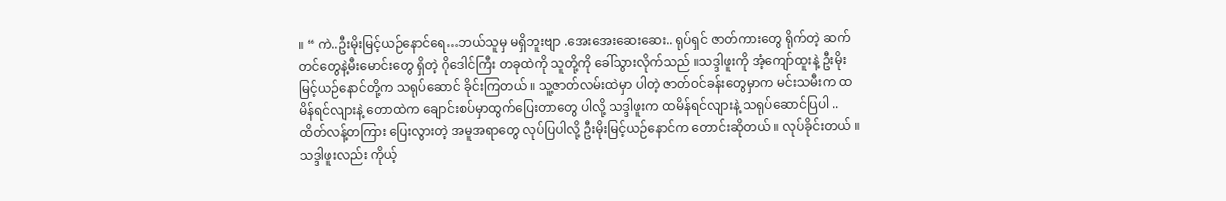။ “ ကဲ..ဦးမိုးမြင့်ယဉ်နောင်ရေ…ဘယ်သူမှ မရှိဘူးဗျာ .အေးအေးဆေးဆေး.. ရုပ်ရှင် ဇာတ်ကားတွေ ရိုက်တဲ့ ဆက်တင်တွေနဲ့မီးမောင်းတွေ ရှိတဲ့ ဂိုဒေါင်ကြီး တခုထဲကို သူတို့ကို ခေါ်သွားလိုက်သည် ။သဒ္ဒါဖူးကို အံ့ကျော်ထူးနဲ့ ဦးမိုးမြင့်ယဉ်နောင်တို့က သရုပ်ဆောင် ခိုင်းကြတယ် ။ သူ့ဇာတ်လမ်းထဲမှာ ပါတဲ့ ဇာတ်ဝင်ခန်းတွေမှာက မင်းသမီးက ထမိန်ရင်လျားနဲ့ တောထဲက ချောင်းစပ်မှာထွက်ပြေးတာတွေ ပါလို့ သဒ္ဒါဖူးက ထမိန်ရင်လျားနဲ့ သရုပ်ဆောင်ပြပါ ..ထိတ်လန့်တကြား ပြေးလွားတဲ့ အမူအရာတွေ လုပ်ပြပါလို့ ဦးမိုးမြင့်ယဉ်နောင်က တောင်းဆိုတယ် ။ လုပ်ခိုင်းတယ် ။သဒ္ဒါဖူးလည်း ကိုယ့်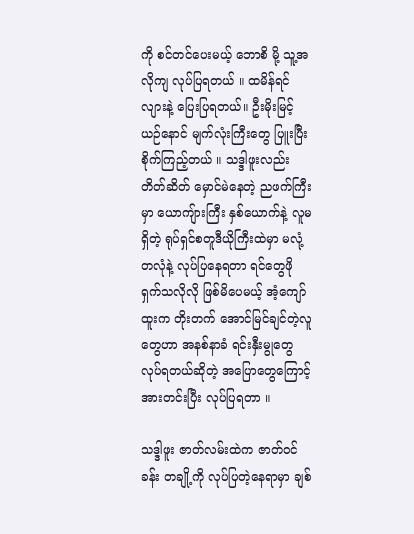ကို စင်တင်ပေးမယ့် ဘောစိ မို့ သူ့အလိုကျ လုပ်ပြရတယ် ။ ထမိန်ရင်လျားနဲ့ ပြေးပြရတယ်။ ဦးမိုးမြင့်ယဉ်နောင် မျက်လုံးကြီးတွေ ပြူးပြီး စိုက်ကြည့်တယ် ။ သဒ္ဒါဖူးလည်း တိတ်ဆိတ် မှောင်မဲနေတဲ့ ညဖက်ကြီးမှာ ယောကျ်ားကြီး နှစ်ယောက်နဲ့ လူမရှိတဲ့ ရုပ်ရှင်စတူဒီယိုကြီးထဲမှာ မလုံ့တလုံနဲ့ လုပ်ပြနေရတာ ရင်တွေဖို ရှက်သလိုလို ဖြစ်မိပေမယ့် အံ့ကျော်ထူးက တိုးတက် အောင်မြင်ချင်တဲ့လူတွေဟာ အနစ်နာခံ ရင်းနှီးမွုတွေ လုပ်ရတယ်ဆိုတဲ့ အပြောတွေကြောင့် အားတင်းပြီး လုပ်ပြရတာ ။

သဒ္ဒါဖူး ဇာတ်လမ်းထဲက ဇာတ်ဝင်ခန်း တချို့ကို လုပ်ပြတဲ့နေရာမှာ ချစ်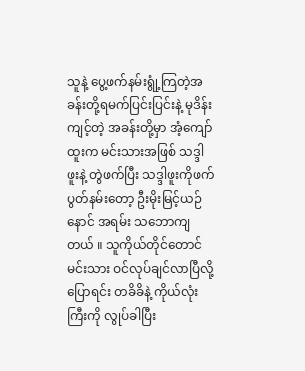သူနဲ့ ပွေ့ဖက်နမ်းရွုံ့ကြတဲ့အခန်းတို့ရမက်ပြင်းပြင်းနဲ့ မုဒိန်းကျင့်တဲ့ အခန်းတို့မှာ အံ့ကျော်ထူးက မင်းသားအဖြစ် သဒ္ဒါဖူးနဲ့ တွဲဖက်ပြီး သဒ္ဒါဖူးကိုဖက်ပွတ်နမ်းတော့ ဦးမိုးမြင့်ယဉ်နောင် အရမ်း သဘောကျတယ် ။ သူကိုယ်တိုင်တောင် မင်းသား ဝင်လုပ်ချင်လာပြီလို့ ပြောရင်း တခိခိနဲ့ ကိုယ်လုံးကြီးကို လွုပ်ခါပြီး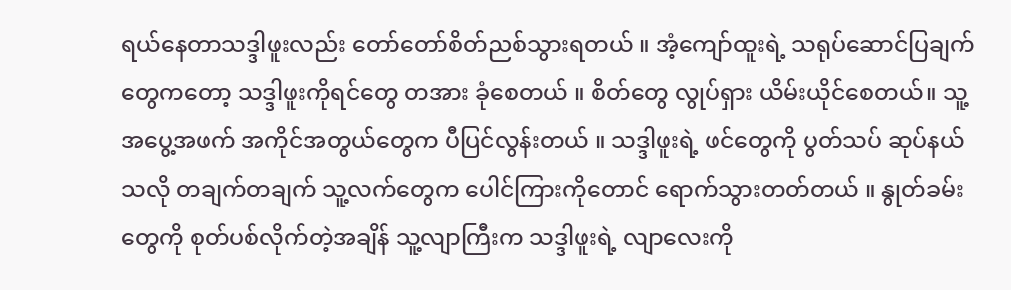ရယ်နေတာသဒ္ဒါဖူးလည်း တော်တော်စိတ်ညစ်သွားရတယ် ။ အံ့ကျော်ထူးရဲ့ သရုပ်ဆောင်ပြချက်တွေကတော့ သဒ္ဒါဖူးကိုရင်တွေ တအား ခုံစေတယ် ။ စိတ်တွေ လွုပ်ရှား ယိမ်းယိုင်စေတယ်။ သူ့အပွေ့အဖက် အကိုင်အတွယ်တွေက ပီပြင်လွန်းတယ် ။ သဒ္ဒါဖူးရဲ့ ဖင်တွေကို ပွတ်သပ် ဆုပ်နယ်သလို တချက်တချက် သူ့လက်တွေက ပေါင်ကြားကိုတောင် ရောက်သွားတတ်တယ် ။ နွုတ်ခမ်းတွေကို စုတ်ပစ်လိုက်တဲ့အချိန် သူ့လျာကြီးက သဒ္ဒါဖူးရဲ့ လျာလေးကို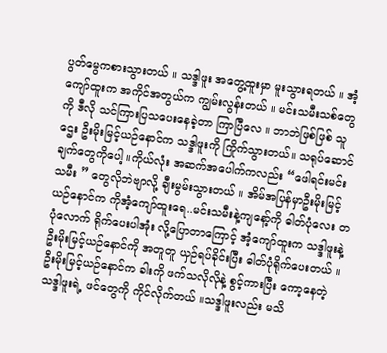ပွတ်မွေကစားသွားတယ် ။ သဒ္ဒါဖူး အတွေ့ထူးမှာ မူးသွားရတယ် ။ အံ့ကျော်ထူးက အကိုင်အတွယ်က ကျွမ်းလွန်းတယ် ။ မင်းသမီးသစ်တွေကို ဒီလို သင်ကြားပြသပေးနေခဲ့တာ ကြာပြီလေ ။ ဘာဘဲဖြစ်ဖြစ် သူဌေး ဦးမိုးမြင့်ယဉ်နောင်က သဒ္ဒါဖူးကို ကြိုက်သွားတယ်။ သရုပ်ဆောင်ချက်တွေကိုပေါ့ ။ကိုယ်လုံး အဆက်အပေါက်ကလည်း “ဖေါရင်းမင်းသမီး ” တွေလိုဘဲဗျာလို့ ချီးမွမ်းသွားတယ် ။ အိမ်အပြန်မှာဦးမိုးမြင့်ယဉ်နောင်က ကိုအံ့ကျော်ထူးရေ..မင်းသမီးနဲ့ကျနော့်ကို ဓါတ်ပုံလေး တပုံလောက် ရိုက်ပေးပါအုံး လို့ပြောတာကြောင့် အံ့ကျော်ထူးက သဒ္ဒါဖူးနဲ့ ဦးမိုးမြင့်ယဉ်နောင်ကို အတူတူ ယှဉ်ရပ်ခိုင်းပြီး ဓါတ်ပုံရိုက်ပေးတယ် ။ ဦးမိုးမြင့်ယဉ်နောင်က ခါးကို ဖက်သလိုလိုနဲ့ စွင့်ကားပြီး ကော့နေတဲ့ သဒ္ဒါဖူးရဲ့ ဖင်တွေကို ကိုင်လိုက်တယ် ။သဒ္ဒါဖူးလည်း မသိ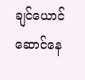ချင်ယောင် ဆောင်နေ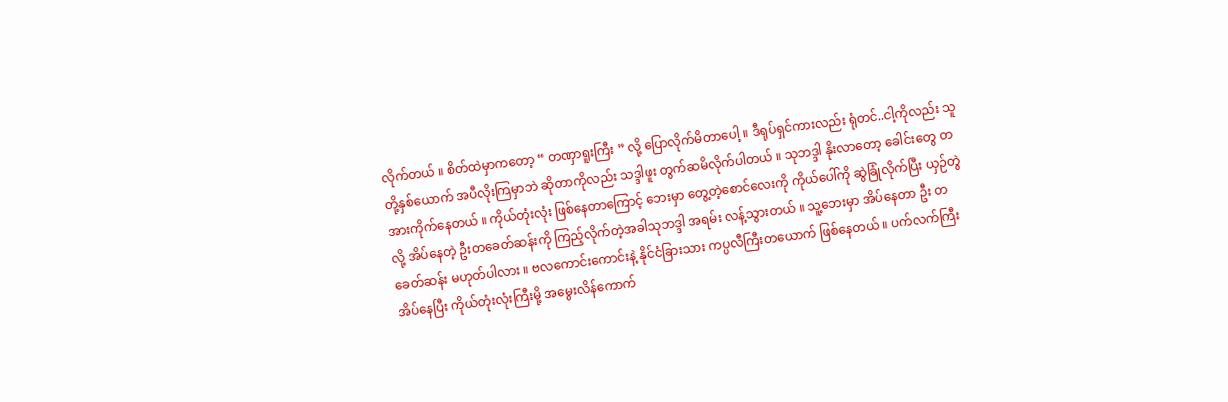လိုက်တယ် ။ စိတ်ထဲမှာကတော့ “ တဏှာရူးကြီး ” လို့ ပြောလိုက်မိတာပေါ့ ။ ဒီရုပ်ရှင်ကားလည်း ရုံတင်..ငါ့ကိုလည်း သူတို့နှစ်ယောက် အပီလိုးကြမှာဘဲ ဆိုတာကိုလည်း သဒ္ဒါဖူး တွက်ဆမိလိုက်ပါတယ် ။ သုဘဒ္ဒါ နိုးလာတော့ ခေါင်းတွေ တအားကိုက်နေတယ် ။ ကိုယ်တုံးလုံး ဖြစ်နေတာကြောင့် ဘေးမှာ တွေ့တဲ့စောင်လေးကို ကိုယ်ပေါ်ကို ဆွဲခြုံလိုက်ပြီး ယှဉ်တွဲလို့ အိပ်နေတဲ့ ဦးတခေတ်ဆန်းကို ကြည့်လိုက်တဲ့အခါသုဘဒ္ဒါ အရမ်း လန့်သွားတယ် ။ သူ့ဘေးမှာ အိပ်နေတာ ဦး တခေတ်ဆန်း မဟုတ်ပါလား ။ ဗလကောင်းကောင်းနဲ့ နိုင်ငံခြားသား ကပ္ပလီကြီးတယောက် ဖြစ်နေတယ် ။ ပက်လက်ကြီး အိပ်နေပြီး ကိုယ်တုံးလုံးကြီးမို့ အမွေးလိန်ကောက်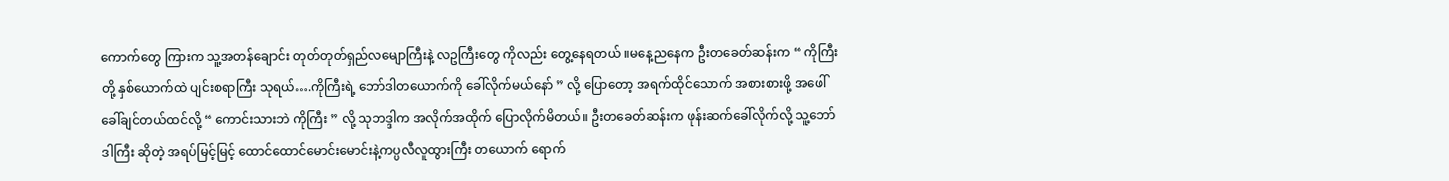ကောက်တွေ ကြားက သူ့အတန်ချောင်း တုတ်တုတ်ရှည်လမျောကြီးနဲ့ လဥကြီးတွေ ကိုလည်း တွေ့နေရတယ် ။မနေ့ညနေက ဦးတခေတ်ဆန်းက “ ကိုကြီးတို့ နှစ်ယောက်ထဲ ပျင်းစရာကြီး သုရယ်….ကိုကြီးရဲ့ ဘော်ဒါတယောက်ကို ခေါ်လိုက်မယ်နော် ” လို့ ပြောတော့ အရက်ထိုင်သောက် အစားစားဖို့ အဖေါ်ခေါ်ချင်တယ်ထင်လို့ “ ကောင်းသားဘဲ ကိုကြီး ” လို့ သုဘဒ္ဒါက အလိုက်အထိုက် ပြောလိုက်မိတယ်။ ဦးတခေတ်ဆန်းက ဖုန်းဆက်ခေါ်လိုက်လို့ သူ့ဘော်ဒါကြီး ဆိုတဲ့ အရပ်မြင့်မြင့် ထောင်ထောင်မောင်းမောင်းနဲ့ကပ္ပလီလူထွားကြီး တယောက် ရောက်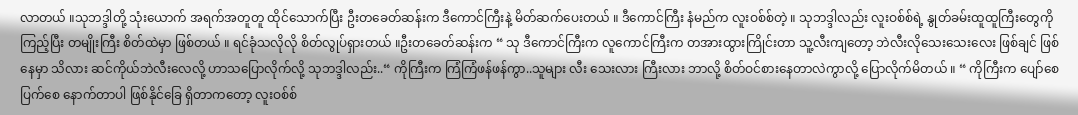လာတယ် ။သုဘဒ္ဒါတို့ သုံးယောက် အရက်အတူတူ ထိုင်သောက်ပြီး ဦးတခေတ်ဆန်းက ဒီကောင်ကြီးနဲ့ မိတ်ဆက်ပေးတယ် ။ ဒီကောင်ကြီး နံမည်က လူးဝစ်စ်တဲ့ ။ သုဘဒ္ဒါလည်း လူးဝစ်စ်ရဲ့ နွုတ်ခမ်းထူထူကြီးတွေကို ကြည့်ပြီး တမျိုးကြီး စိတ်ထဲမှာ ဖြစ်တယ် ။ ရင်ခုံသလိုလို စိတ်လွုပ်ရှားတယ် ။ဦးတခေတ်ဆန်းက “ သု ဒီကောင်ကြီးက လူကောင်ကြီးက တအားထွားကြိုင်းတာ သူ့လီးကျတော့ ဘဲလီးလိုသေးသေးလေး ဖြစ်ချင် ဖြစ်နေမှာ သိလား ဆင်ကိုယ်ဘဲလီးလေလို့ ဟာသပြောလိုက်လို့ သုဘဒ္ဒါလည်း..“ ကိုကြီးက ကြံကြံဖန်ဖန်ကွာ..သူများ လီး သေးလား ကြီးလား ဘာလို့ စိတ်ဝင်စားနေတာလဲကွာလို့ ပြောလိုက်မိတယ် ။ “ ကိုကြီးက ပျော်စေပြက်စေ နောက်တာပါ ဖြစ်နိုင်ခြေ ရှိတာကတော့ လူးဝစ်စ်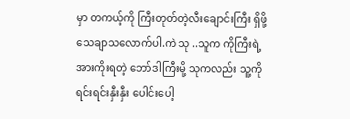မှာ တကယ့်ကို ကြီးတုတ်တဲ့လီးချောင်းကြီး ရှိဖို့ သေချာသလောက်ပါ.ကဲ သု ..သူက ကိုကြီးရဲ့ အားကိုးရတဲ့ ဘော်ဒါကြီးမို့ သုကလည်း သူ့ကို ရင်းရင်းနှီးနှီး ပေါင်းပေါ့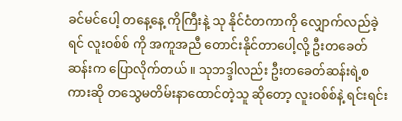ခင်မင်ပေါ့ တနေ့နေ့ ကိုကြီးနဲ့ သု နိုင်ငံတကာကို လျှောက်လည်ခဲ့ရင် လူးဝစ်စ် ကို အကူအညီ တောင်းနိုင်တာပေါ့လို့ ဦးတခေတ်ဆန်းက ပြောလိုက်တယ် ။ သုဘဒ္ဒါလည်း ဦးတခေတ်ဆန်းရဲ့စကားဆို တသွေမတိမ်းနာထောင်တဲ့သူ ဆိုတော့ လူးဝစ်စ်နဲ့ ရင်းရင်း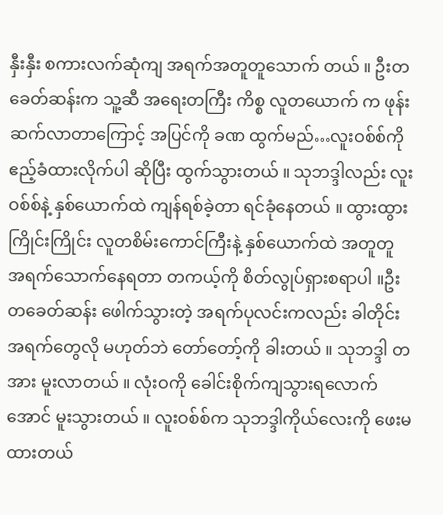နှီးနှီး စကားလက်ဆုံကျ အရက်အတူတူသောက် တယ် ။ ဦးတခေတ်ဆန်းက သူ့ဆီ အရေးတကြီး ကိစ္စ လူတယောက် က ဖုန်းဆက်လာတာကြောင့် အပြင်ကို ခဏ ထွက်မည်…လူးဝစ်စ်ကို ဧည့်ခံထားလိုက်ပါ ဆိုပြီး ထွက်သွားတယ် ။ သုဘဒ္ဒါလည်း လူးဝစ်စ်နဲ့ နှစ်ယောက်ထဲ ကျန်ရစ်ခဲ့တာ ရင်ခုံနေတယ် ။ ထွားထွားကြိုင်းကြိုင်း လူတစိမ်းကောင်ကြီးနဲ့ နှစ်ယောက်ထဲ အတူတူ အရက်သောက်နေရတာ တကယ့်ကို စိတ်လွုပ်ရှားစရာပါ ။ဦးတခေတ်ဆန်း ဖေါက်သွားတဲ့ အရက်ပုလင်းကလည်း ခါတိုင်း အရက်တွေလို မဟုတ်ဘဲ တော်တော့်ကို ခါးတယ် ။ သုဘဒ္ဒါ တအား မူးလာတယ် ။ လုံးဝကို ခေါင်းစိုက်ကျသွားရလောက်အောင် မူးသွားတယ် ။ လူးဝစ်စ်က သုဘဒ္ဒါကိုယ်လေးကို ဖေးမထားတယ်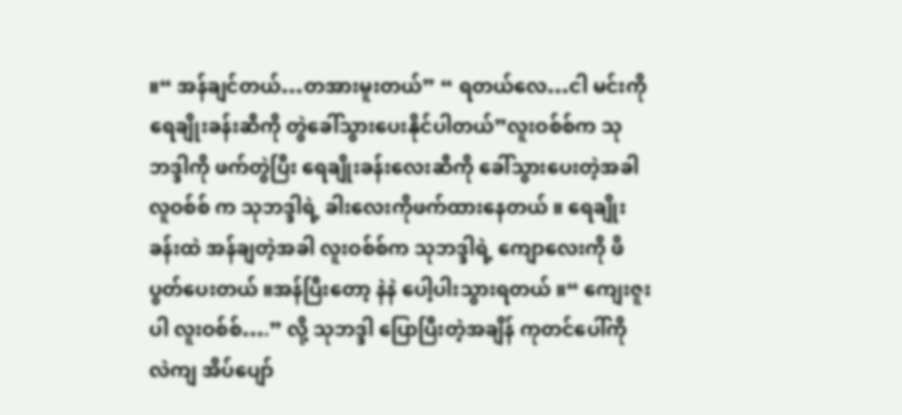။“ အန်ချင်တယ်…တအားမူးတယ်” “ ရတယ်လေ…ငါ မင်းကို ရေချိုးခန်းဆီကို တွဲခေါ်သွားပေးနိုင်ပါတယ်”လူးဝစ်စ်က သုဘဒ္ဒါကို ဖက်တွဲပြီး ရေချိုးခန်းလေးဆီကို ခေါ်သွားပေးတဲ့အခါ လူဝစ်စ် က သုဘဒ္ဒါရဲ့ ခါးလေးကိုဖက်ထားနေတယ် ။ ရေချိုးခန်းထဲ အန်ချတဲ့အခါ လူးဝစ်စ်က သုဘဒ္ဒါရဲ့ ကျောလေးကို ဖိပွတ်ပေးတယ် ။အန်ပြီးတော့ နဲနဲ ပေါ့ပါးသွားရတယ် ။“ ကျေးဇူးပါ လူးဝစ်စ်….” လို့ သုဘဒ္ဒါ ပြောပြီးတဲ့အချိန် ကုတင်ပေါ်ကို လဲကျ အိပ်ပျော်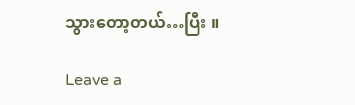သွားတော့တယ်…ပြီး ။

Leave a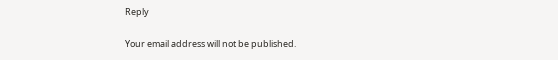Reply

Your email address will not be published.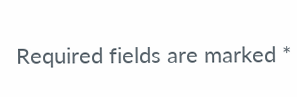Required fields are marked *